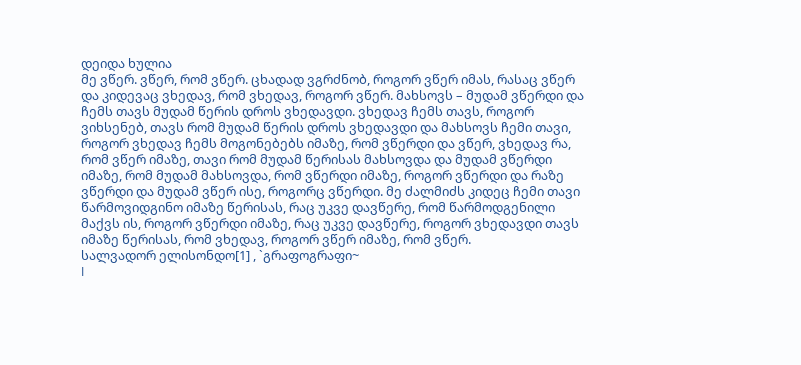დეიდა ხულია
მე ვწერ. ვწერ, რომ ვწერ. ცხადად ვგრძნობ, როგორ ვწერ იმას, რასაც ვწერ და კიდევაც ვხედავ, რომ ვხედავ, როგორ ვწერ. მახსოვს – მუდამ ვწერდი და ჩემს თავს მუდამ წერის დროს ვხედავდი. ვხედავ ჩემს თავს, როგორ ვიხსენებ, თავს რომ მუდამ წერის დროს ვხედავდი და მახსოვს ჩემი თავი, როგორ ვხედავ ჩემს მოგონებებს იმაზე, რომ ვწერდი და ვწერ, ვხედავ რა, რომ ვწერ იმაზე, თავი რომ მუდამ წერისას მახსოვდა და მუდამ ვწერდი იმაზე, რომ მუდამ მახსოვდა, რომ ვწერდი იმაზე, როგორ ვწერდი და რაზე ვწერდი და მუდამ ვწერ ისე, როგორც ვწერდი. მე ძალმიძს კიდეც ჩემი თავი წარმოვიდგინო იმაზე წერისას, რაც უკვე დავწერე, რომ წარმოდგენილი მაქვს ის, როგორ ვწერდი იმაზე, რაც უკვე დავწერე, როგორ ვხედავდი თავს იმაზე წერისას, რომ ვხედავ, როგორ ვწერ იმაზე, რომ ვწერ.
სალვადორ ელისონდო[1] , `გრაფოგრაფი~
I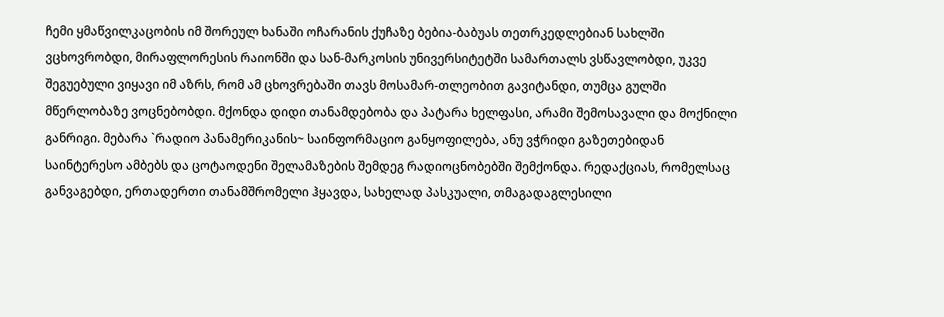ჩემი ყმაწვილკაცობის იმ შორეულ ხანაში ოჩარანის ქუჩაზე ბებია-ბაბუას თეთრკედლებიან სახლში ვცხოვრობდი, მირაფლორესის რაიონში და სან-მარკოსის უნივერსიტეტში სამართალს ვსწავლობდი, უკვე შეგუებული ვიყავი იმ აზრს, რომ ამ ცხოვრებაში თავს მოსამარ-თლეობით გავიტანდი, თუმცა გულში მწერლობაზე ვოცნებობდი. მქონდა დიდი თანამდებობა და პატარა ხელფასი, არამი შემოსავალი და მოქნილი განრიგი. მებარა `რადიო პანამერიკანის~ საინფორმაციო განყოფილება, ანუ ვჭრიდი გაზეთებიდან საინტერესო ამბებს და ცოტაოდენი შელამაზების შემდეგ რადიოცნობებში შემქონდა. რედაქციას, რომელსაც განვაგებდი, ერთადერთი თანამშრომელი ჰყავდა, სახელად პასკუალი, თმაგადაგლესილი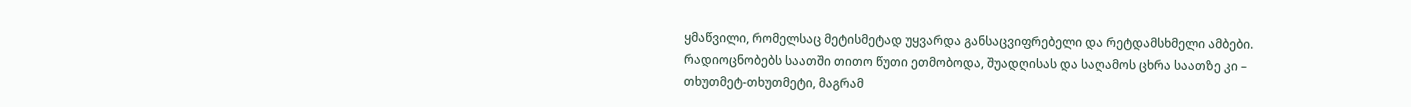ყმაწვილი, რომელსაც მეტისმეტად უყვარდა განსაცვიფრებელი და რეტდამსხმელი ამბები. რადიოცნობებს საათში თითო წუთი ეთმობოდა, შუადღისას და საღამოს ცხრა საათზე კი – თხუთმეტ-თხუთმეტი, მაგრამ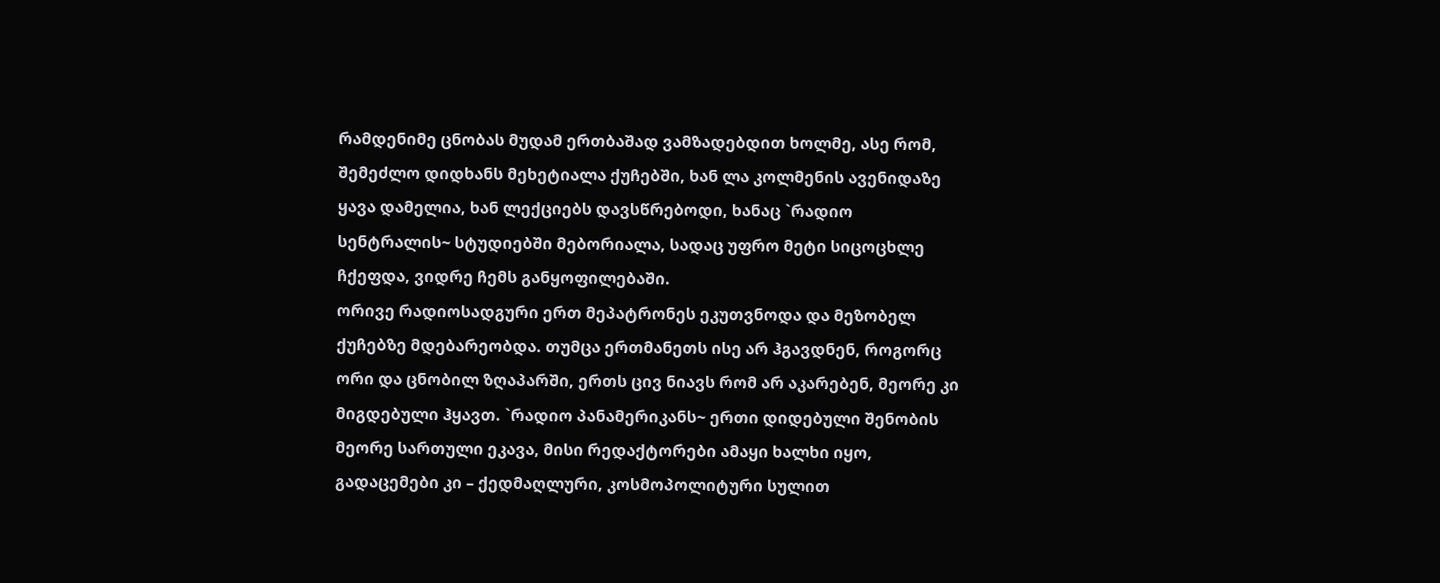რამდენიმე ცნობას მუდამ ერთბაშად ვამზადებდით ხოლმე, ასე რომ, შემეძლო დიდხანს მეხეტიალა ქუჩებში, ხან ლა კოლმენის ავენიდაზე ყავა დამელია, ხან ლექციებს დავსწრებოდი, ხანაც `რადიო სენტრალის~ სტუდიებში მებორიალა, სადაც უფრო მეტი სიცოცხლე ჩქეფდა, ვიდრე ჩემს განყოფილებაში.
ორივე რადიოსადგური ერთ მეპატრონეს ეკუთვნოდა და მეზობელ ქუჩებზე მდებარეობდა. თუმცა ერთმანეთს ისე არ ჰგავდნენ, როგორც ორი და ცნობილ ზღაპარში, ერთს ცივ ნიავს რომ არ აკარებენ, მეორე კი მიგდებული ჰყავთ. `რადიო პანამერიკანს~ ერთი დიდებული შენობის მეორე სართული ეკავა, მისი რედაქტორები ამაყი ხალხი იყო, გადაცემები კი – ქედმაღლური, კოსმოპოლიტური სულით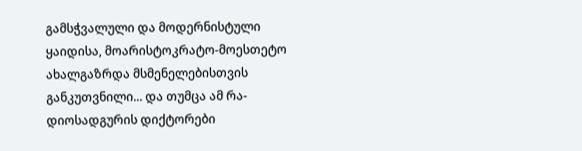გამსჭვალული და მოდერნისტული ყაიდისა, მოარისტოკრატო-მოესთეტო ახალგაზრდა მსმენელებისთვის განკუთვნილი... და თუმცა ამ რა-დიოსადგურის დიქტორები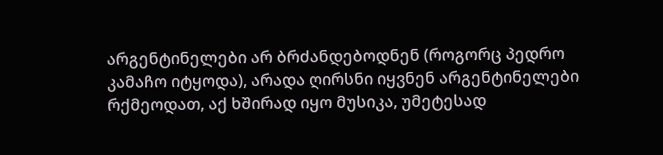არგენტინელები არ ბრძანდებოდნენ (როგორც პედრო კამაჩო იტყოდა), არადა ღირსნი იყვნენ არგენტინელები რქმეოდათ, აქ ხშირად იყო მუსიკა, უმეტესად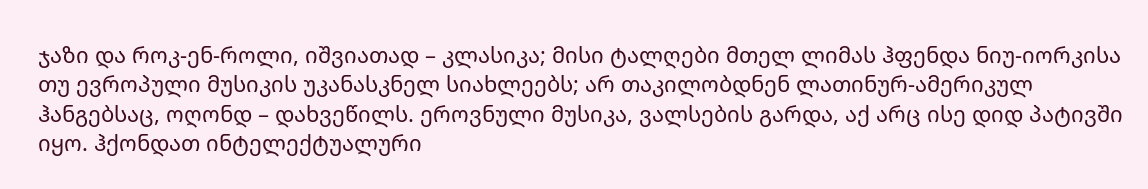ჯაზი და როკ-ენ-როლი, იშვიათად – კლასიკა; მისი ტალღები მთელ ლიმას ჰფენდა ნიუ-იორკისა თუ ევროპული მუსიკის უკანასკნელ სიახლეებს; არ თაკილობდნენ ლათინურ-ამერიკულ ჰანგებსაც, ოღონდ – დახვეწილს. ეროვნული მუსიკა, ვალსების გარდა, აქ არც ისე დიდ პატივში იყო. ჰქონდათ ინტელექტუალური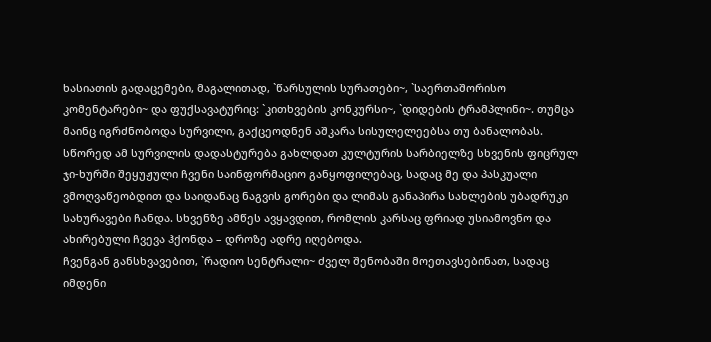ხასიათის გადაცემები, მაგალითად, `წარსულის სურათები~, `საერთაშორისო კომენტარები~ და ფუქსავატურიც: `კითხვების კონკურსი~, `დიდების ტრამპლინი~. თუმცა მაინც იგრძნობოდა სურვილი, გაქცეოდნენ აშკარა სისულელეებსა თუ ბანალობას. სწორედ ამ სურვილის დადასტურება გახლდათ კულტურის სარბიელზე სხვენის ფიცრულ ჯი-ხურში შეყუჟული ჩვენი საინფორმაციო განყოფილებაც, სადაც მე და პასკუალი ვმოღვაწეობდით და საიდანაც ნაგვის გორები და ლიმას განაპირა სახლების უბადრუკი სახურავები ჩანდა. სხვენზე ამწეს ავყავდით, რომლის კარსაც ფრიად უსიამოვნო და ახირებული ჩვევა ჰქონდა – დროზე ადრე იღებოდა.
ჩვენგან განსხვავებით, `რადიო სენტრალი~ ძველ შენობაში მოეთავსებინათ, სადაც იმდენი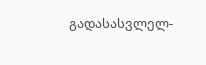გადასასვლელ-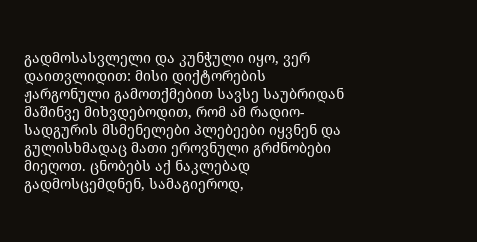გადმოსასვლელი და კუნჭული იყო, ვერ დაითვლიდით: მისი დიქტორების ჟარგონული გამოთქმებით სავსე საუბრიდან მაშინვე მიხვდებოდით, რომ ამ რადიო-სადგურის მსმენელები პლებეები იყვნენ და გულისხმადაც მათი ეროვნული გრძნობები მიეღოთ. ცნობებს აქ ნაკლებად გადმოსცემდნენ, სამაგიეროდ,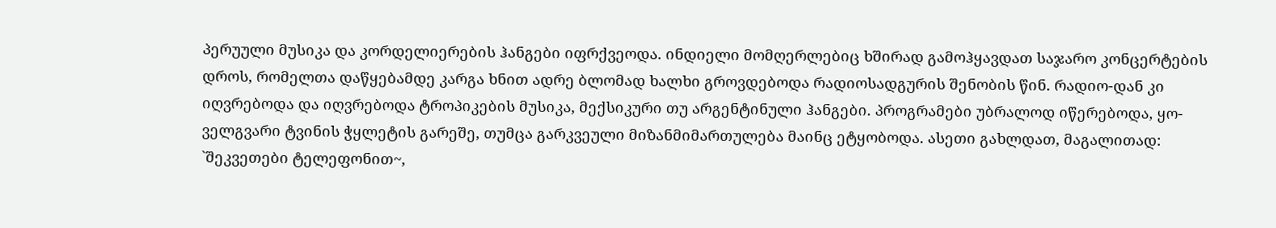პერუული მუსიკა და კორდელიერების ჰანგები იფრქვეოდა. ინდიელი მომღერლებიც ხშირად გამოჰყავდათ საჯარო კონცერტების დროს, რომელთა დაწყებამდე კარგა ხნით ადრე ბლომად ხალხი გროვდებოდა რადიოსადგურის შენობის წინ. რადიო-დან კი იღვრებოდა და იღვრებოდა ტროპიკების მუსიკა, მექსიკური თუ არგენტინული ჰანგები. პროგრამები უბრალოდ იწერებოდა, ყო-ველგვარი ტვინის ჭყლეტის გარეშე, თუმცა გარკვეული მიზანმიმართულება მაინც ეტყობოდა. ასეთი გახლდათ, მაგალითად: `შეკვეთები ტელეფონით~,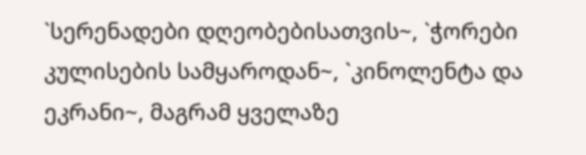`სერენადები დღეობებისათვის~, `ჭორები კულისების სამყაროდან~, `კინოლენტა და ეკრანი~, მაგრამ ყველაზე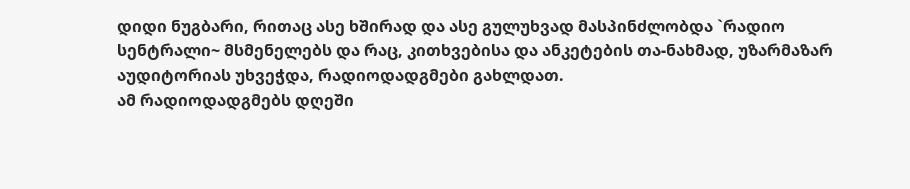დიდი ნუგბარი, რითაც ასე ხშირად და ასე გულუხვად მასპინძლობდა `რადიო სენტრალი~ მსმენელებს და რაც, კითხვებისა და ანკეტების თა-ნახმად, უზარმაზარ აუდიტორიას უხვეჭდა, რადიოდადგმები გახლდათ.
ამ რადიოდადგმებს დღეში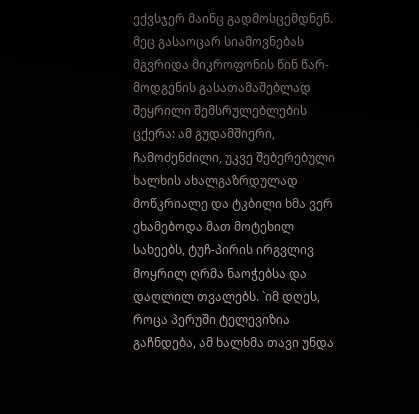ექვსჯერ მაინც გადმოსცემდნენ. მეც გასაოცარ სიამოვნებას მგვრიდა მიკროფონის წინ წარ-მოდგენის გასათამაშებლად შეყრილი შემსრულებლების ცქერა: ამ გუდამშიერი, ჩამოძენძილი, უკვე შებერებული ხალხის ახალგაზრდულად მოწკრიალე და ტკბილი ხმა ვერ ეხამებოდა მათ მოტეხილ სახეებს, ტუჩ-პირის ირგვლივ მოყრილ ღრმა ნაოჭებსა და დაღლილ თვალებს. `იმ დღეს, როცა პერუში ტელევიზია გაჩნდება, ამ ხალხმა თავი უნდა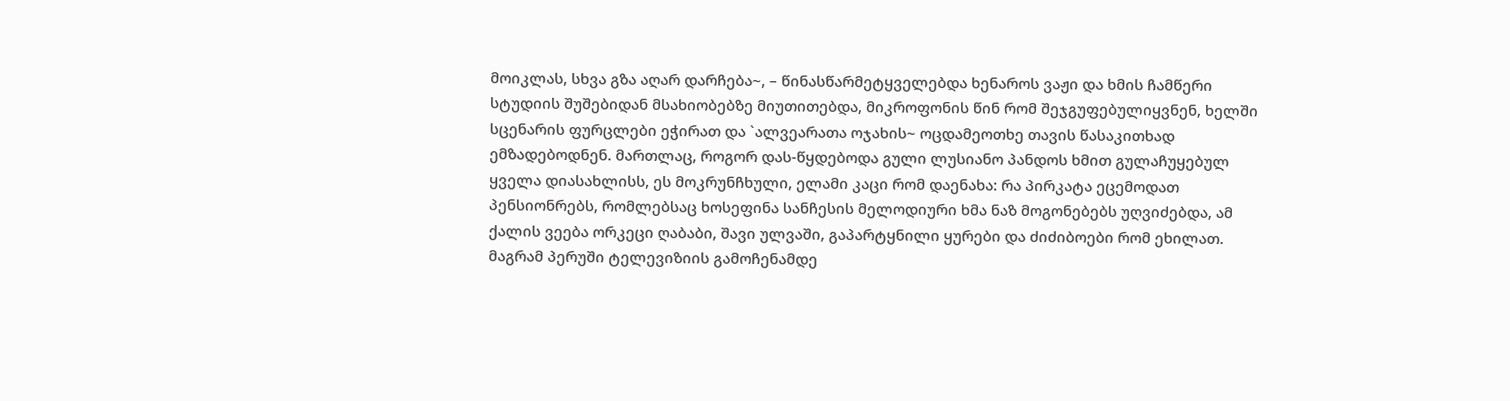მოიკლას, სხვა გზა აღარ დარჩება~, – წინასწარმეტყველებდა ხენაროს ვაჟი და ხმის ჩამწერი სტუდიის შუშებიდან მსახიობებზე მიუთითებდა, მიკროფონის წინ რომ შეჯგუფებულიყვნენ, ხელში სცენარის ფურცლები ეჭირათ და `ალვეარათა ოჯახის~ ოცდამეოთხე თავის წასაკითხად ემზადებოდნენ. მართლაც, როგორ დას-წყდებოდა გული ლუსიანო პანდოს ხმით გულაჩუყებულ ყველა დიასახლისს, ეს მოკრუნჩხული, ელამი კაცი რომ დაენახა: რა პირკატა ეცემოდათ პენსიონრებს, რომლებსაც ხოსეფინა სანჩესის მელოდიური ხმა ნაზ მოგონებებს უღვიძებდა, ამ ქალის ვეება ორკეცი ღაბაბი, შავი ულვაში, გაპარტყნილი ყურები და ძიძიბოები რომ ეხილათ. მაგრამ პერუში ტელევიზიის გამოჩენამდე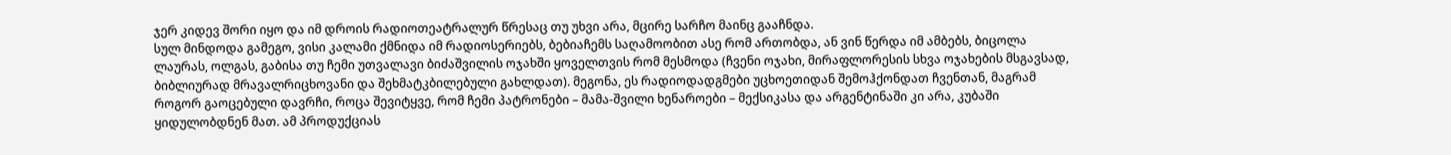ჯერ კიდევ შორი იყო და იმ დროის რადიოთეატრალურ წრესაც თუ უხვი არა, მცირე სარჩო მაინც გააჩნდა.
სულ მინდოდა გამეგო, ვისი კალამი ქმნიდა იმ რადიოსერიებს, ბებიაჩემს საღამოობით ასე რომ ართობდა, ან ვინ წერდა იმ ამბებს, ბიცოლა ლაურას, ოლგას, გაბისა თუ ჩემი უთვალავი ბიძაშვილის ოჯახში ყოველთვის რომ მესმოდა (ჩვენი ოჯახი, მირაფლორესის სხვა ოჯახების მსგავსად, ბიბლიურად მრავალრიცხოვანი და შეხმატკბილებული გახლდათ). მეგონა, ეს რადიოდადგმები უცხოეთიდან შემოჰქონდათ ჩვენთან, მაგრამ როგორ გაოცებული დავრჩი, როცა შევიტყვე, რომ ჩემი პატრონები – მამა-შვილი ხენაროები – მექსიკასა და არგენტინაში კი არა, კუბაში ყიდულობდნენ მათ. ამ პროდუქციას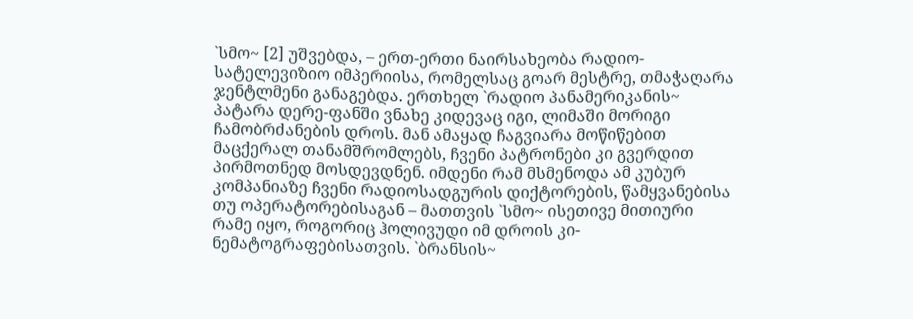`სმო~ [2] უშვებდა, – ერთ-ერთი ნაირსახეობა რადიო-სატელევიზიო იმპერიისა, რომელსაც გოარ მესტრე, თმაჭაღარა ჯენტლმენი განაგებდა. ერთხელ `რადიო პანამერიკანის~ პატარა დერე-ფანში ვნახე კიდევაც იგი, ლიმაში მორიგი ჩამობრძანების დროს. მან ამაყად ჩაგვიარა მოწიწებით მაცქერალ თანამშრომლებს, ჩვენი პატრონები კი გვერდით პირმოთნედ მოსდევდნენ. იმდენი რამ მსმენოდა ამ კუბურ კომპანიაზე ჩვენი რადიოსადგურის დიქტორების, წამყვანებისა თუ ოპერატორებისაგან – მათთვის `სმო~ ისეთივე მითიური რამე იყო, როგორიც ჰოლივუდი იმ დროის კი-ნემატოგრაფებისათვის. `ბრანსის~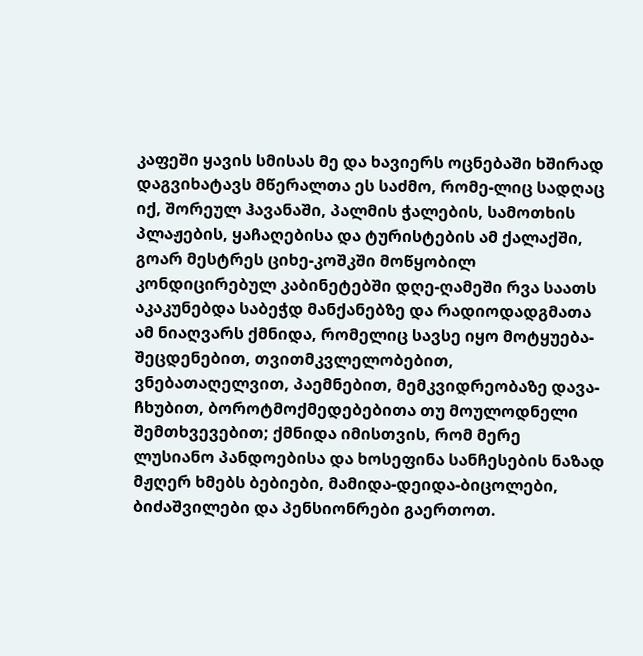კაფეში ყავის სმისას მე და ხავიერს ოცნებაში ხშირად დაგვიხატავს მწერალთა ეს საძმო, რომე-ლიც სადღაც იქ, შორეულ ჰავანაში, პალმის ჭალების, სამოთხის პლაჟების, ყაჩაღებისა და ტურისტების ამ ქალაქში, გოარ მესტრეს ციხე-კოშკში მოწყობილ კონდიცირებულ კაბინეტებში დღე-ღამეში რვა საათს აკაკუნებდა საბეჭდ მანქანებზე და რადიოდადგმათა ამ ნიაღვარს ქმნიდა, რომელიც სავსე იყო მოტყუება-შეცდენებით, თვითმკვლელობებით, ვნებათაღელვით, პაემნებით, მემკვიდრეობაზე დავა-ჩხუბით, ბოროტმოქმედებებითა თუ მოულოდნელი შემთხვევებით; ქმნიდა იმისთვის, რომ მერე ლუსიანო პანდოებისა და ხოსეფინა სანჩესების ნაზად მჟღერ ხმებს ბებიები, მამიდა-დეიდა-ბიცოლები, ბიძაშვილები და პენსიონრები გაერთოთ.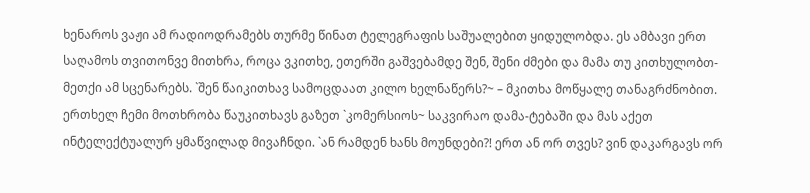ხენაროს ვაჟი ამ რადიოდრამებს თურმე წინათ ტელეგრაფის საშუალებით ყიდულობდა. ეს ამბავი ერთ საღამოს თვითონვე მითხრა, როცა ვკითხე, ეთერში გაშვებამდე შენ, შენი ძმები და მამა თუ კითხულობთ-მეთქი ამ სცენარებს. `შენ წაიკითხავ სამოცდაათ კილო ხელნაწერს?~ – მკითხა მოწყალე თანაგრძნობით. ერთხელ ჩემი მოთხრობა წაუკითხავს გაზეთ `კომერსიოს~ საკვირაო დამა-ტებაში და მას აქეთ ინტელექტუალურ ყმაწვილად მივაჩნდი. `ან რამდენ ხანს მოუნდები?! ერთ ან ორ თვეს? ვინ დაკარგავს ორ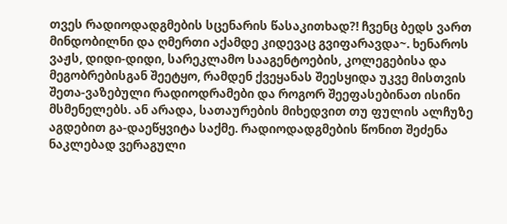თვეს რადიოდადგმების სცენარის წასაკითხად?! ჩვენც ბედს ვართ მინდობილნი და ღმერთი აქამდე კიდევაც გვიფარავდა~. ხენაროს ვაჟს, დიდი-დიდი, სარეკლამო სააგენტოების, კოლეგებისა და მეგობრებისგან შეეტყო, რამდენ ქვეყანას შეესყიდა უკვე მისთვის შეთა-ვაზებული რადიოდრამები და როგორ შეეფასებინათ ისინი მსმენელებს. ან არადა, სათაურების მიხედვით თუ ფულის ალჩუზე აგდებით გა-დაეწყვიტა საქმე. რადიოდადგმების წონით შეძენა ნაკლებად ვერაგული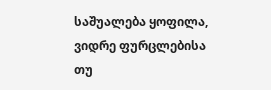საშუალება ყოფილა, ვიდრე ფურცლებისა თუ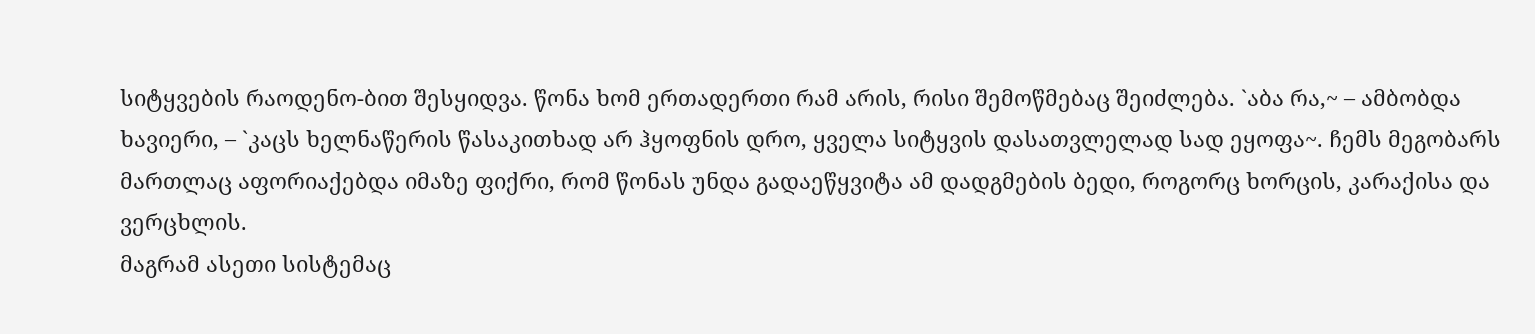სიტყვების რაოდენო-ბით შესყიდვა. წონა ხომ ერთადერთი რამ არის, რისი შემოწმებაც შეიძლება. `აბა რა,~ – ამბობდა ხავიერი, – `კაცს ხელნაწერის წასაკითხად არ ჰყოფნის დრო, ყველა სიტყვის დასათვლელად სად ეყოფა~. ჩემს მეგობარს მართლაც აფორიაქებდა იმაზე ფიქრი, რომ წონას უნდა გადაეწყვიტა ამ დადგმების ბედი, როგორც ხორცის, კარაქისა და ვერცხლის.
მაგრამ ასეთი სისტემაც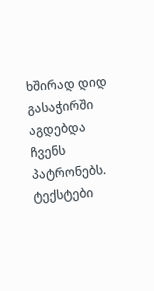ხშირად დიდ გასაჭირში აგდებდა ჩვენს პატრონებს. ტექსტები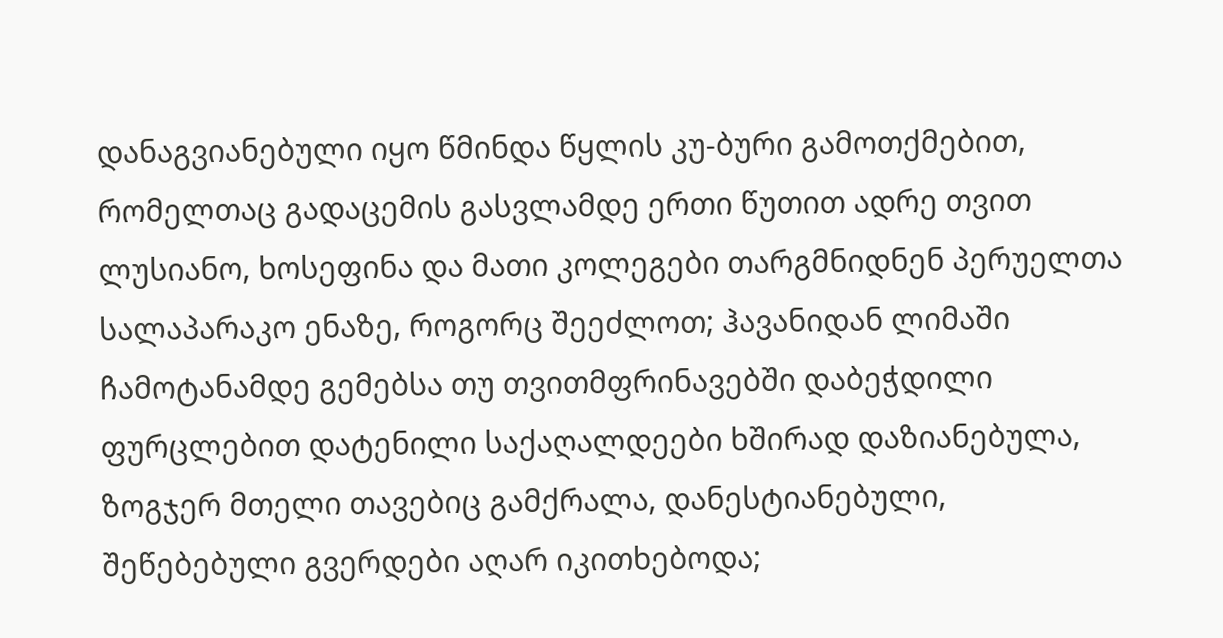დანაგვიანებული იყო წმინდა წყლის კუ-ბური გამოთქმებით, რომელთაც გადაცემის გასვლამდე ერთი წუთით ადრე თვით ლუსიანო, ხოსეფინა და მათი კოლეგები თარგმნიდნენ პერუელთა სალაპარაკო ენაზე, როგორც შეეძლოთ; ჰავანიდან ლიმაში ჩამოტანამდე გემებსა თუ თვითმფრინავებში დაბეჭდილი ფურცლებით დატენილი საქაღალდეები ხშირად დაზიანებულა, ზოგჯერ მთელი თავებიც გამქრალა, დანესტიანებული, შეწებებული გვერდები აღარ იკითხებოდა;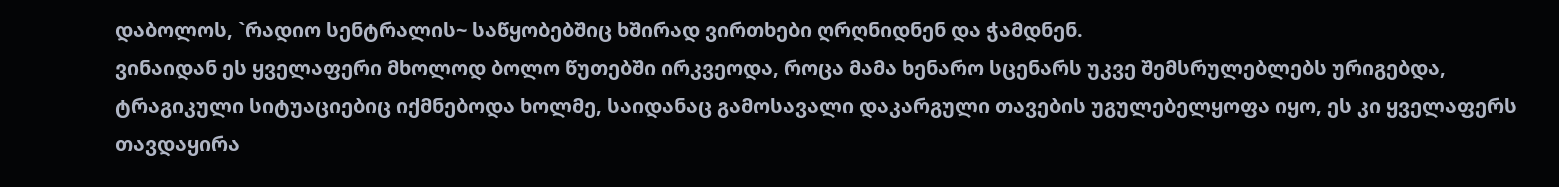დაბოლოს, `რადიო სენტრალის~ საწყობებშიც ხშირად ვირთხები ღრღნიდნენ და ჭამდნენ.
ვინაიდან ეს ყველაფერი მხოლოდ ბოლო წუთებში ირკვეოდა, როცა მამა ხენარო სცენარს უკვე შემსრულებლებს ურიგებდა, ტრაგიკული სიტუაციებიც იქმნებოდა ხოლმე, საიდანაც გამოსავალი დაკარგული თავების უგულებელყოფა იყო, ეს კი ყველაფერს თავდაყირა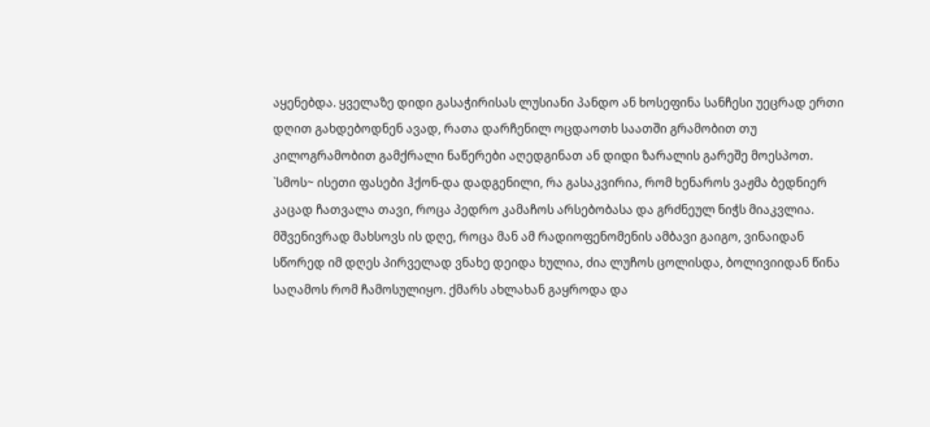აყენებდა. ყველაზე დიდი გასაჭირისას ლუსიანი პანდო ან ხოსეფინა სანჩესი უეცრად ერთი დღით გახდებოდნენ ავად, რათა დარჩენილ ოცდაოთხ საათში გრამობით თუ კილოგრამობით გამქრალი ნაწერები აღედგინათ ან დიდი ზარალის გარეშე მოესპოთ. `სმოს~ ისეთი ფასები ჰქონ-და დადგენილი, რა გასაკვირია, რომ ხენაროს ვაჟმა ბედნიერ კაცად ჩათვალა თავი, როცა პედრო კამაჩოს არსებობასა და გრძნეულ ნიჭს მიაკვლია.
მშვენივრად მახსოვს ის დღე, როცა მან ამ რადიოფენომენის ამბავი გაიგო, ვინაიდან სწორედ იმ დღეს პირველად ვნახე დეიდა ხულია, ძია ლუჩოს ცოლისდა, ბოლივიიდან წინა საღამოს რომ ჩამოსულიყო. ქმარს ახლახან გაყროდა და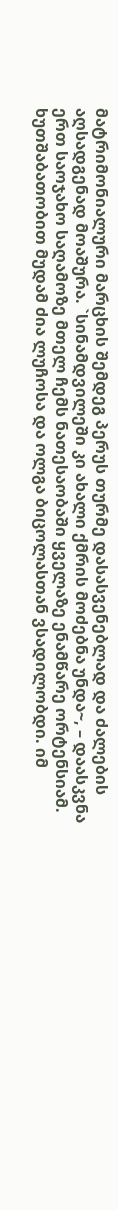მატრიმონიალური მარცხის შემდეგ პერუს თურმე დასასვენებლად და ძალების აღსადგენად მოაშურა. `სინამდვილეში კი ახალი ქმრის მოძებნა უნდა~, – დაასკვნა ერთ საოჯახო საღამოზე მთელ ჩემს ნათესაობაში ყველაზე ენამწარე ორტენსიამ. ხუთშაბათობით მუდამ ძია ლუჩოსა და ოლგა ბიცოლასთან ვსადილობდი. იმ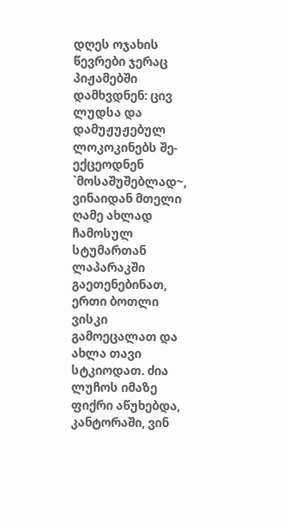დღეს ოჯახის წევრები ჯერაც პიჟამებში დამხვდნენ: ცივ ლუდსა და დამუჟუჟებულ ლოკოკინებს შე-ექცეოდნენ `მოსაშუშებლად~, ვინაიდან მთელი ღამე ახლად ჩამოსულ სტუმართან ლაპარაკში გაეთენებინათ, ერთი ბოთლი ვისკი გამოეცალათ და ახლა თავი სტკიოდათ. ძია ლუჩოს იმაზე ფიქრი აწუხებდა, კანტორაში, ვინ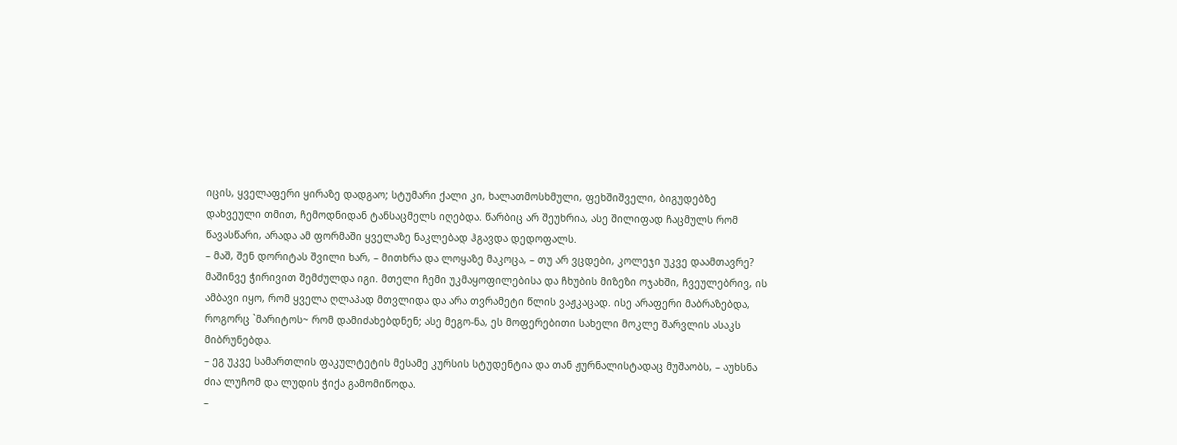იცის, ყველაფერი ყირაზე დადგაო; სტუმარი ქალი კი, ხალათმოსხმული, ფეხშიშველი, ბიგუდებზე დახვეული თმით, ჩემოდნიდან ტანსაცმელს იღებდა. წარბიც არ შეუხრია, ასე შილიფად ჩაცმულს რომ წავასწარი, არადა ამ ფორმაში ყველაზე ნაკლებად ჰგავდა დედოფალს.
– მაშ, შენ დორიტას შვილი ხარ, – მითხრა და ლოყაზე მაკოცა, – თუ არ ვცდები, კოლეჯი უკვე დაამთავრე?
მაშინვე ჭირივით შემძულდა იგი. მთელი ჩემი უკმაყოფილებისა და ჩხუბის მიზეზი ოჯახში, ჩვეულებრივ, ის ამბავი იყო, რომ ყველა ღლაპად მთვლიდა და არა თვრამეტი წლის ვაჟკაცად. ისე არაფერი მაბრაზებდა, როგორც `მარიტოს~ რომ დამიძახებდნენ; ასე მეგო-ნა, ეს მოფერებითი სახელი მოკლე შარვლის ასაკს მიბრუნებდა.
– ეგ უკვე სამართლის ფაკულტეტის მესამე კურსის სტუდენტია და თან ჟურნალისტადაც მუშაობს, – აუხსნა ძია ლუჩომ და ლუდის ჭიქა გამომიწოდა.
–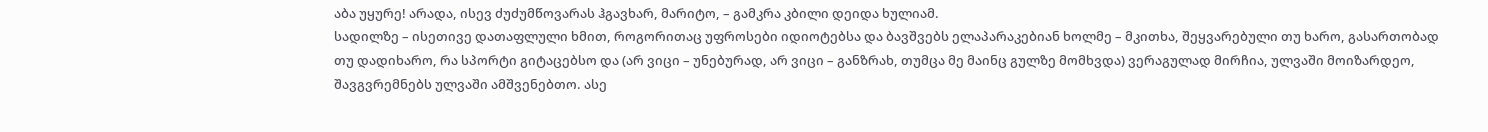აბა უყურე! არადა, ისევ ძუძუმწოვარას ჰგავხარ, მარიტო, – გამკრა კბილი დეიდა ხულიამ.
სადილზე – ისეთივე დათაფლული ხმით, როგორითაც უფროსები იდიოტებსა და ბავშვებს ელაპარაკებიან ხოლმე – მკითხა, შეყვარებული თუ ხარო, გასართობად თუ დადიხარო, რა სპორტი გიტაცებსო და (არ ვიცი – უნებურად, არ ვიცი – განზრახ, თუმცა მე მაინც გულზე მომხვდა) ვერაგულად მირჩია, ულვაში მოიზარდეო, შავგვრემნებს ულვაში ამშვენებთო. ასე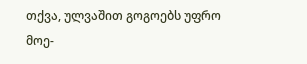თქვა, ულვაშით გოგოებს უფრო მოე-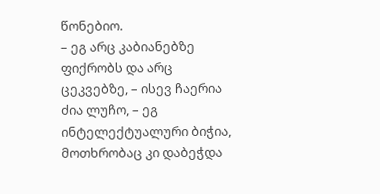წონებიო.
– ეგ არც კაბიანებზე ფიქრობს და არც ცეკვებზე, – ისევ ჩაერია ძია ლუჩო, – ეგ ინტელექტუალური ბიჭია, მოთხრობაც კი დაბეჭდა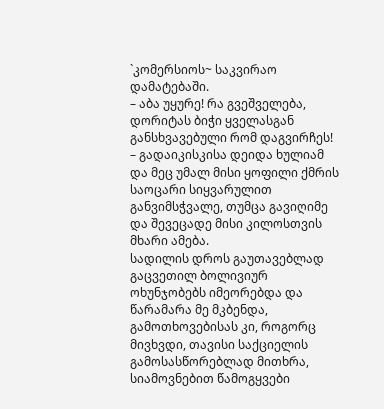`კომერსიოს~ საკვირაო დამატებაში.
– აბა უყურე! რა გვეშველება, დორიტას ბიჭი ყველასგან განსხვავებული რომ დაგვირჩეს! – გადაიკისკისა დეიდა ხულიამ და მეც უმალ მისი ყოფილი ქმრის საოცარი სიყვარულით განვიმსჭვალე, თუმცა გავიღიმე და შევეცადე მისი კილოსთვის მხარი ამება.
სადილის დროს გაუთავებლად გაცვეთილ ბოლივიურ ოხუნჯობებს იმეორებდა და წარამარა მე მკბენდა, გამოთხოვებისას კი, როგორც მივხვდი, თავისი საქციელის გამოსასწორებლად მითხრა, სიამოვნებით წამოგყვები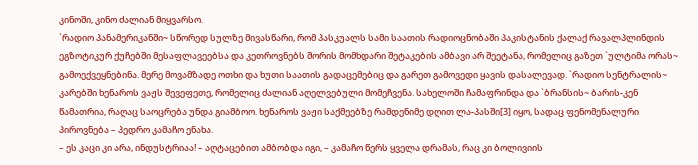კინოში, კინო ძალიან მიყვარსო.
`რადიო პანამერიკანში~ სწორედ სულზე მივასწარი, რომ პასკუალს სამი საათის რადიოცნობაში პაკისტანის ქალაქ რავალპლინდის ეგზოტიკურ ქუჩებში მესაფლავეებსა და კეთროვნებს შორის მომხდარი შეტაკების ამბავი არ შეეტანა, რომელიც გაზეთ `ულტიმა ორას~ გამოექვეყნებინა. მერე მოვამზადე ოთხი და ხუთი საათის გადაცემებიც და გარეთ გამოვედი ყავის დასალევად. `რადიო სენტრალის~ კარებში ხენაროს ვაჟს შევეფეთე, რომელიც ძალიან აღელვებული მომეჩვენა. სახელოში ჩამაფრინდა და `ბრანსის~ ბარის-კენ წამათრია, რაღაც საოცრება უნდა გიამბოო. ხენაროს ვაჟი საქმეებზე რამდენიმე დღით ლა-პასში[3] იყო, სადაც ფენომენალური პიროვნება – პედრო კამაჩო ენახა.
– ეს კაცი კი არა, ინდუსტრიაა! – აღტაცებით ამბობდა იგი, – კამაჩო წერს ყველა დრამას, რაც კი ბოლივიის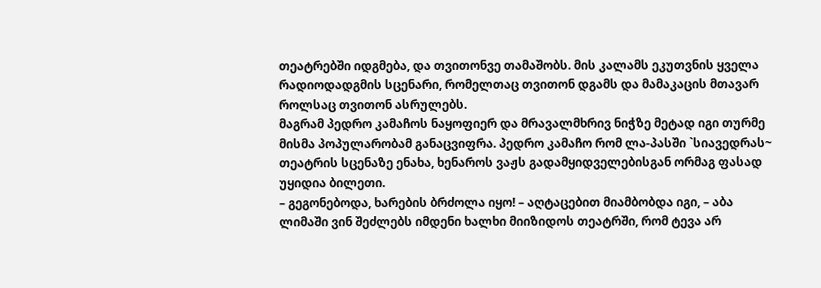თეატრებში იდგმება, და თვითონვე თამაშობს. მის კალამს ეკუთვნის ყველა რადიოდადგმის სცენარი, რომელთაც თვითონ დგამს და მამაკაცის მთავარ როლსაც თვითონ ასრულებს.
მაგრამ პედრო კამაჩოს ნაყოფიერ და მრავალმხრივ ნიჭზე მეტად იგი თურმე მისმა პოპულარობამ განაცვიფრა. პედრო კამაჩო რომ ლა-პასში `სიავედრას~ თეატრის სცენაზე ენახა, ხენაროს ვაჟს გადამყიდველებისგან ორმაგ ფასად უყიდია ბილეთი.
– გეგონებოდა, ხარების ბრძოლა იყო! – აღტაცებით მიამბობდა იგი, – აბა ლიმაში ვინ შეძლებს იმდენი ხალხი მიიზიდოს თეატრში, რომ ტევა არ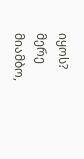იყოს?
მერე მიამბო,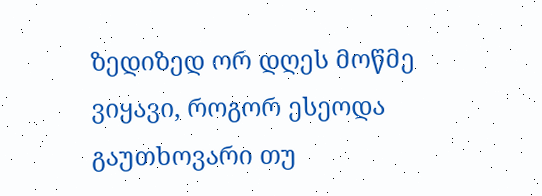ზედიზედ ორ დღეს მოწმე ვიყავი, როგორ ესეოდა გაუთხოვარი თუ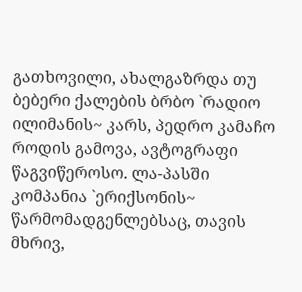გათხოვილი, ახალგაზრდა თუ ბებერი ქალების ბრბო `რადიო ილიმანის~ კარს, პედრო კამაჩო როდის გამოვა, ავტოგრაფი წაგვიწეროსო. ლა-პასში კომპანია `ერიქსონის~ წარმომადგენლებსაც, თავის მხრივ,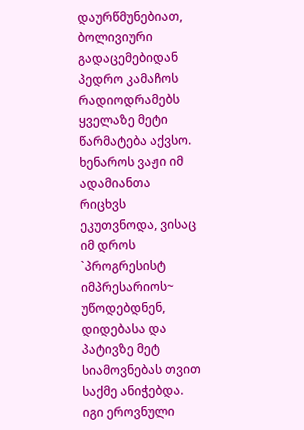დაურწმუნებიათ, ბოლივიური გადაცემებიდან პედრო კამაჩოს რადიოდრამებს ყველაზე მეტი წარმატება აქვსო.
ხენაროს ვაჟი იმ ადამიანთა რიცხვს ეკუთვნოდა, ვისაც იმ დროს `პროგრესისტ იმპრესარიოს~ უწოდებდნენ, დიდებასა და პატივზე მეტ სიამოვნებას თვით საქმე ანიჭებდა. იგი ეროვნული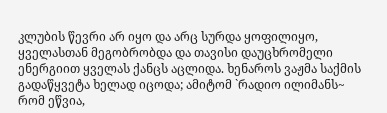კლუბის წევრი არ იყო და არც სურდა ყოფილიყო, ყველასთან მეგობრობდა და თავისი დაუცხრომელი ენერგიით ყველას ქანცს აცლიდა. ხენაროს ვაჟმა საქმის გადაწყვეტა ხელად იცოდა; ამიტომ `რადიო ილიმანს~ რომ ეწვია,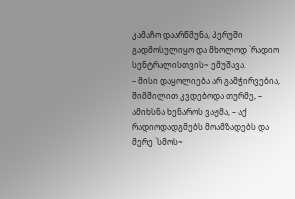კამაჩო დაარწმუნა, პერუში გადმოსულიყო და მხოლოდ `რადიო სენტრალისთვის~ ემუშავა.
– მისი დაყოლიება არ გამჭირვებია, შიმშილით კვდებოდა თურმე, – ამიხსნა ხენაროს ვაჟმა, – აქ რადიოდადგმებს მოამზადებს და მერე `სმოს~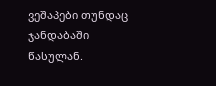ვეშაპები თუნდაც ჯანდაბაში წასულან.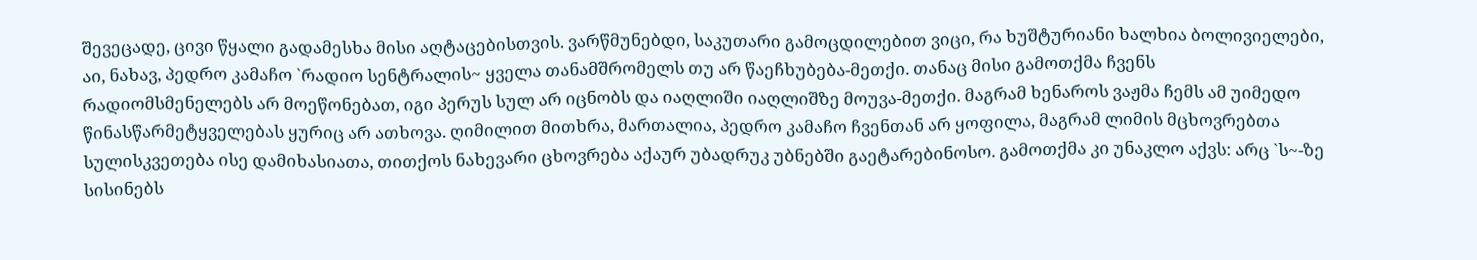შევეცადე, ცივი წყალი გადამესხა მისი აღტაცებისთვის. ვარწმუნებდი, საკუთარი გამოცდილებით ვიცი, რა ხუშტურიანი ხალხია ბოლივიელები, აი, ნახავ, პედრო კამაჩო `რადიო სენტრალის~ ყველა თანამშრომელს თუ არ წაეჩხუბება-მეთქი. თანაც მისი გამოთქმა ჩვენს რადიომსმენელებს არ მოეწონებათ, იგი პერუს სულ არ იცნობს და იაღლიში იაღლიშზე მოუვა-მეთქი. მაგრამ ხენაროს ვაჟმა ჩემს ამ უიმედო წინასწარმეტყველებას ყურიც არ ათხოვა. ღიმილით მითხრა, მართალია, პედრო კამაჩო ჩვენთან არ ყოფილა, მაგრამ ლიმის მცხოვრებთა სულისკვეთება ისე დამიხასიათა, თითქოს ნახევარი ცხოვრება აქაურ უბადრუკ უბნებში გაეტარებინოსო. გამოთქმა კი უნაკლო აქვს: არც `ს~-ზე სისინებს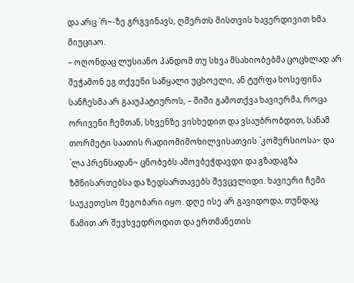და არც `რ~-ზე გრგვინავს, ღმერთს მისთვის ხავერდივით ხმა მიუციაო.
– ოღონდაც ლუსიანო პანდომ თუ სხვა მსახიობებმა ცოცხლად არ შეჭამონ ეგ თქვენი საწყალი უცხოელი, ან ტურფა ხოსეფინა სანჩესმა არ გააუპატიუროს, – შიში გამოთქვა ხავიერმა, როცა ორივენი ჩემთან, სხვენზე ვისხედით და ვსაუბრობდით, სანამ თორმეტი საათის რადიომიმოხილვისათვის `კომერსიოსა~ და `ლა პრენსადან~ ცნობებს ამოვბეჭდავდი და გზადაგზა ზმნისართებსა და ზედსართავებს შევცვლიდი. ხავიერი ჩემი საუკეთესო მეგობარი იყო. დღე ისე არ გავიდოდა, თუნდაც წამით არ შევხვედროდით და ერთმანეთის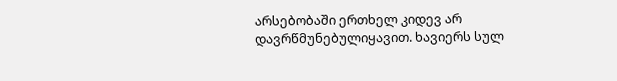არსებობაში ერთხელ კიდევ არ დავრწმუნებულიყავით. ხავიერს სულ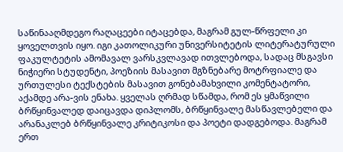საწინააღმდეგო რაღაცეები იტაცებდა, მაგრამ გულ-წრფელი კი ყოველთვის იყო. იგი კათოლიკური უნივერსიტეტის ლიტერატურული ფაკულტეტის ამომავალ ვარსკვლავად ითვლებოდა, სადაც მსგავსი ნიჭიერი სტუდენტი, პოეზიის მასავით მგზნებარე მოტრფიალე და ურთულესი ტექსტების მასავით გონებამახვილი კომენტატორი, აქამდე არა-ვის ენახა. ყველას ღრმად სწამდა, რომ ეს ყმაწვილი ბრწყინვალედ დაიცავდა დიპლომს, ბრწყინვალე მასწავლებელი და არანაკლებ ბრწყინვალე კრიტიკოსი და პოეტი დადგებოდა. მაგრამ ერთ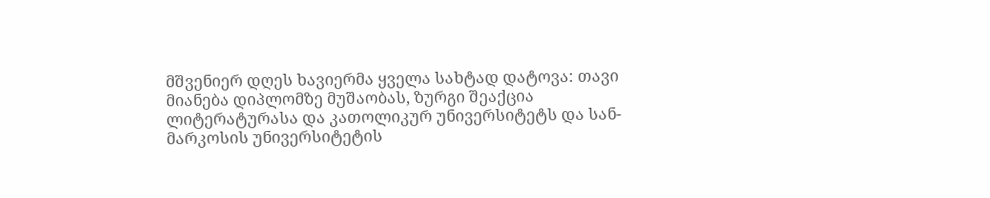მშვენიერ დღეს ხავიერმა ყველა სახტად დატოვა: თავი მიანება დიპლომზე მუშაობას, ზურგი შეაქცია ლიტერატურასა და კათოლიკურ უნივერსიტეტს და სან-მარკოსის უნივერსიტეტის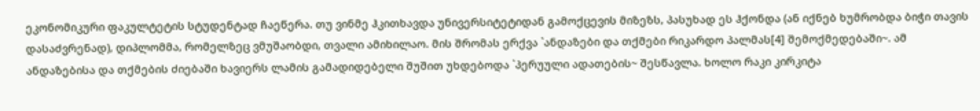ეკონომიკური ფაკულტეტის სტუდენტად ჩაეწერა. თუ ვინმე ჰკითხავდა უნივერსიტეტიდან გამოქცევის მიზეზს, პასუხად ეს ჰქონდა (ან იქნებ ხუმრობდა ბიჭი თავის დასაძვრენად), დიპლომმა, რომელზეც ვმუშაობდი, თვალი ამიხილაო. მის შრომას ერქვა `ანდაზები და თქმები რიკარდო პალმას[4] შემოქმედებაში~. ამ ანდაზებისა და თქმების ძიებაში ხავიერს ლამის გამადიდებელი შუშით უხდებოდა `პერუული ადათების~ შესწავლა. ხოლო რაკი კირკიტა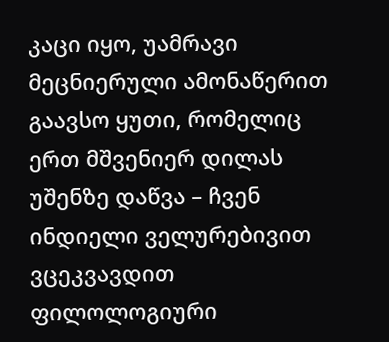კაცი იყო, უამრავი მეცნიერული ამონაწერით გაავსო ყუთი, რომელიც ერთ მშვენიერ დილას უშენზე დაწვა – ჩვენ ინდიელი ველურებივით ვცეკვავდით ფილოლოგიური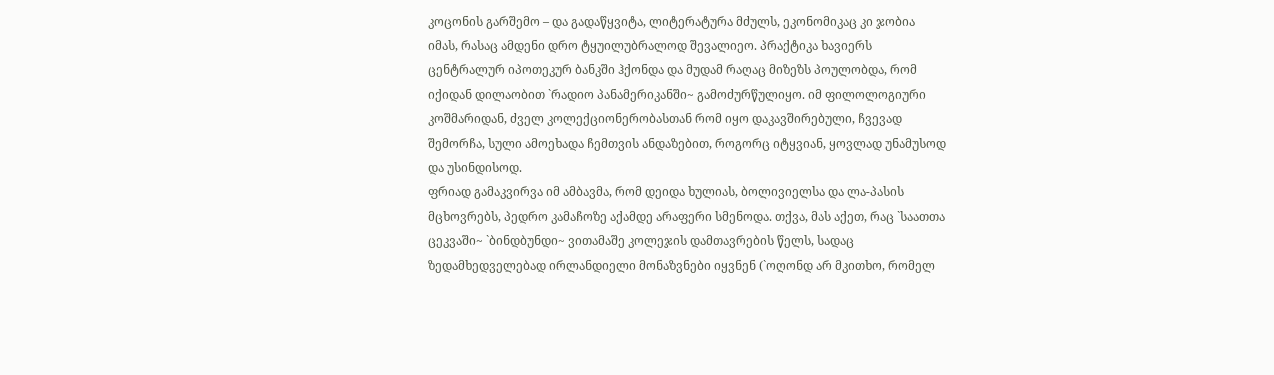კოცონის გარშემო – და გადაწყვიტა, ლიტერატურა მძულს, ეკონომიკაც კი ჯობია იმას, რასაც ამდენი დრო ტყუილუბრალოდ შევალიეო. პრაქტიკა ხავიერს ცენტრალურ იპოთეკურ ბანკში ჰქონდა და მუდამ რაღაც მიზეზს პოულობდა, რომ იქიდან დილაობით `რადიო პანამერიკანში~ გამოძურწულიყო. იმ ფილოლოგიური კოშმარიდან, ძველ კოლექციონერობასთან რომ იყო დაკავშირებული, ჩვევად შემორჩა, სული ამოეხადა ჩემთვის ანდაზებით, როგორც იტყვიან, ყოვლად უნამუსოდ და უსინდისოდ.
ფრიად გამაკვირვა იმ ამბავმა, რომ დეიდა ხულიას, ბოლივიელსა და ლა-პასის მცხოვრებს, პედრო კამაჩოზე აქამდე არაფერი სმენოდა. თქვა, მას აქეთ, რაც `საათთა ცეკვაში~ `ბინდბუნდი~ ვითამაშე კოლეჯის დამთავრების წელს, სადაც ზედამხედველებად ირლანდიელი მონაზვნები იყვნენ (`ოღონდ არ მკითხო, რომელ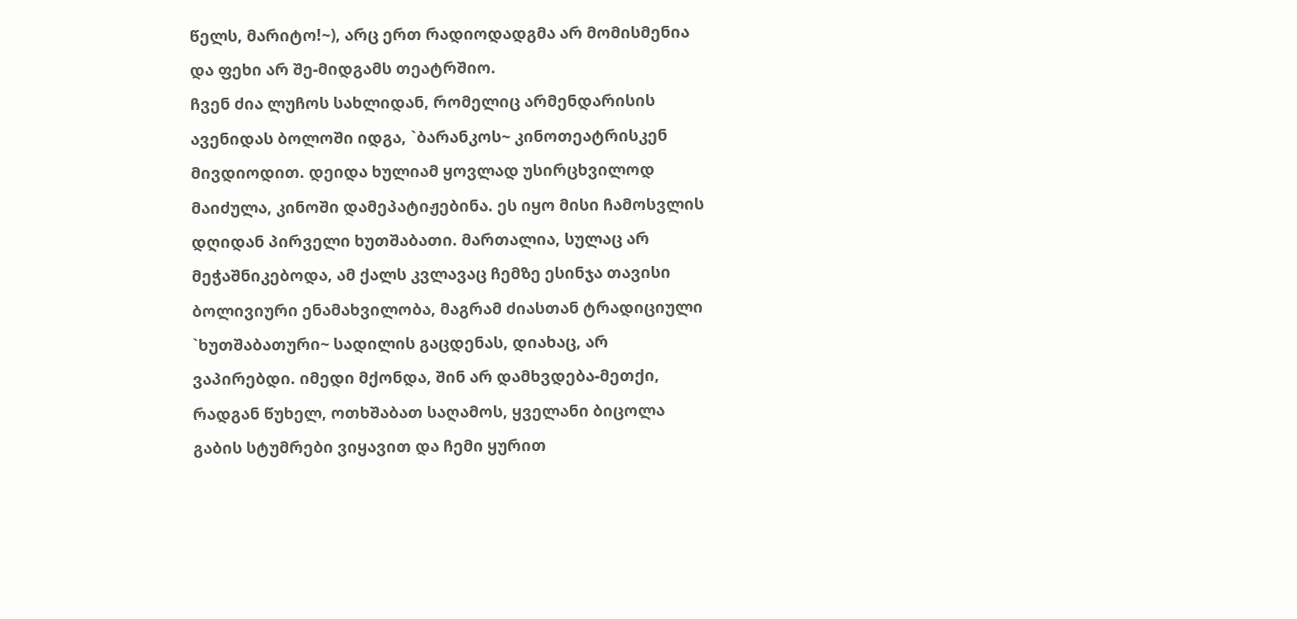წელს, მარიტო!~), არც ერთ რადიოდადგმა არ მომისმენია და ფეხი არ შე-მიდგამს თეატრშიო.
ჩვენ ძია ლუჩოს სახლიდან, რომელიც არმენდარისის ავენიდას ბოლოში იდგა, `ბარანკოს~ კინოთეატრისკენ მივდიოდით. დეიდა ხულიამ ყოვლად უსირცხვილოდ მაიძულა, კინოში დამეპატიჟებინა. ეს იყო მისი ჩამოსვლის დღიდან პირველი ხუთშაბათი. მართალია, სულაც არ მეჭაშნიკებოდა, ამ ქალს კვლავაც ჩემზე ესინჯა თავისი ბოლივიური ენამახვილობა, მაგრამ ძიასთან ტრადიციული `ხუთშაბათური~ სადილის გაცდენას, დიახაც, არ ვაპირებდი. იმედი მქონდა, შინ არ დამხვდება-მეთქი, რადგან წუხელ, ოთხშაბათ საღამოს, ყველანი ბიცოლა გაბის სტუმრები ვიყავით და ჩემი ყურით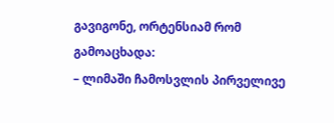გავიგონე, ორტენსიამ რომ გამოაცხადა:
– ლიმაში ჩამოსვლის პირველივე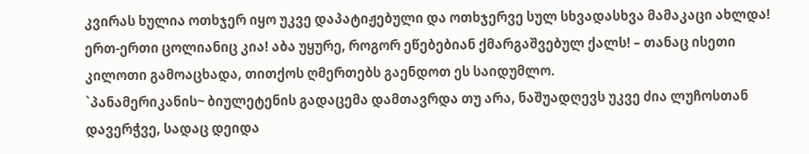კვირას ხულია ოთხჯერ იყო უკვე დაპატიჟებული და ოთხჯერვე სულ სხვადასხვა მამაკაცი ახლდა! ერთ-ერთი ცოლიანიც კია! აბა უყურე, როგორ ეწებებიან ქმარგაშვებულ ქალს! – თანაც ისეთი კილოთი გამოაცხადა, თითქოს ღმერთებს გაენდოთ ეს საიდუმლო.
`პანამერიკანის~ ბიულეტენის გადაცემა დამთავრდა თუ არა, ნაშუადღევს უკვე ძია ლუჩოსთან დავერჭვე, სადაც დეიდა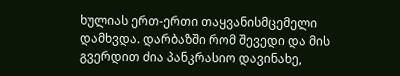ხულიას ერთ-ერთი თაყვანისმცემელი დამხვდა. დარბაზში რომ შევედი და მის გვერდით ძია პანკრასიო დავინახე,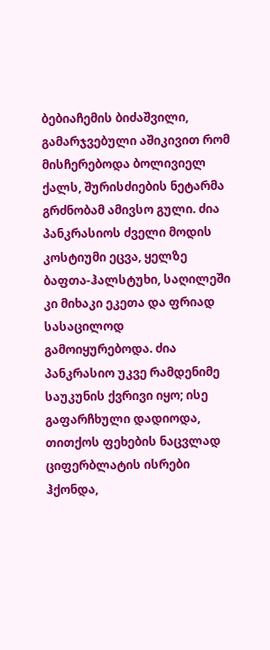ბებიაჩემის ბიძაშვილი, გამარჯვებული აშიკივით რომ მისჩერებოდა ბოლივიელ ქალს, შურისძიების ნეტარმა გრძნობამ ამივსო გული. ძია პანკრასიოს ძველი მოდის კოსტიუმი ეცვა, ყელზე ბაფთა-ჰალსტუხი, საღილეში კი მიხაკი ეკეთა და ფრიად სასაცილოდ გამოიყურებოდა. ძია პანკრასიო უკვე რამდენიმე საუკუნის ქვრივი იყო; ისე გაფარჩხული დადიოდა, თითქოს ფეხების ნაცვლად ციფერბლატის ისრები ჰქონდა,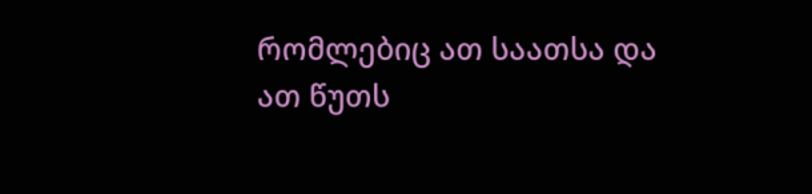რომლებიც ათ საათსა და ათ წუთს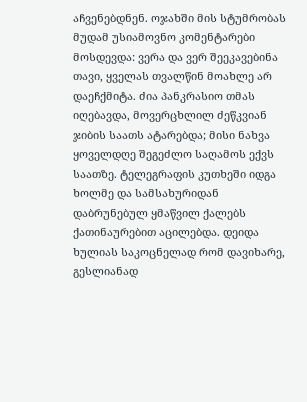აჩვენებდნენ. ოჯახში მის სტუმრობას მუდამ უსიამოვნო კომენტარები მოსდევდა: ვერა და ვერ შეეკავებინა თავი, ყველას თვალწინ მოახლე არ დაეჩქმიტა. ძია პანკრასიო თმას იღებავდა, მოვერცხლილ ძეწკვიან ჯიბის საათს ატარებდა; მისი ნახვა ყოველდღე შეგეძლო საღამოს ექვს საათზე. ტელეგრაფის კუთხეში იდგა ხოლმე და სამსახურიდან დაბრუნებულ ყმაწვილ ქალებს ქათინაურებით აცილებდა. დეიდა ხულიას საკოცნელად რომ დავიხარე, გესლიანად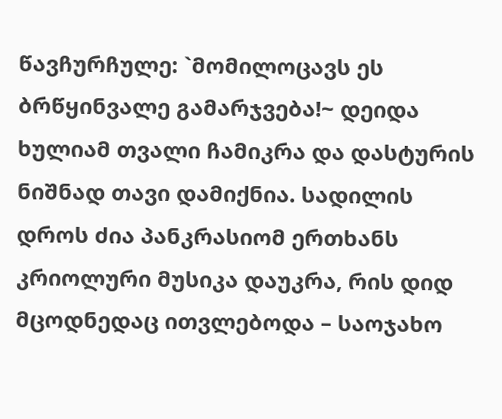წავჩურჩულე: `მომილოცავს ეს ბრწყინვალე გამარჯვება!~ დეიდა ხულიამ თვალი ჩამიკრა და დასტურის ნიშნად თავი დამიქნია. სადილის დროს ძია პანკრასიომ ერთხანს კრიოლური მუსიკა დაუკრა, რის დიდ მცოდნედაც ითვლებოდა – საოჯახო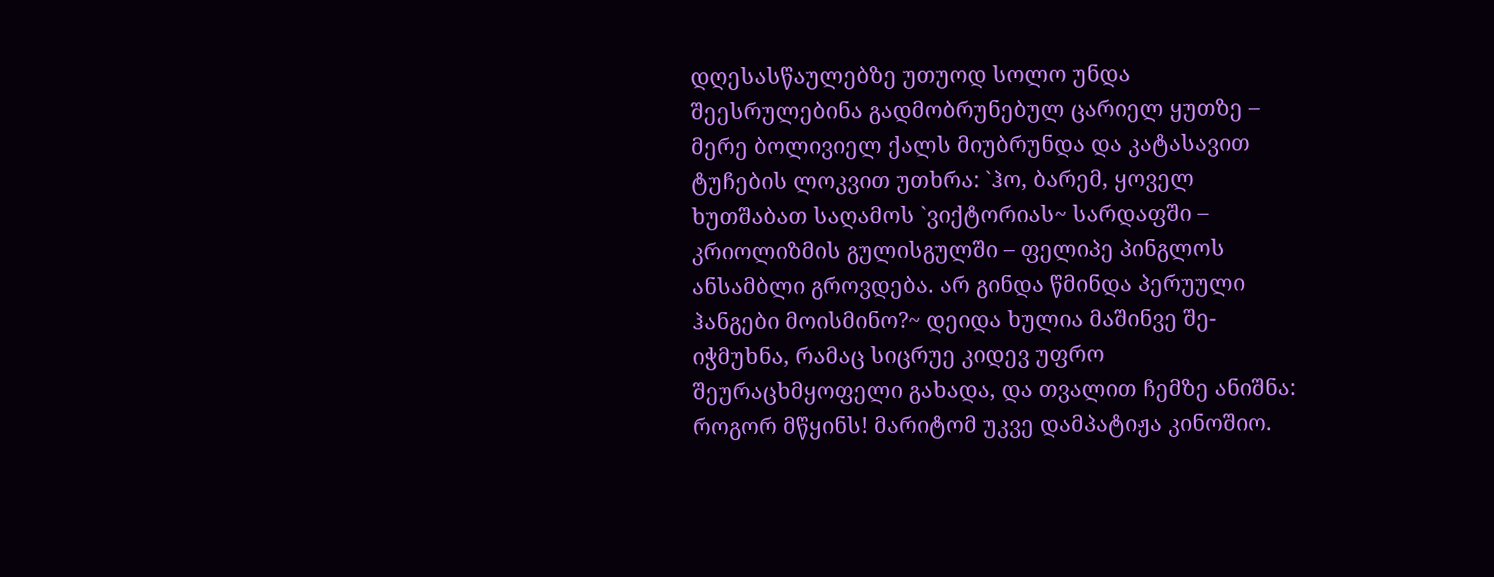დღესასწაულებზე უთუოდ სოლო უნდა შეესრულებინა გადმობრუნებულ ცარიელ ყუთზე – მერე ბოლივიელ ქალს მიუბრუნდა და კატასავით ტუჩების ლოკვით უთხრა: `ჰო, ბარემ, ყოველ ხუთშაბათ საღამოს `ვიქტორიას~ სარდაფში – კრიოლიზმის გულისგულში – ფელიპე პინგლოს ანსამბლი გროვდება. არ გინდა წმინდა პერუული ჰანგები მოისმინო?~ დეიდა ხულია მაშინვე შე-იჭმუხნა, რამაც სიცრუე კიდევ უფრო შეურაცხმყოფელი გახადა, და თვალით ჩემზე ანიშნა: როგორ მწყინს! მარიტომ უკვე დამპატიჟა კინოშიო.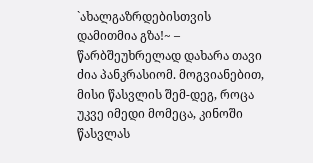`ახალგაზრდებისთვის დამითმია გზა!~ – წარბშეუხრელად დახარა თავი ძია პანკრასიომ. მოგვიანებით, მისი წასვლის შემ-დეგ, როცა უკვე იმედი მომეცა, კინოში წასვლას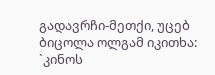გადავრჩი-მეთქი, უცებ ბიცოლა ოლგამ იკითხა: `კინოს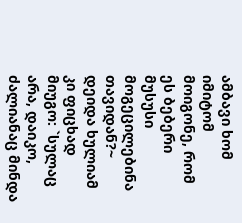ამბავი ხომ იმიტომ მოიგონე, რომ ეს ბებერი მუსუსი მოგეცილებინა თავიდან?~ დეიდა ხულიამ კი ფიცხად მიუგო: `სულაც არა, დაიკო, ძალიანაც მინდა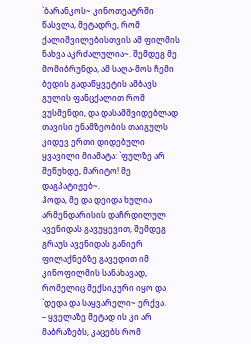`ბარანკოს~ კინოთეატრში წასვლა, მეტადრე, რომ ქალიშვილებისთვის ამ ფილმის ნახვა აკრძალულია~. შემდეგ მე მომიბრუნდა, ამ საღა-მოს ჩემი ბედის გადაწყვეტის ამბავს გულის ფანცქალით რომ ვუსმენდი, და დასამშვიდებლად თავისი ენამზეობის თაიგულს კიდევ ერთი დიდებული ყვავილი მიამატა: `ფულზე არ შეწუხდე, მარიტო! მე დაგპატიჟებ~.
ჰოდა, მე და დეიდა ხულია არმენდარისის დაჩრდილულ ავენიდას გავუყევით, შემდეგ გრაუს ავენიდას განიერ ფილაქნებზე გავედით იმ კინოფილმის სანახავად, რომელიც მექსიკური იყო და `დედა და საყვარელი~ ერქვა.
– ყველაზე მეტად ის კი არ მაბრაზებს, კაცებს რომ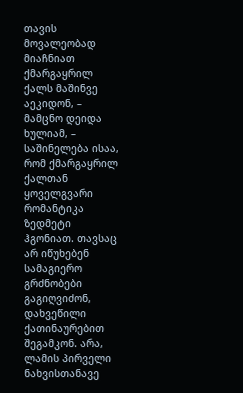თავის მოვალეობად მიაჩნიათ ქმარგაყრილ ქალს მაშინვე აეკიდონ, – მამცნო დეიდა ხულიამ, – საშინელება ისაა, რომ ქმარგაყრილ ქალთან ყოველგვარი რომანტიკა ზედმეტი ჰგონიათ. თავსაც არ იწუხებენ სამაგიერო გრძნობები გაგიღვიძონ, დახვეწილი ქათინაურებით შეგამკონ. არა, ლამის პირველი ნახვისთანავე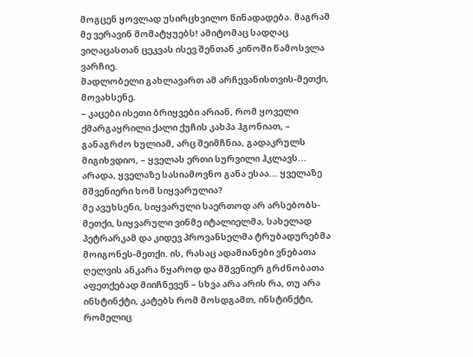მოგცენ ყოვლად უსირცხვილო წინადადება. მაგრამ მე ვერავინ მომატყუებს! ამიტომაც სადღაც ვიღაცასთან ცეკვას ისევ შენთან კინოში წამოსვლა ვარჩიე.
მადლობელი გახლავართ ამ არჩევანისთვის-მეთქი, მოვახსენე.
– კაცები ისეთი ბრიყვები არიან, რომ ყოველი ქმარგაყრილი ქალი ქუჩის კახპა ჰგონიათ, – განაგრძო ხულიამ, არც შეიმჩნია, გადაკრულს მიგიხვდიო, – ყველას ერთი სურვილი ჰკლავს... არადა, ყველაზე სასიამოვნო განა ესაა... ყველაზე მშვენიერი ხომ სიყვარულია?
მე ავუხსენი, სიყვარული საერთოდ არ არსებობს-მეთქი, სიყვარული ვინმე იტალიელმა, სახელად პეტრარკამ და კიდევ პროვანსელმა ტრუბადურებმა მოიგონეს-მეთქი. ის, რასაც ადამიანები ვნებათა ღელვის ანკარა წყაროდ და მშვენიერ გრძნობათა აფეთქებად მიიჩნევენ – სხვა არა არის რა, თუ არა ინსტინქტი, კატებს რომ მოსდგამთ, ინსტინქტი, რომელიც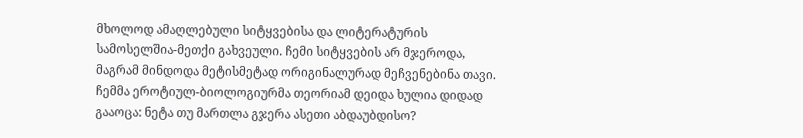მხოლოდ ამაღლებული სიტყვებისა და ლიტერატურის სამოსელშია-მეთქი გახვეული. ჩემი სიტყვების არ მჯეროდა, მაგრამ მინდოდა მეტისმეტად ორიგინალურად მეჩვენებინა თავი. ჩემმა ეროტიულ-ბიოლოგიურმა თეორიამ დეიდა ხულია დიდად გააოცა: ნეტა თუ მართლა გჯერა ასეთი აბდაუბდისო?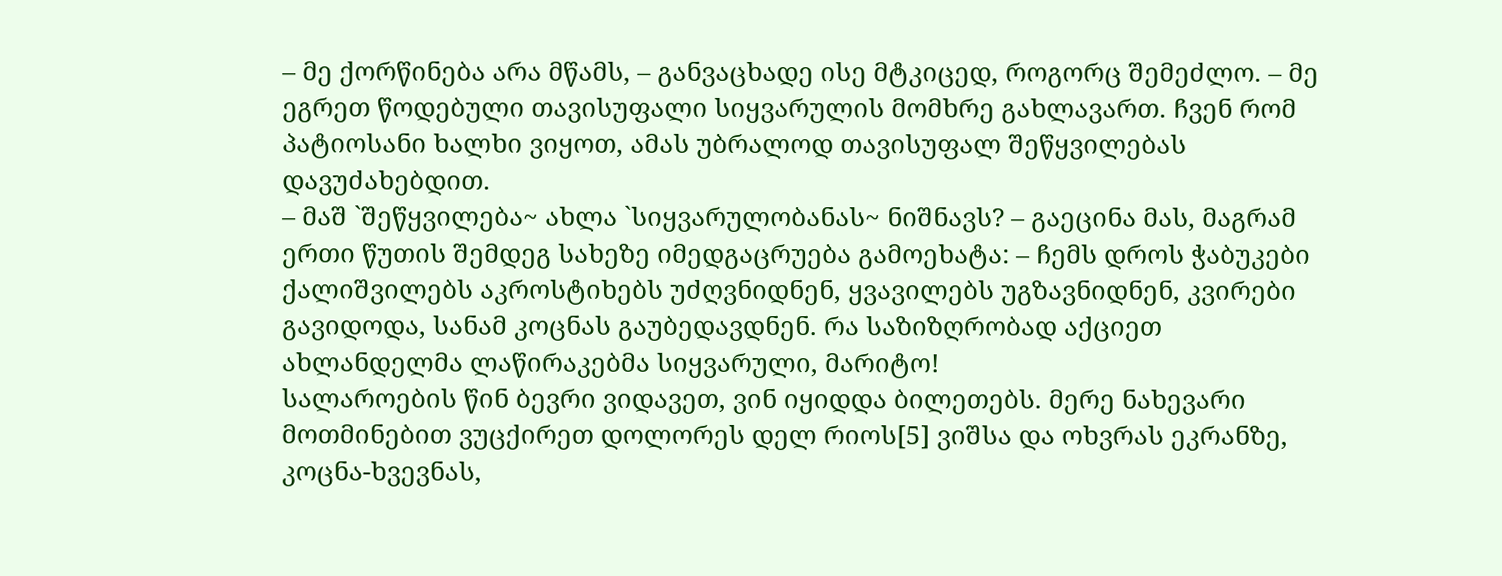– მე ქორწინება არა მწამს, – განვაცხადე ისე მტკიცედ, როგორც შემეძლო. – მე ეგრეთ წოდებული თავისუფალი სიყვარულის მომხრე გახლავართ. ჩვენ რომ პატიოსანი ხალხი ვიყოთ, ამას უბრალოდ თავისუფალ შეწყვილებას დავუძახებდით.
– მაშ `შეწყვილება~ ახლა `სიყვარულობანას~ ნიშნავს? – გაეცინა მას, მაგრამ ერთი წუთის შემდეგ სახეზე იმედგაცრუება გამოეხატა: – ჩემს დროს ჭაბუკები ქალიშვილებს აკროსტიხებს უძღვნიდნენ, ყვავილებს უგზავნიდნენ, კვირები გავიდოდა, სანამ კოცნას გაუბედავდნენ. რა საზიზღრობად აქციეთ ახლანდელმა ლაწირაკებმა სიყვარული, მარიტო!
სალაროების წინ ბევრი ვიდავეთ, ვინ იყიდდა ბილეთებს. მერე ნახევარი მოთმინებით ვუცქირეთ დოლორეს დელ რიოს[5] ვიშსა და ოხვრას ეკრანზე, კოცნა-ხვევნას,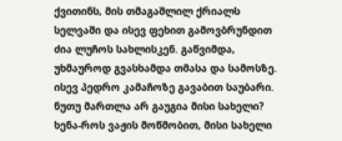ქვითინს, მის თმაგაშლილ ქრიალს სელვაში და ისევ ფეხით გამოვბრუნდით ძია ლუჩოს სახლისკენ. გაწვიმდა, უხმაუროდ გვასხამდა თმასა და სამოსზე. ისევ პედრო კამაჩოზე გავაბით საუბარი. ნუთუ მართლა არ გაუგია მისი სახელი? ხენა-როს ვაჟის მოწმობით, მისი სახელი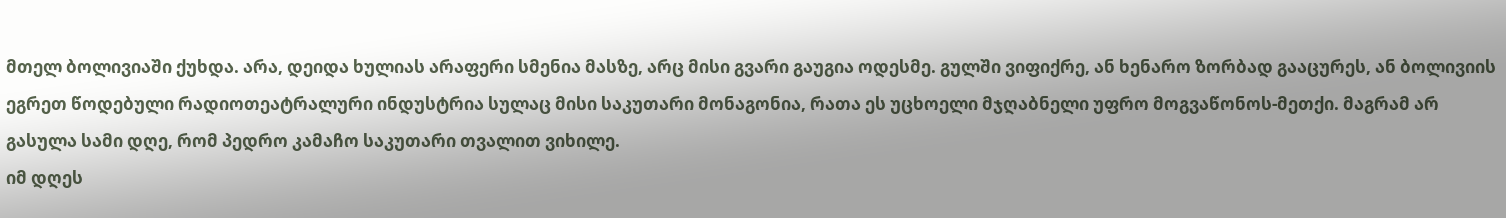მთელ ბოლივიაში ქუხდა. არა, დეიდა ხულიას არაფერი სმენია მასზე, არც მისი გვარი გაუგია ოდესმე. გულში ვიფიქრე, ან ხენარო ზორბად გააცურეს, ან ბოლივიის ეგრეთ წოდებული რადიოთეატრალური ინდუსტრია სულაც მისი საკუთარი მონაგონია, რათა ეს უცხოელი მჯღაბნელი უფრო მოგვაწონოს-მეთქი. მაგრამ არ გასულა სამი დღე, რომ პედრო კამაჩო საკუთარი თვალით ვიხილე.
იმ დღეს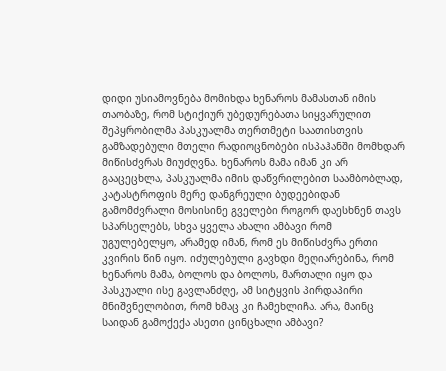დიდი უსიამოვნება მომიხდა ხენაროს მამასთან იმის თაობაზე, რომ სტიქიურ უბედურებათა სიყვარულით შეპყრობილმა პასკუალმა თერთმეტი საათისთვის გამზადებული მთელი რადიოცნობები ისპაჰანში მომხდარ მიწისძვრას მიუძღვნა. ხენაროს მამა იმან კი არ გააცეცხლა, პასკუალმა იმის დაწვრილებით საამბობლად, კატასტროფის მერე დანგრეული ბუდეებიდან გამომძვრალი მოსისინე გველები როგორ დაესხნენ თავს სპარსელებს, სხვა ყველა ახალი ამბავი რომ უგულებელყო, არამედ იმან, რომ ეს მიწისძვრა ერთი კვირის წინ იყო. იძულებული გავხდი მეღიარებინა, რომ ხენაროს მამა, ბოლოს და ბოლოს, მართალი იყო და პასკუალი ისე გავლანძღე, ამ სიტყვის პირდაპირი მნიშვნელობით, რომ ხმაც კი ჩამეხლიჩა. არა, მაინც საიდან გამოქექა ასეთი ცინცხალი ამბავი?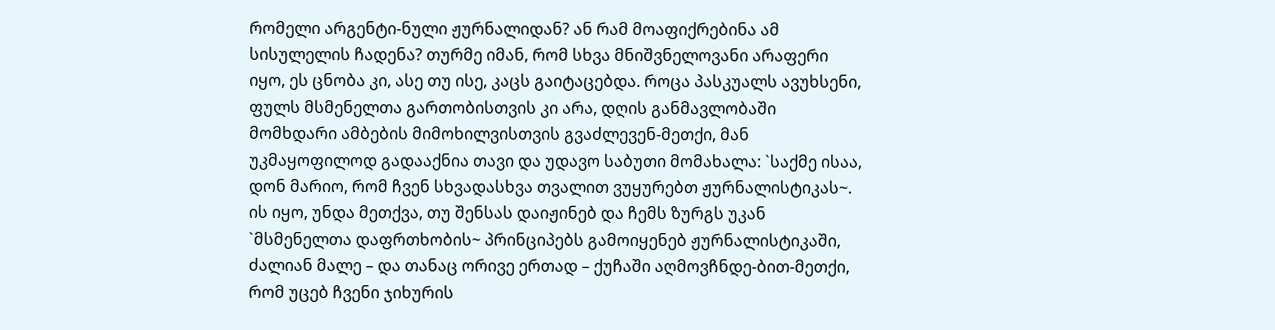რომელი არგენტი-ნული ჟურნალიდან? ან რამ მოაფიქრებინა ამ სისულელის ჩადენა? თურმე იმან, რომ სხვა მნიშვნელოვანი არაფერი იყო, ეს ცნობა კი, ასე თუ ისე, კაცს გაიტაცებდა. როცა პასკუალს ავუხსენი, ფულს მსმენელთა გართობისთვის კი არა, დღის განმავლობაში მომხდარი ამბების მიმოხილვისთვის გვაძლევენ-მეთქი, მან უკმაყოფილოდ გადააქნია თავი და უდავო საბუთი მომახალა: `საქმე ისაა, დონ მარიო, რომ ჩვენ სხვადასხვა თვალით ვუყურებთ ჟურნალისტიკას~. ის იყო, უნდა მეთქვა, თუ შენსას დაიჟინებ და ჩემს ზურგს უკან `მსმენელთა დაფრთხობის~ პრინციპებს გამოიყენებ ჟურნალისტიკაში, ძალიან მალე – და თანაც ორივე ერთად – ქუჩაში აღმოვჩნდე-ბით-მეთქი, რომ უცებ ჩვენი ჯიხურის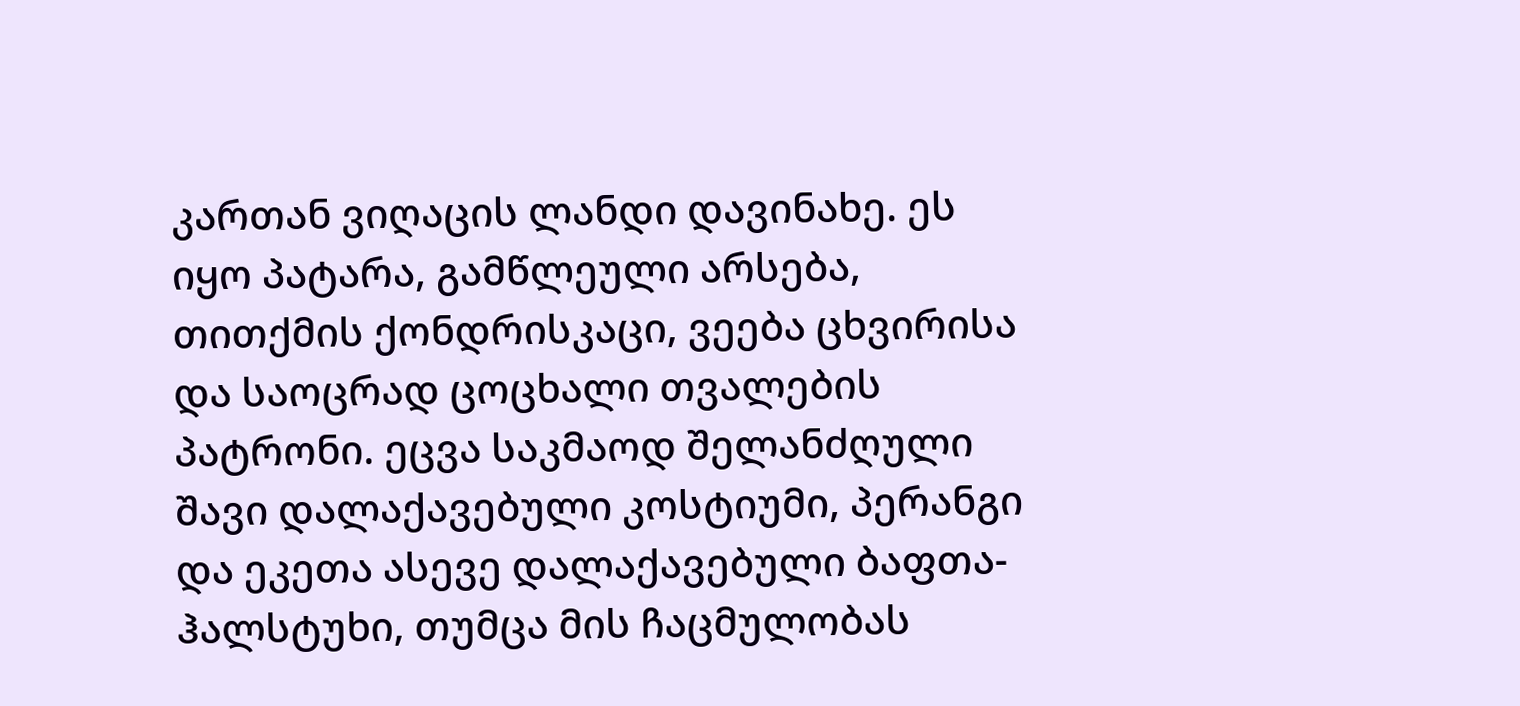კართან ვიღაცის ლანდი დავინახე. ეს იყო პატარა, გამწლეული არსება, თითქმის ქონდრისკაცი, ვეება ცხვირისა და საოცრად ცოცხალი თვალების პატრონი. ეცვა საკმაოდ შელანძღული შავი დალაქავებული კოსტიუმი, პერანგი და ეკეთა ასევე დალაქავებული ბაფთა-ჰალსტუხი, თუმცა მის ჩაცმულობას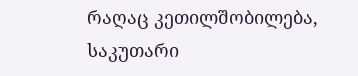რაღაც კეთილშობილება, საკუთარი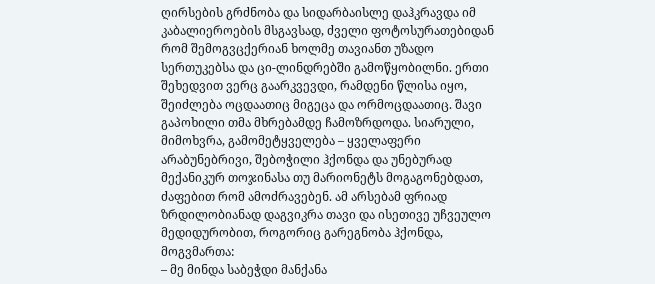ღირსების გრძნობა და სიდარბაისლე დაჰკრავდა იმ კაბალიეროების მსგავსად, ძველი ფოტოსურათებიდან რომ შემოგვცქერიან ხოლმე თავიანთ უზადო სერთუკებსა და ცი-ლინდრებში გამოწყობილნი. ერთი შეხედვით ვერც გაარკვევდი, რამდენი წლისა იყო, შეიძლება ოცდაათიც მიგეცა და ორმოცდაათიც. შავი გაპოხილი თმა მხრებამდე ჩამოზრდოდა. სიარული, მიმოხვრა, გამომეტყველება – ყველაფერი არაბუნებრივი, შებოჭილი ჰქონდა და უნებურად მექანიკურ თოჯინასა თუ მარიონეტს მოგაგონებდათ, ძაფებით რომ ამოძრავებენ. ამ არსებამ ფრიად ზრდილობიანად დაგვიკრა თავი და ისეთივე უჩვეულო მედიდურობით, როგორიც გარეგნობა ჰქონდა, მოგვმართა:
– მე მინდა საბეჭდი მანქანა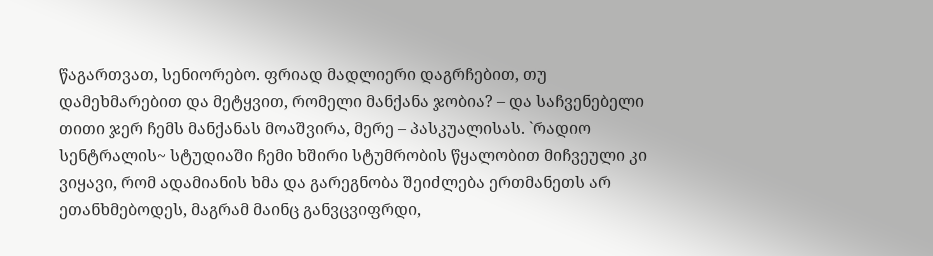წაგართვათ, სენიორებო. ფრიად მადლიერი დაგრჩებით, თუ დამეხმარებით და მეტყვით, რომელი მანქანა ჯობია? – და საჩვენებელი თითი ჯერ ჩემს მანქანას მოაშვირა, მერე – პასკუალისას. `რადიო სენტრალის~ სტუდიაში ჩემი ხშირი სტუმრობის წყალობით მიჩვეული კი ვიყავი, რომ ადამიანის ხმა და გარეგნობა შეიძლება ერთმანეთს არ ეთანხმებოდეს, მაგრამ მაინც განვცვიფრდი,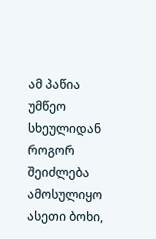ამ პაწია უმწეო სხეულიდან როგორ შეიძლება ამოსულიყო ასეთი ბოხი,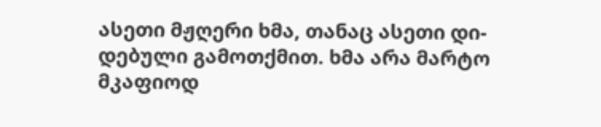ასეთი მჟღერი ხმა, თანაც ასეთი დი-დებული გამოთქმით. ხმა არა მარტო მკაფიოდ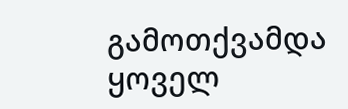გამოთქვამდა ყოველ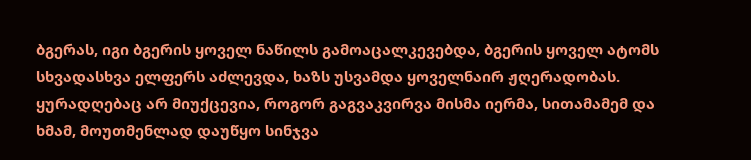ბგერას, იგი ბგერის ყოველ ნაწილს გამოაცალკევებდა, ბგერის ყოველ ატომს სხვადასხვა ელფერს აძლევდა, ხაზს უსვამდა ყოველნაირ ჟღერადობას. ყურადღებაც არ მიუქცევია, როგორ გაგვაკვირვა მისმა იერმა, სითამამემ და ხმამ, მოუთმენლად დაუწყო სინჯვა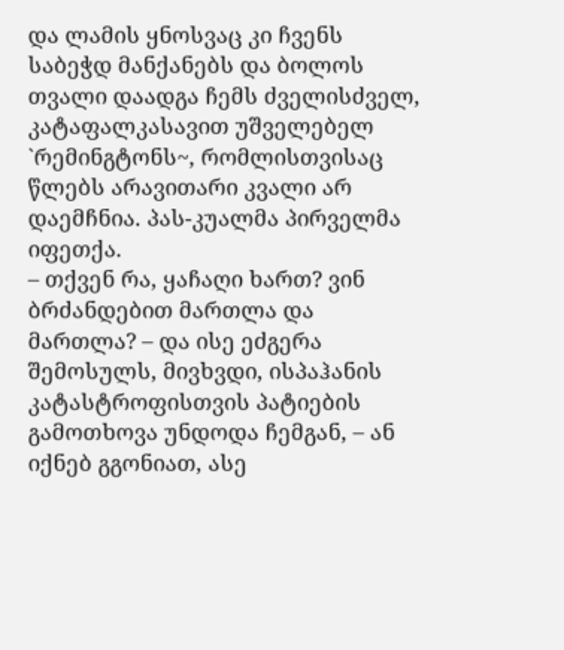და ლამის ყნოსვაც კი ჩვენს საბეჭდ მანქანებს და ბოლოს თვალი დაადგა ჩემს ძველისძველ, კატაფალკასავით უშველებელ `რემინგტონს~, რომლისთვისაც წლებს არავითარი კვალი არ დაემჩნია. პას-კუალმა პირველმა იფეთქა.
– თქვენ რა, ყაჩაღი ხართ? ვინ ბრძანდებით მართლა და მართლა? – და ისე ეძგერა შემოსულს, მივხვდი, ისპაჰანის კატასტროფისთვის პატიების გამოთხოვა უნდოდა ჩემგან, – ან იქნებ გგონიათ, ასე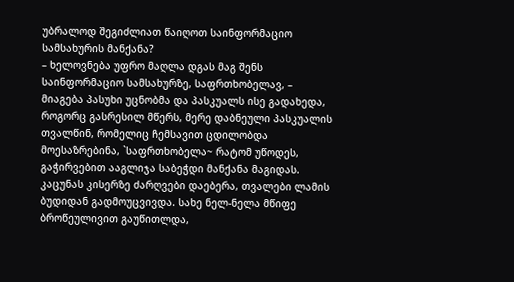უბრალოდ შეგიძლიათ წაიღოთ საინფორმაციო სამსახურის მანქანა?
– ხელოვნება უფრო მაღლა დგას მაგ შენს საინფორმაციო სამსახურზე, საფრთხობელავ, – მიაგება პასუხი უცნობმა და პასკუალს ისე გადახედა, როგორც გასრესილ მწერს, მერე დაბნეული პასკუალის თვალწინ, რომელიც ჩემსავით ცდილობდა მოესაზრებინა, `საფრთხობელა~ რატომ უწოდეს, გაჭირვებით ააგლიჯა საბეჭდი მანქანა მაგიდას. კაცუნას კისერზე ძარღვები დაებერა, თვალები ლამის ბუდიდან გადმოუცვივდა. სახე ნელ-ნელა მწიფე ბროწეულივით გაუწითლდა,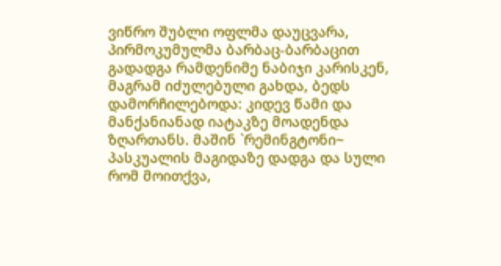ვიწრო შუბლი ოფლმა დაუცვარა, პირმოკუმულმა ბარბაც-ბარბაცით გადადგა რამდენიმე ნაბიჯი კარისკენ, მაგრამ იძულებული გახდა, ბედს დამორჩილებოდა: კიდევ წამი და მანქანიანად იატაკზე მოადენდა ზღართანს. მაშინ `რემინგტონი~ პასკუალის მაგიდაზე დადგა და სული რომ მოითქვა,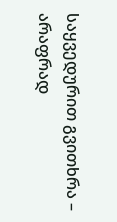საყვედურით გვითხრა – არაფრად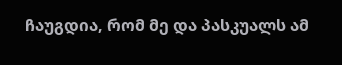ჩაუგდია, რომ მე და პასკუალს ამ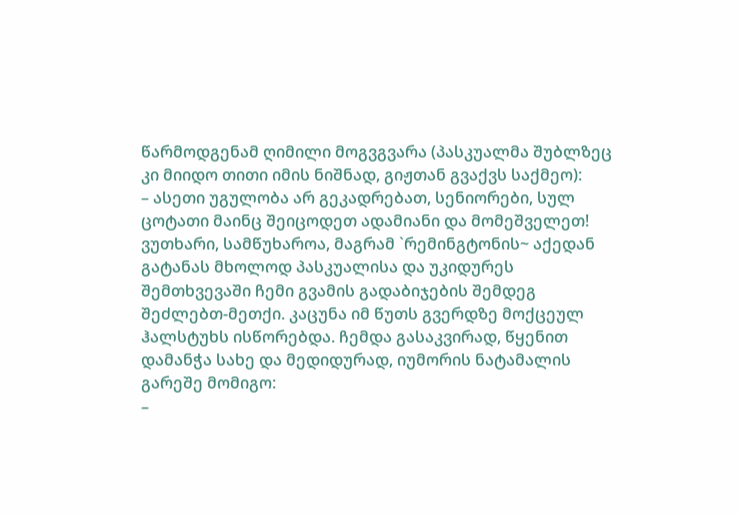წარმოდგენამ ღიმილი მოგვგვარა (პასკუალმა შუბლზეც კი მიიდო თითი იმის ნიშნად, გიჟთან გვაქვს საქმეო):
– ასეთი უგულობა არ გეკადრებათ, სენიორები, სულ ცოტათი მაინც შეიცოდეთ ადამიანი და მომეშველეთ!
ვუთხარი, სამწუხაროა, მაგრამ `რემინგტონის~ აქედან გატანას მხოლოდ პასკუალისა და უკიდურეს შემთხვევაში ჩემი გვამის გადაბიჯების შემდეგ შეძლებთ-მეთქი. კაცუნა იმ წუთს გვერდზე მოქცეულ ჰალსტუხს ისწორებდა. ჩემდა გასაკვირად, წყენით დამანჭა სახე და მედიდურად, იუმორის ნატამალის გარეშე მომიგო:
–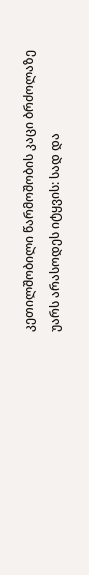კეთილშობილი წარმოშობის კაცი ბრძოლაზე უარს არასოდეს იტყვის: სად და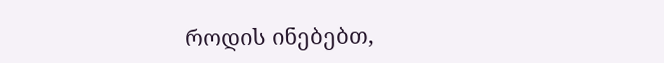როდის ინებებთ,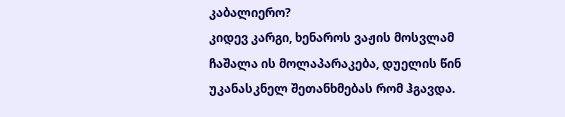კაბალიერო?
კიდევ კარგი, ხენაროს ვაჟის მოსვლამ ჩაშალა ის მოლაპარაკება, დუელის წინ უკანასკნელ შეთანხმებას რომ ჰგავდა.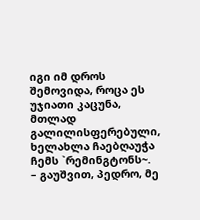იგი იმ დროს შემოვიდა, როცა ეს უჯიათი კაცუნა, მთლად გალილისფერებული, ხელახლა ჩაებღაუჭა ჩემს `რემინგტონს~.
– გაუშვით, პედრო, მე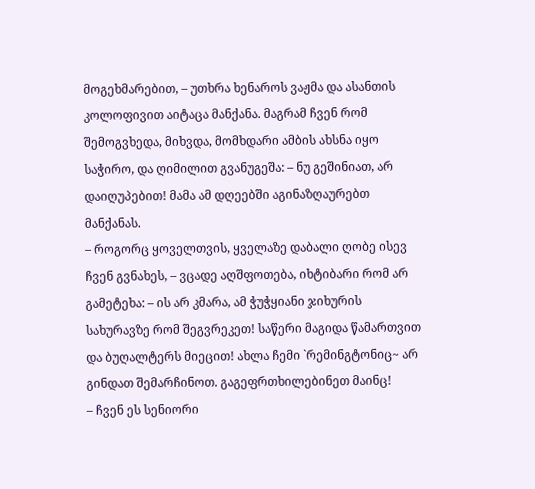მოგეხმარებით, – უთხრა ხენაროს ვაჟმა და ასანთის კოლოფივით აიტაცა მანქანა. მაგრამ ჩვენ რომ შემოგვხედა, მიხვდა, მომხდარი ამბის ახსნა იყო საჭირო, და ღიმილით გვანუგეშა: – ნუ გეშინიათ, არ დაიღუპებით! მამა ამ დღეებში აგინაზღაურებთ მანქანას.
– როგორც ყოველთვის, ყველაზე დაბალი ღობე ისევ ჩვენ გვნახეს, – ვცადე აღშფოთება, იხტიბარი რომ არ გამეტეხა: – ის არ კმარა, ამ ჭუჭყიანი ჯიხურის სახურავზე რომ შეგვრეკეთ! საწერი მაგიდა წამართვით და ბუღალტერს მიეცით! ახლა ჩემი `რემინგტონიც~ არ გინდათ შემარჩინოთ. გაგეფრთხილებინეთ მაინც!
– ჩვენ ეს სენიორი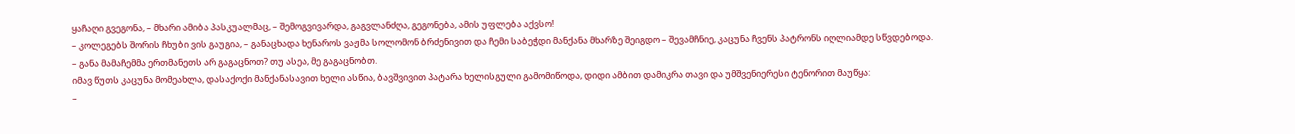ყაჩაღი გვეგონა, – მხარი ამიბა პასკუალმაც, – შემოგვივარდა, გაგვლანძღა, გეგონება, ამის უფლება აქვსო!
– კოლეგებს შორის ჩხუბი ვის გაუგია, – განაცხადა ხენაროს ვაჟმა სოლომონ ბრძენივით და ჩემი საბეჭდი მანქანა მხარზე შეიგდო – შევამჩნიე, კაცუნა ჩვენს პატრონს იღლიამდე სწვდებოდა. – განა მამაჩემმა ერთმანეთს არ გაგაცნოთ? თუ ასეა, მე გაგაცნობთ.
იმავ წუთს კაცუნა მომეახლა, დასაქოქი მანქანასავით ხელი ასწია, ბავშვივით პატარა ხელისგული გამომიწოდა, დიდი ამბით დამიკრა თავი და უმშვენიერესი ტენორით მაუწყა:
–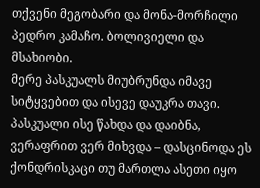თქვენი მეგობარი და მონა-მორჩილი პედრო კამაჩო. ბოლივიელი და მსახიობი.
მერე პასკუალს მიუბრუნდა იმავე სიტყვებით და ისევე დაუკრა თავი.
პასკუალი ისე წახდა და დაიბნა, ვერაფრით ვერ მიხვდა – დასცინოდა ეს ქონდრისკაცი თუ მართლა ასეთი იყო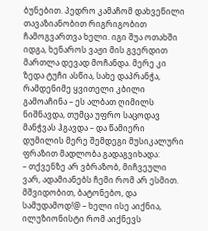ბუნებით. პედრო კამაჩომ დახვეწილი თავაზიანობით რიგრიგობით ჩამოგვართვა ხელი. იგი შუა ოთახში იდგა, ხენაროს ვაჟი მის გვერდით მართლა დევად მოჩანდა. მერე კი ზედა ტუჩი ასწია, სახე დაპრანჭა, რამდენიმე ყვითელი კბილი გამოაჩინა – ეს ალბათ ღიმილს ნიშნავდა, თუმცა უფრო საცოდავ მანჭვას ჰგავდა – და წამიერი დუმილის მერე შემდეგი მუსიკალური ფრაზით მადლობა გადაგვიხადა:
– თქვენზე არ ვბრაზობ, მიჩვეული ვარ, ადამიანებს ჩემი რომ არ ესმით. მშვიდობით, ბატონებო, და სამუდამოდ!@ – ხელი ისე აიქნია, ილუზიონისტი რომ აიქნევს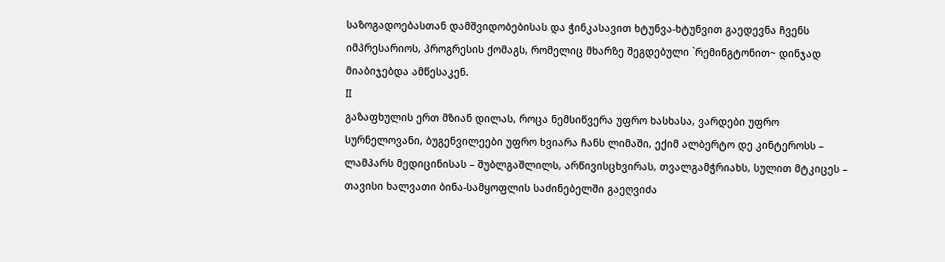საზოგადოებასთან დამშვიდობებისას და ჭინკასავით ხტუნვა-ხტუნვით გაედევნა ჩვენს იმპრესარიოს, პროგრესის ქომაგს, რომელიც მხარზე შეგდებული `რემინგტონით~ დინჯად მიაბიჯებდა ამწესაკენ.
II
გაზაფხულის ერთ მზიან დილას, როცა ნემსიწვერა უფრო ხასხასა, ვარდები უფრო სურნელოვანი, ბუგენვილეები უფრო ხვიარა ჩანს ლიმაში, ექიმ ალბერტო დე კინტეროსს – ლამპარს მედიცინისას – შუბლგაშლილს, არწივისცხვირას, თვალგამჭრიახს, სულით მტკიცეს – თავისი ხალვათი ბინა-სამყოფლის საძინებელში გაეღვიძა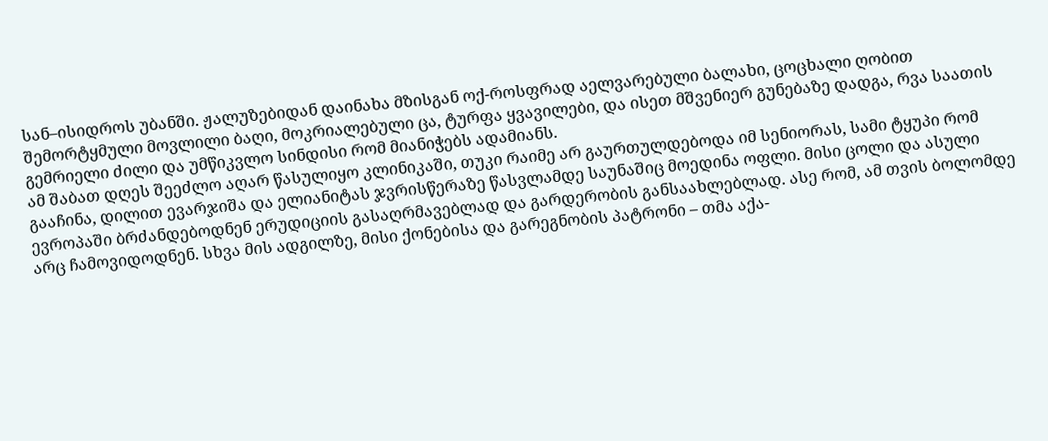სან–ისიდროს უბანში. ჟალუზებიდან დაინახა მზისგან ოქ-როსფრად აელვარებული ბალახი, ცოცხალი ღობით შემორტყმული მოვლილი ბაღი, მოკრიალებული ცა, ტურფა ყვავილები, და ისეთ მშვენიერ გუნებაზე დადგა, რვა საათის გემრიელი ძილი და უმწიკვლო სინდისი რომ მიანიჭებს ადამიანს.
ამ შაბათ დღეს შეეძლო აღარ წასულიყო კლინიკაში, თუკი რაიმე არ გაურთულდებოდა იმ სენიორას, სამი ტყუპი რომ გააჩინა, დილით ევარჯიშა და ელიანიტას ჯვრისწერაზე წასვლამდე საუნაშიც მოედინა ოფლი. მისი ცოლი და ასული ევროპაში ბრძანდებოდნენ ერუდიციის გასაღრმავებლად და გარდერობის განსაახლებლად. ასე რომ, ამ თვის ბოლომდე არც ჩამოვიდოდნენ. სხვა მის ადგილზე, მისი ქონებისა და გარეგნობის პატრონი – თმა აქა-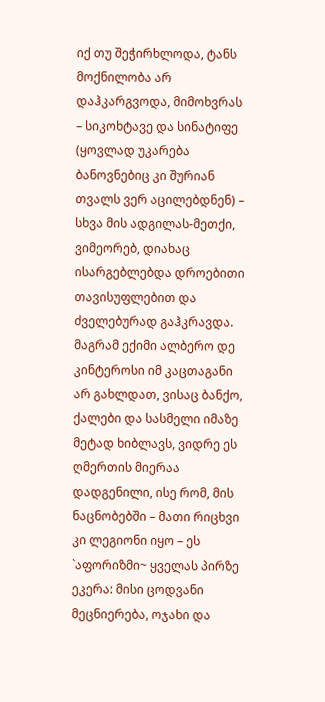იქ თუ შეჭირხლოდა, ტანს მოქნილობა არ დაჰკარგვოდა, მიმოხვრას – სიკოხტავე და სინატიფე (ყოვლად უკარება ბანოვნებიც კი შურიან თვალს ვერ აცილებდნენ) – სხვა მის ადგილას-მეთქი, ვიმეორებ, დიახაც ისარგებლებდა დროებითი თავისუფლებით და ძველებურად გაჰკრავდა. მაგრამ ექიმი ალბერო დე კინტეროსი იმ კაცთაგანი არ გახლდათ, ვისაც ბანქო, ქალები და სასმელი იმაზე მეტად ხიბლავს, ვიდრე ეს ღმერთის მიერაა დადგენილი, ისე რომ, მის ნაცნობებში – მათი რიცხვი კი ლეგიონი იყო – ეს `აფორიზმი~ ყველას პირზე ეკერა: მისი ცოდვანი მეცნიერება, ოჯახი და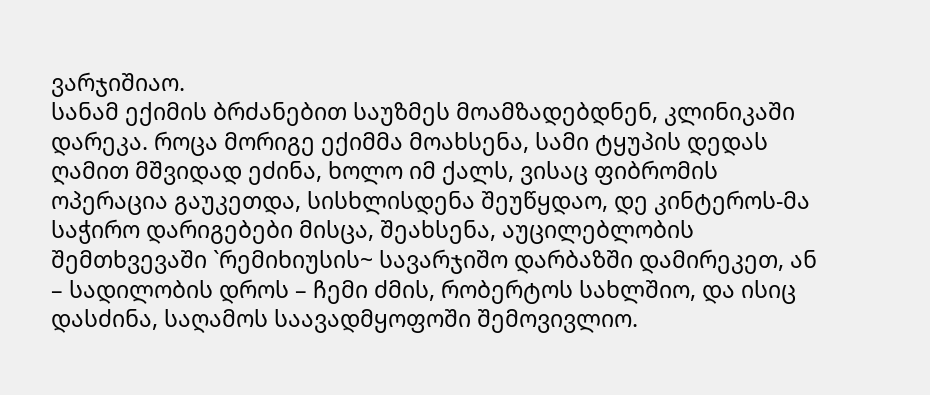ვარჯიშიაო.
სანამ ექიმის ბრძანებით საუზმეს მოამზადებდნენ, კლინიკაში დარეკა. როცა მორიგე ექიმმა მოახსენა, სამი ტყუპის დედას ღამით მშვიდად ეძინა, ხოლო იმ ქალს, ვისაც ფიბრომის ოპერაცია გაუკეთდა, სისხლისდენა შეუწყდაო, დე კინტეროს-მა საჭირო დარიგებები მისცა, შეახსენა, აუცილებლობის შემთხვევაში `რემიხიუსის~ სავარჯიშო დარბაზში დამირეკეთ, ან – სადილობის დროს – ჩემი ძმის, რობერტოს სახლშიო, და ისიც დასძინა, საღამოს საავადმყოფოში შემოვივლიო.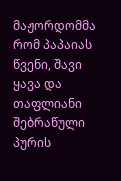მაჟორდომმა რომ პაპაიას წვენი, შავი ყავა და თაფლიანი შებრაწული პურის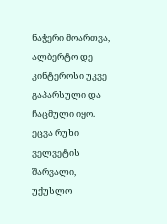ნაჭერი მოართვა, ალბერტო დე კინტეროსი უკვე გაპარსული და ჩაცმული იყო. ეცვა რუხი ველვეტის შარვალი, უქუსლო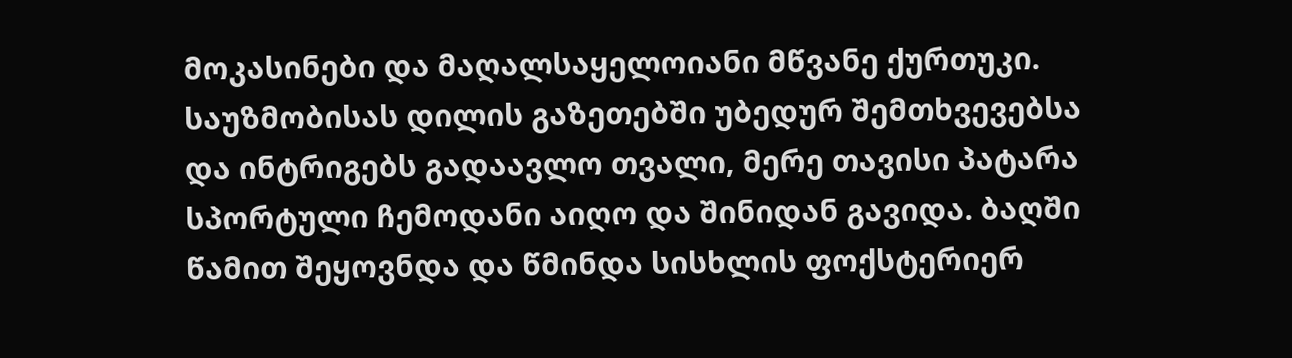მოკასინები და მაღალსაყელოიანი მწვანე ქურთუკი. საუზმობისას დილის გაზეთებში უბედურ შემთხვევებსა და ინტრიგებს გადაავლო თვალი, მერე თავისი პატარა სპორტული ჩემოდანი აიღო და შინიდან გავიდა. ბაღში წამით შეყოვნდა და წმინდა სისხლის ფოქსტერიერ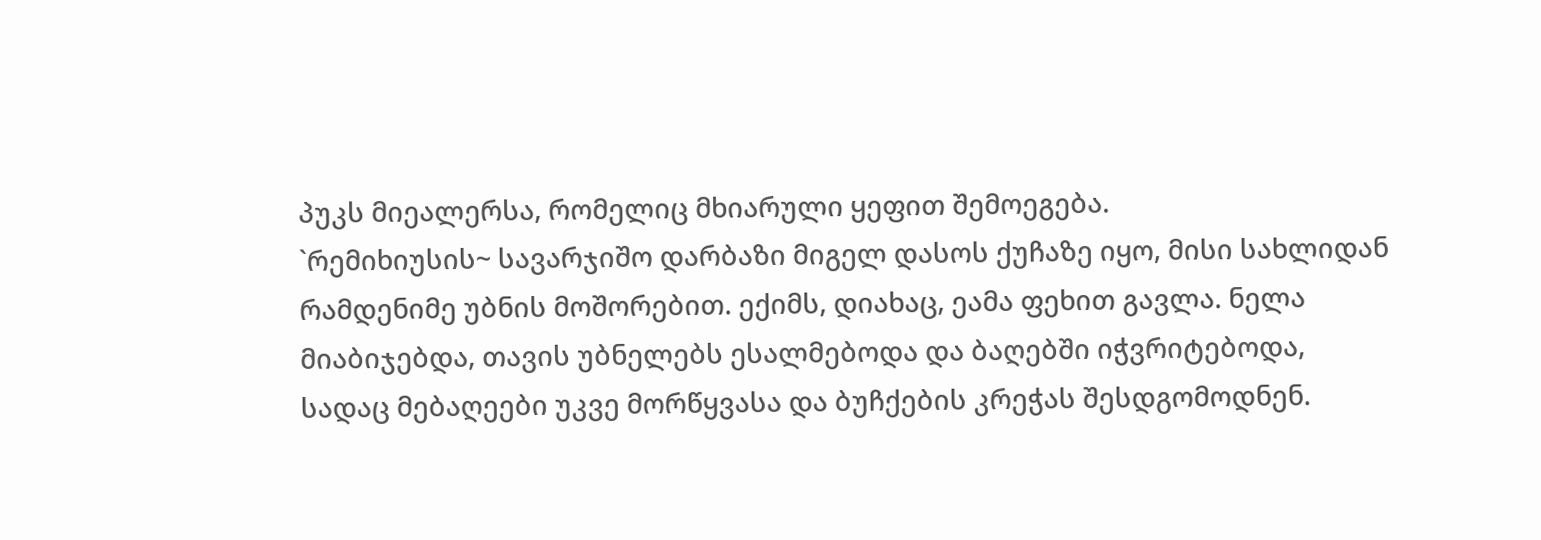პუკს მიეალერსა, რომელიც მხიარული ყეფით შემოეგება.
`რემიხიუსის~ სავარჯიშო დარბაზი მიგელ დასოს ქუჩაზე იყო, მისი სახლიდან რამდენიმე უბნის მოშორებით. ექიმს, დიახაც, ეამა ფეხით გავლა. ნელა მიაბიჯებდა, თავის უბნელებს ესალმებოდა და ბაღებში იჭვრიტებოდა, სადაც მებაღეები უკვე მორწყვასა და ბუჩქების კრეჭას შესდგომოდნენ.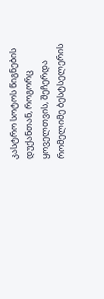კასტრო სოტოს წიგნების დუქანთან, როგორც ყოველთვის, შეჩერდა რომელიმე ბესტსელერის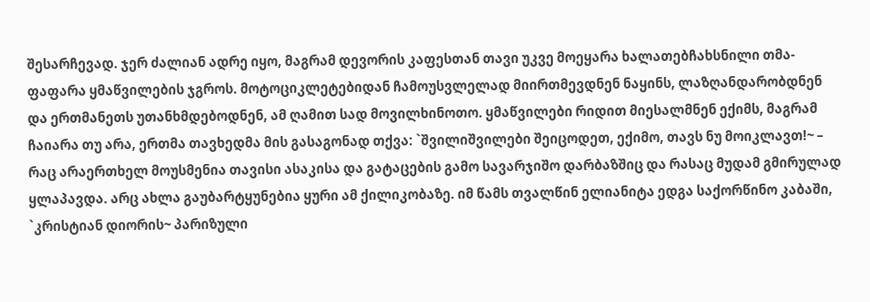შესარჩევად. ჯერ ძალიან ადრე იყო, მაგრამ დევორის კაფესთან თავი უკვე მოეყარა ხალათებჩახსნილი თმა-ფაფარა ყმაწვილების ჯგროს. მოტოციკლეტებიდან ჩამოუსვლელად მიირთმევდნენ ნაყინს, ლაზღანდარობდნენ და ერთმანეთს უთანხმდებოდნენ, ამ ღამით სად მოვილხინოთო. ყმაწვილები რიდით მიესალმნენ ექიმს, მაგრამ ჩაიარა თუ არა, ერთმა თავხედმა მის გასაგონად თქვა: `შვილიშვილები შეიცოდეთ, ექიმო, თავს ნუ მოიკლავთ!~ – რაც არაერთხელ მოუსმენია თავისი ასაკისა და გატაცების გამო სავარჯიშო დარბაზშიც და რასაც მუდამ გმირულად ყლაპავდა. არც ახლა გაუბარტყუნებია ყური ამ ქილიკობაზე. იმ წამს თვალწინ ელიანიტა ედგა საქორწინო კაბაში, `კრისტიან დიორის~ პარიზული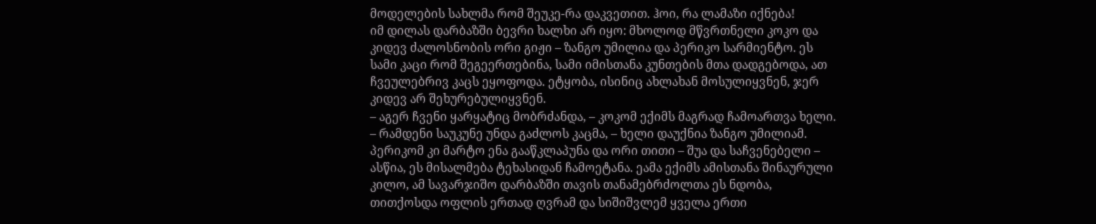მოდელების სახლმა რომ შეუკე-რა დაკვეთით. ჰოი, რა ლამაზი იქნება!
იმ დილას დარბაზში ბევრი ხალხი არ იყო: მხოლოდ მწვრთნელი კოკო და კიდევ ძალოსნობის ორი გიჟი – ზანგო უმილია და პერიკო სარმიენტო. ეს სამი კაცი რომ შეგეერთებინა, სამი იმისთანა კუნთების მთა დადგებოდა, ათ ჩვეულებრივ კაცს ეყოფოდა. ეტყობა, ისინიც ახლახან მოსულიყვნენ, ჯერ კიდევ არ შეხურებულიყვნენ.
– აგერ ჩვენი ყარყატიც მობრძანდა, – კოკომ ექიმს მაგრად ჩამოართვა ხელი.
– რამდენი საუკუნე უნდა გაძლოს კაცმა, – ხელი დაუქნია ზანგო უმილიამ.
პერიკომ კი მარტო ენა გააწკლაპუნა და ორი თითი – შუა და საჩვენებელი – ასწია, ეს მისალმება ტეხასიდან ჩამოეტანა. ეამა ექიმს ამისთანა შინაურული კილო, ამ სავარჯიშო დარბაზში თავის თანამებრძოლთა ეს ნდობა, თითქოსდა ოფლის ერთად ღვრამ და სიშიშვლემ ყველა ერთი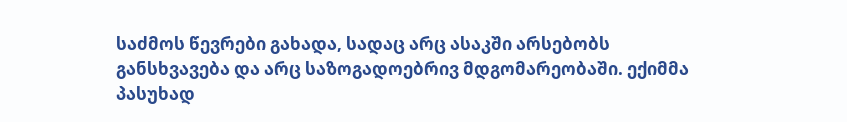საძმოს წევრები გახადა, სადაც არც ასაკში არსებობს განსხვავება და არც საზოგადოებრივ მდგომარეობაში. ექიმმა პასუხად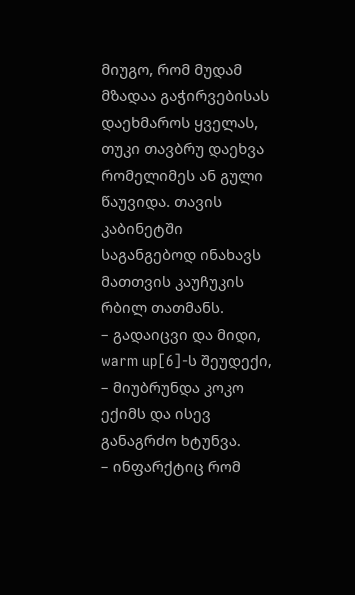მიუგო, რომ მუდამ მზადაა გაჭირვებისას დაეხმაროს ყველას, თუკი თავბრუ დაეხვა რომელიმეს ან გული წაუვიდა. თავის კაბინეტში საგანგებოდ ინახავს მათთვის კაუჩუკის რბილ თათმანს.
– გადაიცვი და მიდი, warm up[6]-ს შეუდექი, – მიუბრუნდა კოკო ექიმს და ისევ განაგრძო ხტუნვა.
– ინფარქტიც რომ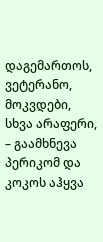დაგემართოს, ვეტერანო, მოკვდები, სხვა არაფერი, – გაამხნევა პერიკომ და კოკოს აჰყვა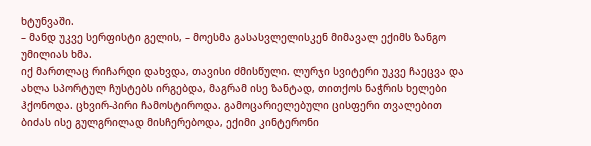ხტუნვაში.
– მანდ უკვე სერფისტი გელის, – მოესმა გასასვლელისკენ მიმავალ ექიმს ზანგო უმილიას ხმა.
იქ მართლაც რიჩარდი დახვდა, თავისი ძმისწული. ლურჯი სვიტერი უკვე ჩაეცვა და ახლა სპორტულ ჩუსტებს ირგებდა, მაგრამ ისე ზანტად, თითქოს ნაჭრის ხელები ჰქონოდა. ცხვირ-პირი ჩამოსტიროდა. გამოცარიელებული ცისფერი თვალებით ბიძას ისე გულგრილად მისჩერებოდა, ექიმი კინტერონი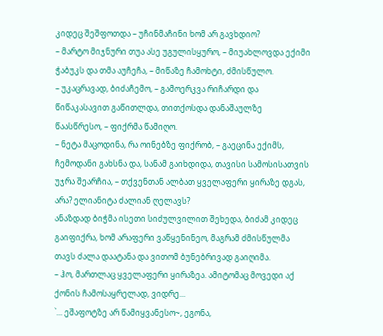კიდეც შეშფოთდა – უჩინმაჩინი ხომ არ გავხდიო?
– მარტო მიჯნური თუა ასე უგულისყურო, – მიუახლოვდა ექიმი ჭაბუკს და თმა აუჩეჩა, – მიწაზე ჩამოხტი, ძმისწულო.
– უკაცრავად, ბიძაჩემო, – გამოერკვა რიჩარდი და წიწაკასავით გაწითლდა, თითქოსდა დანაშაულზე წაასწრესო, – ფიქრმა წამიღო.
– ნეტა მაცოდინა, რა ოინებზე ფიქრობ, – გაეცინა ექიმს, ჩემოდანი გახსნა და, სანამ გაიხდიდა, თავისი სამოსისათვის უჯრა შეარჩია, – თქვენთან ალბათ ყველაფერი ყირაზე დგას, არა? ელიანიტა ძალიან ღელავს?
ანაზდად ბიჭმა ისეთი სიძულვილით შეხედა, ბიძამ კიდეც გაიფიქრა, ხომ არაფერი ვაწყენინეო, მაგრამ ძმისწულმა თავს ძალა დაატანა და ვითომ ბუნებრივად გაიღიმა.
– ჰო, მართლაც ყველაფერი ყირაზეა. ამიტომაც მოვედი აქ ქონის ჩამოსაყრელად, ვიდრე...
`... ეშაფოტზე არ წამიყვანესო~, ეგონა,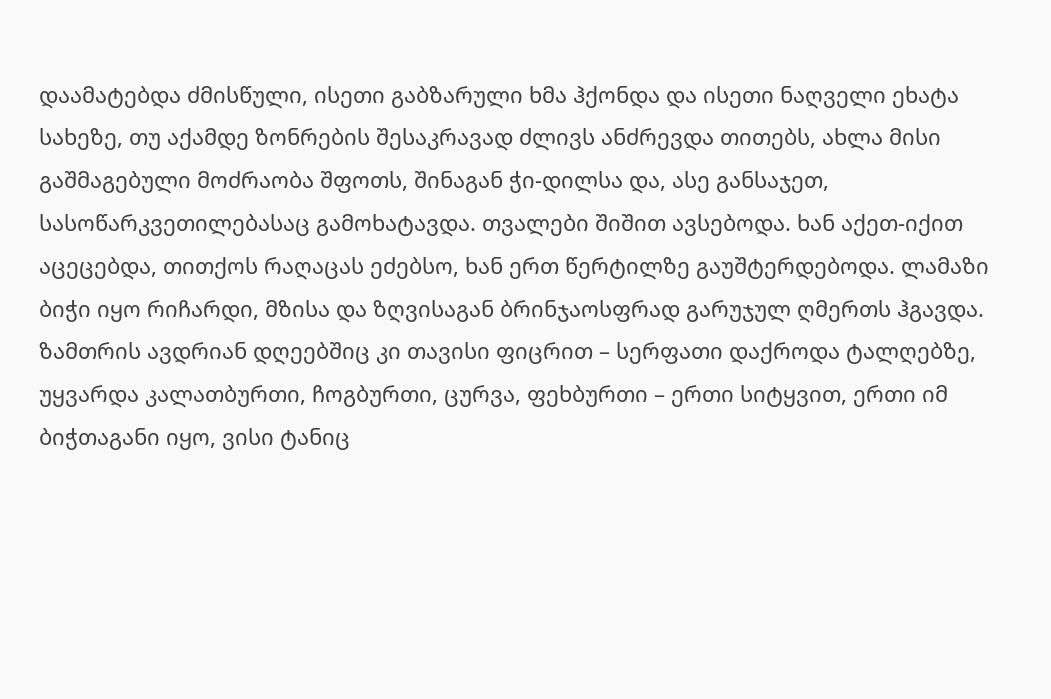დაამატებდა ძმისწული, ისეთი გაბზარული ხმა ჰქონდა და ისეთი ნაღველი ეხატა სახეზე, თუ აქამდე ზონრების შესაკრავად ძლივს ანძრევდა თითებს, ახლა მისი გაშმაგებული მოძრაობა შფოთს, შინაგან ჭი-დილსა და, ასე განსაჯეთ, სასოწარკვეთილებასაც გამოხატავდა. თვალები შიშით ავსებოდა. ხან აქეთ-იქით აცეცებდა, თითქოს რაღაცას ეძებსო, ხან ერთ წერტილზე გაუშტერდებოდა. ლამაზი ბიჭი იყო რიჩარდი, მზისა და ზღვისაგან ბრინჯაოსფრად გარუჯულ ღმერთს ჰგავდა. ზამთრის ავდრიან დღეებშიც კი თავისი ფიცრით – სერფათი დაქროდა ტალღებზე, უყვარდა კალათბურთი, ჩოგბურთი, ცურვა, ფეხბურთი – ერთი სიტყვით, ერთი იმ ბიჭთაგანი იყო, ვისი ტანიც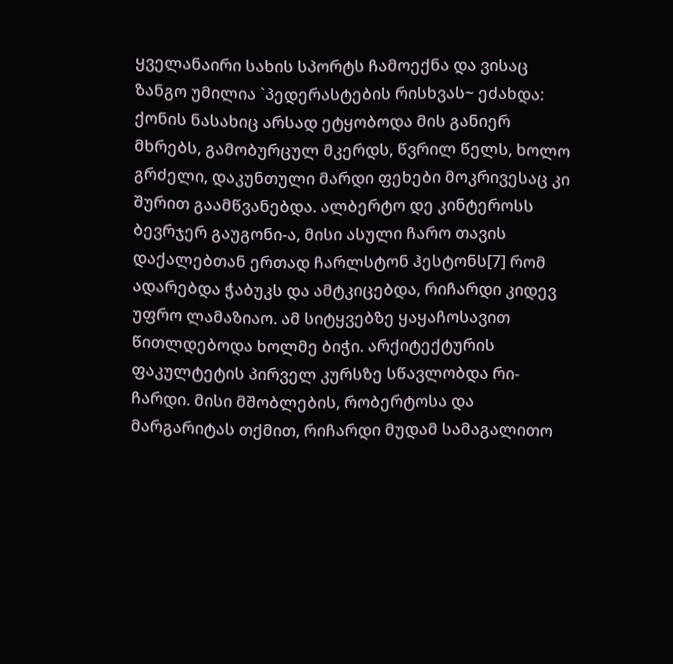ყველანაირი სახის სპორტს ჩამოექნა და ვისაც ზანგო უმილია `პედერასტების რისხვას~ ეძახდა: ქონის ნასახიც არსად ეტყობოდა მის განიერ მხრებს, გამობურცულ მკერდს, წვრილ წელს, ხოლო გრძელი, დაკუნთული მარდი ფეხები მოკრივესაც კი შურით გაამწვანებდა. ალბერტო დე კინტეროსს ბევრჯერ გაუგონი-ა, მისი ასული ჩარო თავის დაქალებთან ერთად ჩარლსტონ ჰესტონს[7] რომ ადარებდა ჭაბუკს და ამტკიცებდა, რიჩარდი კიდევ უფრო ლამაზიაო. ამ სიტყვებზე ყაყაჩოსავით წითლდებოდა ხოლმე ბიჭი. არქიტექტურის ფაკულტეტის პირველ კურსზე სწავლობდა რი-ჩარდი. მისი მშობლების, რობერტოსა და მარგარიტას თქმით, რიჩარდი მუდამ სამაგალითო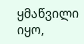ყმაწვილი იყო,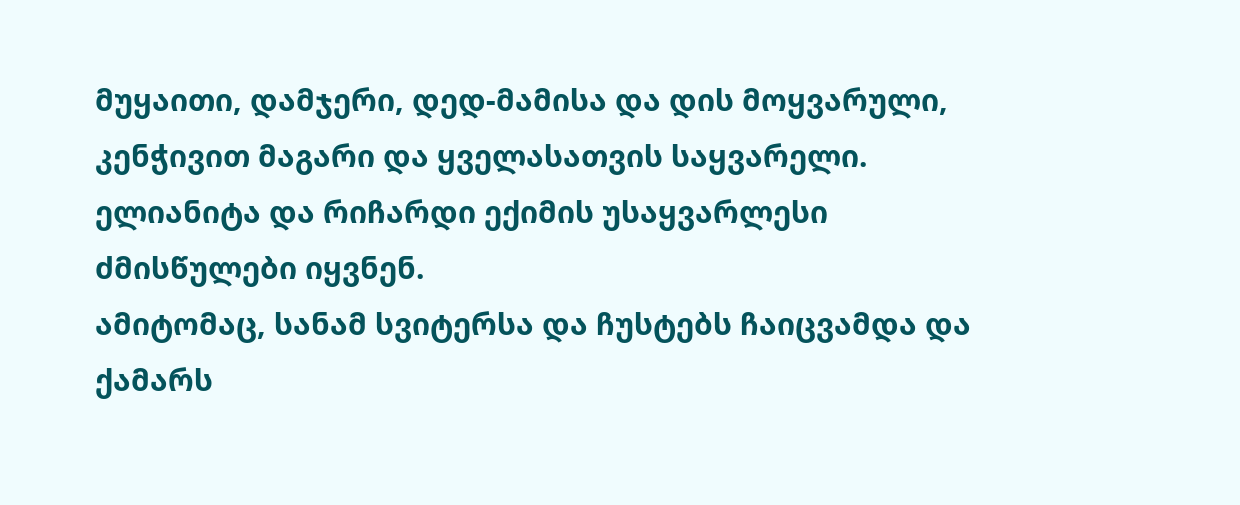მუყაითი, დამჯერი, დედ-მამისა და დის მოყვარული, კენჭივით მაგარი და ყველასათვის საყვარელი. ელიანიტა და რიჩარდი ექიმის უსაყვარლესი ძმისწულები იყვნენ.
ამიტომაც, სანამ სვიტერსა და ჩუსტებს ჩაიცვამდა და ქამარს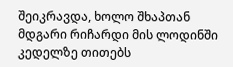შეიკრავდა, ხოლო შხაპთან მდგარი რიჩარდი მის ლოდინში კედელზე თითებს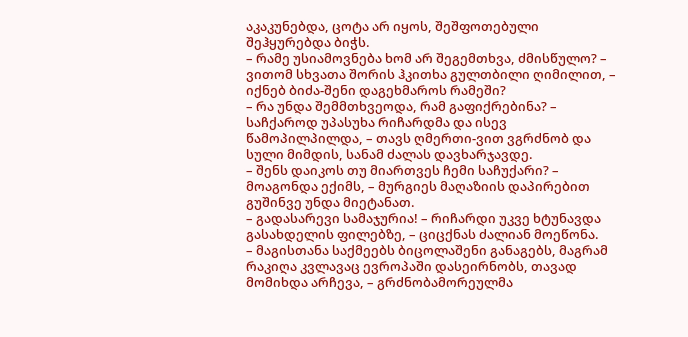აკაკუნებდა, ცოტა არ იყოს, შეშფოთებული შეჰყურებდა ბიჭს.
– რამე უსიამოვნება ხომ არ შეგემთხვა, ძმისწულო? – ვითომ სხვათა შორის ჰკითხა გულთბილი ღიმილით, – იქნებ ბიძა-შენი დაგეხმაროს რამეში?
– რა უნდა შემმთხვეოდა, რამ გაფიქრებინა? – საჩქაროდ უპასუხა რიჩარდმა და ისევ წამოპილპილდა, – თავს ღმერთი-ვით ვგრძნობ და სული მიმდის, სანამ ძალას დავხარჯავდე.
– შენს დაიკოს თუ მიართვეს ჩემი საჩუქარი? – მოაგონდა ექიმს, – მურგიეს მაღაზიის დაპირებით გუშინვე უნდა მიეტანათ.
– გადასარევი სამაჯურია! – რიჩარდი უკვე ხტუნავდა გასახდელის ფილებზე, – ციცქნას ძალიან მოეწონა.
– მაგისთანა საქმეებს ბიცოლაშენი განაგებს, მაგრამ რაკიღა კვლავაც ევროპაში დასეირნობს, თავად მომიხდა არჩევა, – გრძნობამორეულმა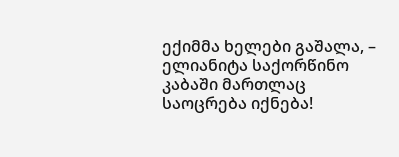ექიმმა ხელები გაშალა, – ელიანიტა საქორწინო კაბაში მართლაც საოცრება იქნება!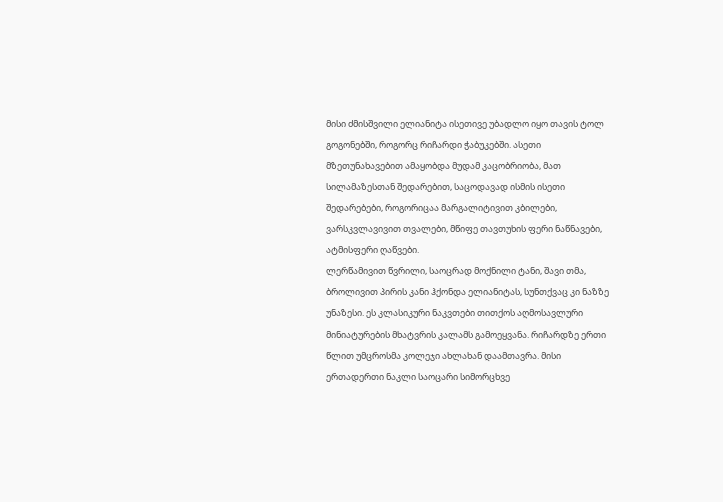მისი ძმისშვილი ელიანიტა ისეთივე უბადლო იყო თავის ტოლ გოგონებში, როგორც რიჩარდი ჭაბუკებში. ასეთი მზეთუნახავებით ამაყობდა მუდამ კაცობრიობა, მათ სილამაზესთან შედარებით, საცოდავად ისმის ისეთი შედარებები, როგორიცაა მარგალიტივით კბილები, ვარსკვლავივით თვალები, მწიფე თავთუხის ფერი ნაწნავები, ატმისფერი ღაწვები.
ლერწამივით წვრილი, საოცრად მოქნილი ტანი, შავი თმა, ბროლივით პირის კანი ჰქონდა ელიანიტას, სუნთქვაც კი ნაზზე უნაზესი. ეს კლასიკური ნაკვთები თითქოს აღმოსავლური მინიატურების მხატვრის კალამს გამოეყვანა. რიჩარდზე ერთი წლით უმცროსმა კოლეჯი ახლახან დაამთავრა. მისი ერთადერთი ნაკლი საოცარი სიმორცხვე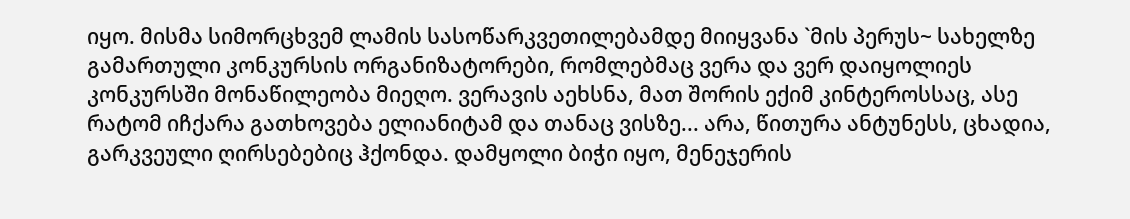იყო. მისმა სიმორცხვემ ლამის სასოწარკვეთილებამდე მიიყვანა `მის პერუს~ სახელზე გამართული კონკურსის ორგანიზატორები, რომლებმაც ვერა და ვერ დაიყოლიეს კონკურსში მონაწილეობა მიეღო. ვერავის აეხსნა, მათ შორის ექიმ კინტეროსსაც, ასე რატომ იჩქარა გათხოვება ელიანიტამ და თანაც ვისზე... არა, წითურა ანტუნესს, ცხადია, გარკვეული ღირსებებიც ჰქონდა. დამყოლი ბიჭი იყო, მენეჯერის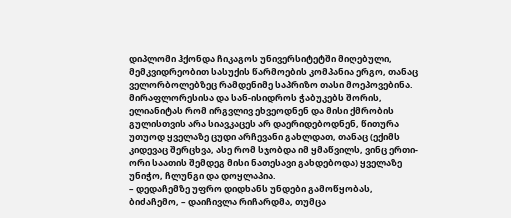დიპლომი ჰქონდა ჩიკაგოს უნივერსიტეტში მიღებული, მემკვიდრეობით სასუქის წარმოების კომპანია ერგო, თანაც ველორბოლებზეც რამდენიმე საპრიზო თასი მოეპოვებინა. მირაფლორესისა და სან-ისიდროს ჭაბუკებს შორის, ელიანიტას რომ ირგვლივ ეხვეოდნენ და მისი ქმრობის გულისთვის არა სიავკაცეს არ დაერიდებოდნენ, წითურა უთუოდ ყველაზე ცუდი არჩევანი გახლდათ, თანაც (ექიმს კიდევაც შერცხვა, ასე რომ სჯობდა იმ ყმაწვილს, ვინც ერთი-ორი საათის შემდეგ მისი ნათესავი გახდებოდა) ყველაზე უნიჭო, ჩლუნგი და დოყლაპია.
– დედაჩემზე უფრო დიდხანს უნდები გამოწყობას, ბიძაჩემო, – დაიჩივლა რიჩარდმა, თუმცა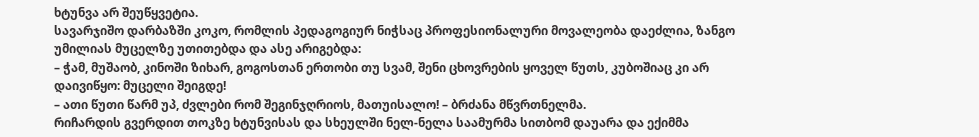ხტუნვა არ შეუწყვეტია.
სავარჯიშო დარბაზში კოკო, რომლის პედაგოგიურ ნიჭსაც პროფესიონალური მოვალეობა დაეძლია, ზანგო უმილიას მუცელზე უთითებდა და ასე არიგებდა:
– ჭამ, მუშაობ, კინოში ზიხარ, გოგოსთან ერთობი თუ სვამ, შენი ცხოვრების ყოველ წუთს, კუბოშიაც კი არ დაივიწყო: მუცელი შეიგდე!
– ათი წუთი წარმ უპ, ძვლები რომ შეგინჯღრიოს, მათუისალო! – ბრძანა მწვრთნელმა.
რიჩარდის გვერდით თოკზე ხტუნვისას და სხეულში ნელ-ნელა საამურმა სითბომ დაუარა და ექიმმა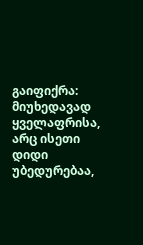გაიფიქრა: მიუხედავად ყველაფრისა, არც ისეთი დიდი უბედურებაა,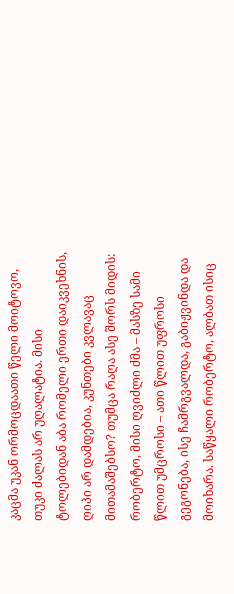კაცმა უკან ორმოცდაათი წელი მოიტოვო, თუკი ძალას არ უღალატია. მისი ტოლებიდან აბა რომელი ერთი დაიკვეხნის, ღიპი არ დამდებია, კუნთები კვლავაც მითამაშებსო? თუმცა რაღა ასე შორს მიდის: რობერტო, მისი ღვიძლი ძმა – მასზე სამი წლით უმცროსი – ათი წლით უფროსი გეგონება, ისე ჩამრგვალდა, გაბიჟვინდა და მოიხარა. საწყალი რობერტო, ალბათ ისიც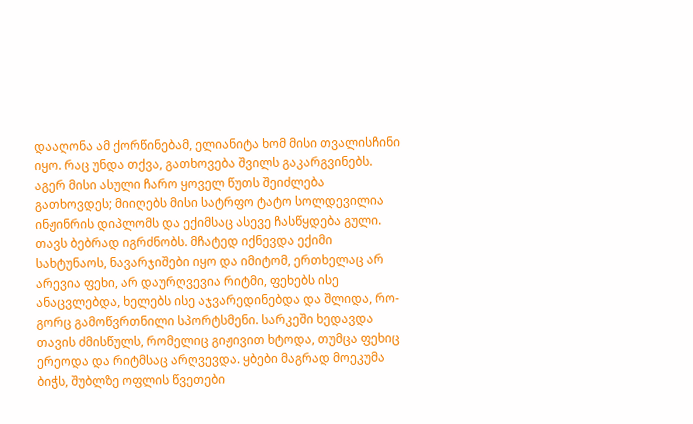დააღონა ამ ქორწინებამ, ელიანიტა ხომ მისი თვალისჩინი იყო. რაც უნდა თქვა, გათხოვება შვილს გაკარგვინებს. აგერ მისი ასული ჩარო ყოველ წუთს შეიძლება გათხოვდეს; მიიღებს მისი სატრფო ტატო სოლდევილია ინჟინრის დიპლომს და ექიმსაც ასევე ჩასწყდება გული. თავს ბებრად იგრძნობს. მჩატედ იქნევდა ექიმი სახტუნაოს, ნავარჯიშები იყო და იმიტომ, ერთხელაც არ არევია ფეხი, არ დაურღვევია რიტმი, ფეხებს ისე ანაცვლებდა, ხელებს ისე აჯვარედინებდა და შლიდა, რო-გორც გამოწვრთნილი სპორტსმენი. სარკეში ხედავდა თავის ძმისწულს, რომელიც გიჟივით ხტოდა, თუმცა ფეხიც ერეოდა და რიტმსაც არღვევდა. ყბები მაგრად მოეკუმა ბიჭს, შუბლზე ოფლის წვეთები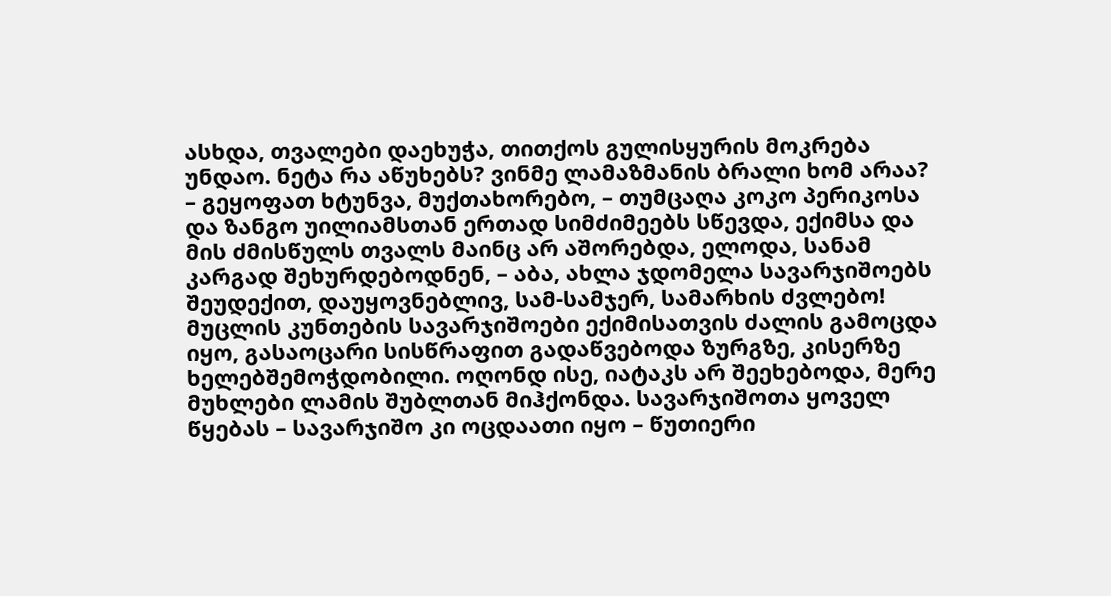ასხდა, თვალები დაეხუჭა, თითქოს გულისყურის მოკრება უნდაო. ნეტა რა აწუხებს? ვინმე ლამაზმანის ბრალი ხომ არაა?
– გეყოფათ ხტუნვა, მუქთახორებო, – თუმცაღა კოკო პერიკოსა და ზანგო უილიამსთან ერთად სიმძიმეებს სწევდა, ექიმსა და მის ძმისწულს თვალს მაინც არ აშორებდა, ელოდა, სანამ კარგად შეხურდებოდნენ, – აბა, ახლა ჯდომელა სავარჯიშოებს შეუდექით, დაუყოვნებლივ, სამ-სამჯერ, სამარხის ძვლებო!
მუცლის კუნთების სავარჯიშოები ექიმისათვის ძალის გამოცდა იყო, გასაოცარი სისწრაფით გადაწვებოდა ზურგზე, კისერზე ხელებშემოჭდობილი. ოღონდ ისე, იატაკს არ შეეხებოდა, მერე მუხლები ლამის შუბლთან მიჰქონდა. სავარჯიშოთა ყოველ წყებას – სავარჯიშო კი ოცდაათი იყო – წუთიერი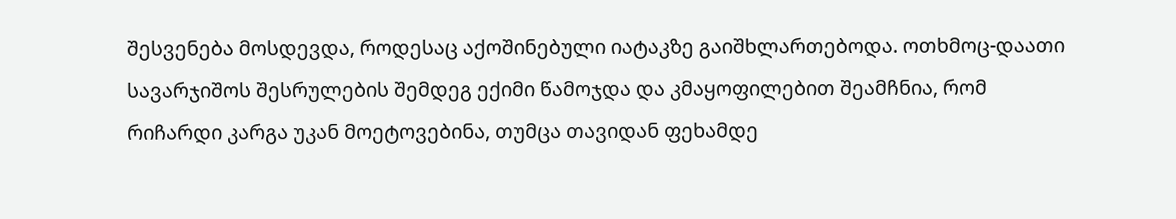შესვენება მოსდევდა, როდესაც აქოშინებული იატაკზე გაიშხლართებოდა. ოთხმოც-დაათი სავარჯიშოს შესრულების შემდეგ ექიმი წამოჯდა და კმაყოფილებით შეამჩნია, რომ რიჩარდი კარგა უკან მოეტოვებინა, თუმცა თავიდან ფეხამდე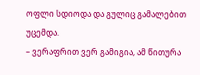ოფლი სდიოდა და გულიც გამალებით უცემდა.
– ვერაფრით ვერ გამიგია, ამ წითურა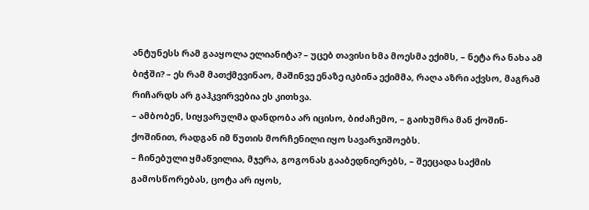ანტუნესს რამ გააყოლა ელიანიტა? – უცებ თავისი ხმა მოესმა ექიმს, – ნეტა რა ნახა ამ ბიჭში? – ეს რამ მათქმევინაო, მაშინვე ენაზე იკბინა ექიმმა, რაღა აზრი აქვსო, მაგრამ რიჩარდს არ გაჰკვირვებია ეს კითხვა.
– ამბობენ, სიყვარულმა დანდობა არ იცისო, ბიძაჩემო, – გაიხუმრა მან ქოშინ-ქოშინით, რადგან იმ წუთის მორჩენილი იყო სავარჯიშოებს.
– ჩინებული ყმაწვილია, მჯერა, გოგონას გააბედნიერებს, – შეეცადა საქმის გამოსწორებას, ცოტა არ იყოს,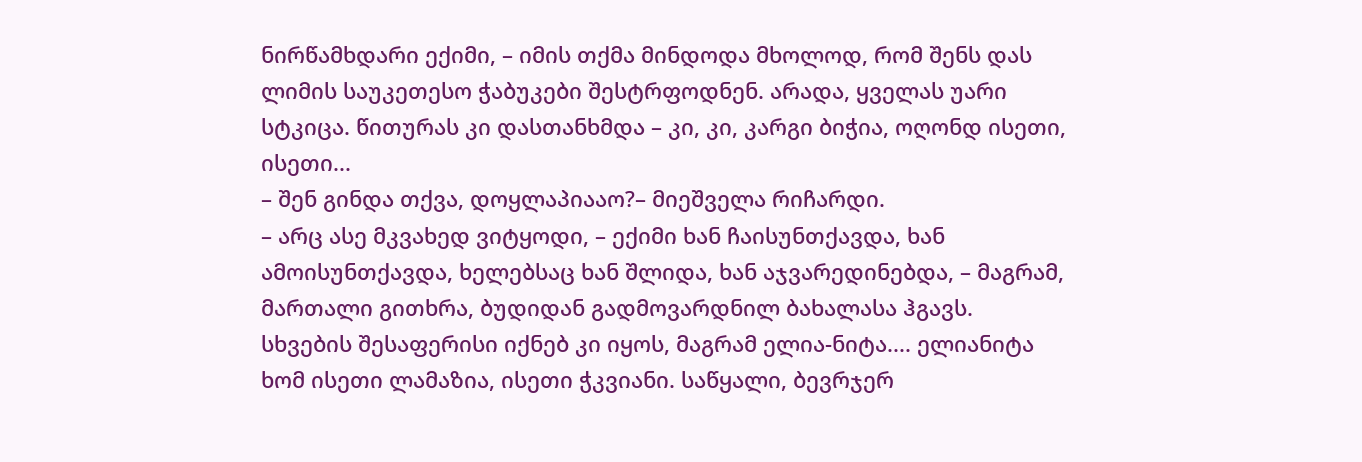ნირწამხდარი ექიმი, – იმის თქმა მინდოდა მხოლოდ, რომ შენს დას ლიმის საუკეთესო ჭაბუკები შესტრფოდნენ. არადა, ყველას უარი სტკიცა. წითურას კი დასთანხმდა – კი, კი, კარგი ბიჭია, ოღონდ ისეთი, ისეთი...
– შენ გინდა თქვა, დოყლაპიააო?– მიეშველა რიჩარდი.
– არც ასე მკვახედ ვიტყოდი, – ექიმი ხან ჩაისუნთქავდა, ხან ამოისუნთქავდა, ხელებსაც ხან შლიდა, ხან აჯვარედინებდა, – მაგრამ, მართალი გითხრა, ბუდიდან გადმოვარდნილ ბახალასა ჰგავს. სხვების შესაფერისი იქნებ კი იყოს, მაგრამ ელია-ნიტა.... ელიანიტა ხომ ისეთი ლამაზია, ისეთი ჭკვიანი. საწყალი, ბევრჯერ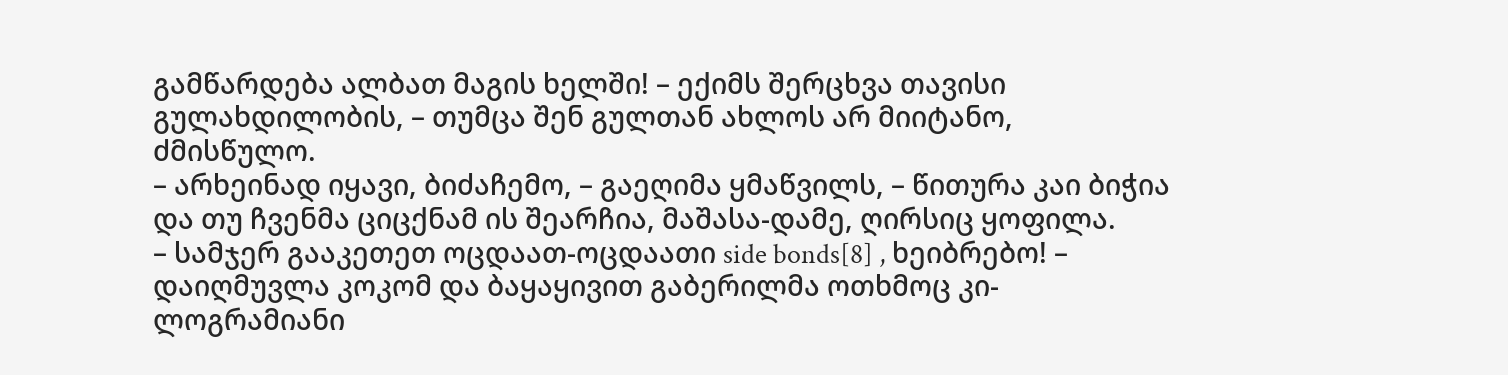გამწარდება ალბათ მაგის ხელში! – ექიმს შერცხვა თავისი გულახდილობის, – თუმცა შენ გულთან ახლოს არ მიიტანო, ძმისწულო.
– არხეინად იყავი, ბიძაჩემო, – გაეღიმა ყმაწვილს, – წითურა კაი ბიჭია და თუ ჩვენმა ციცქნამ ის შეარჩია, მაშასა-დამე, ღირსიც ყოფილა.
– სამჯერ გააკეთეთ ოცდაათ-ოცდაათი side bonds[8] , ხეიბრებო! – დაიღმუვლა კოკომ და ბაყაყივით გაბერილმა ოთხმოც კი-ლოგრამიანი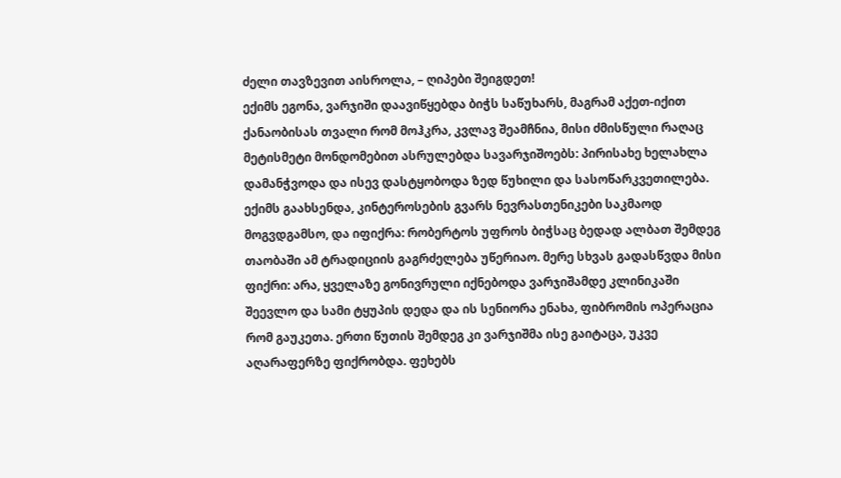ძელი თავზევით აისროლა, – ღიპები შეიგდეთ!
ექიმს ეგონა, ვარჯიში დაავიწყებდა ბიჭს საწუხარს, მაგრამ აქეთ-იქით ქანაობისას თვალი რომ მოჰკრა, კვლავ შეამჩნია, მისი ძმისწული რაღაც მეტისმეტი მონდომებით ასრულებდა სავარჯიშოებს: პირისახე ხელახლა დამანჭვოდა და ისევ დასტყობოდა ზედ წუხილი და სასოწარკვეთილება. ექიმს გაახსენდა, კინტეროსების გვარს ნევრასთენიკები საკმაოდ მოგვდგამსო, და იფიქრა: რობერტოს უფროს ბიჭსაც ბედად ალბათ შემდეგ თაობაში ამ ტრადიციის გაგრძელება უწერიაო. მერე სხვას გადასწვდა მისი ფიქრი: არა, ყველაზე გონივრული იქნებოდა ვარჯიშამდე კლინიკაში შეევლო და სამი ტყუპის დედა და ის სენიორა ენახა, ფიბრომის ოპერაცია რომ გაუკეთა. ერთი წუთის შემდეგ კი ვარჯიშმა ისე გაიტაცა, უკვე აღარაფერზე ფიქრობდა. ფეხებს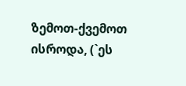ზემოთ-ქვემოთ ისროდა, (`ეს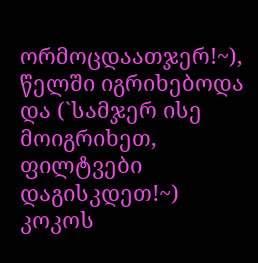ორმოცდაათჯერ!~), წელში იგრიხებოდა და (`სამჯერ ისე მოიგრიხეთ, ფილტვები დაგისკდეთ!~) კოკოს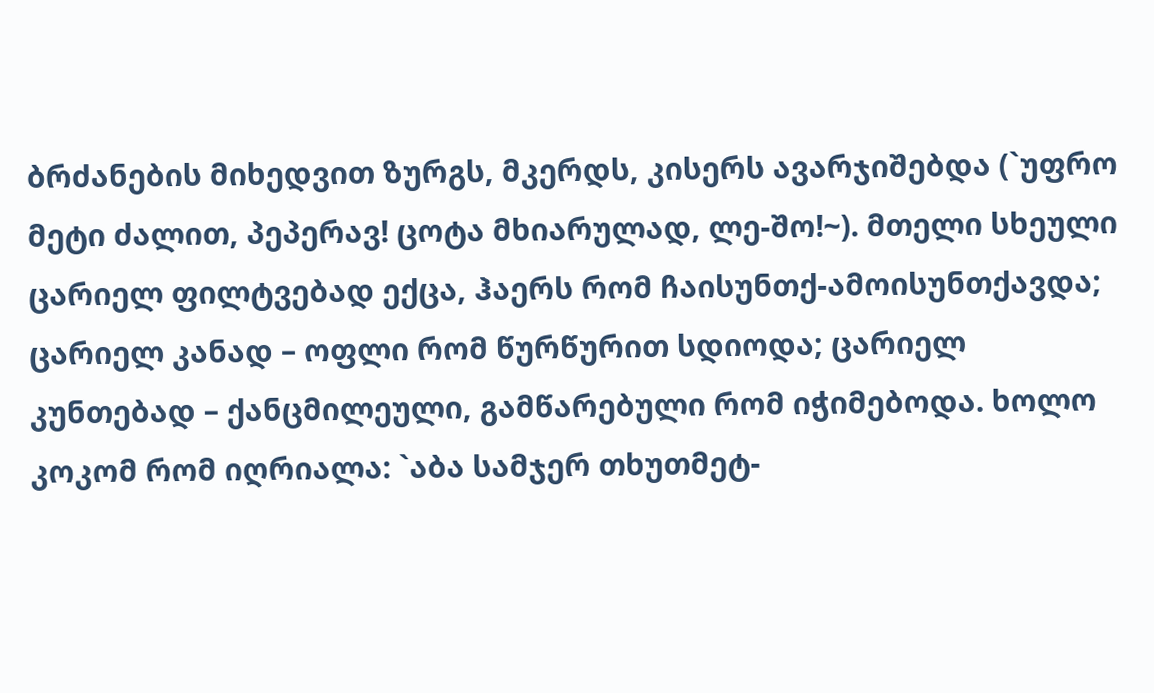ბრძანების მიხედვით ზურგს, მკერდს, კისერს ავარჯიშებდა (`უფრო მეტი ძალით, პეპერავ! ცოტა მხიარულად, ლე-შო!~). მთელი სხეული ცარიელ ფილტვებად ექცა, ჰაერს რომ ჩაისუნთქ-ამოისუნთქავდა; ცარიელ კანად – ოფლი რომ წურწურით სდიოდა; ცარიელ კუნთებად – ქანცმილეული, გამწარებული რომ იჭიმებოდა. ხოლო კოკომ რომ იღრიალა: `აბა სამჯერ თხუთმეტ-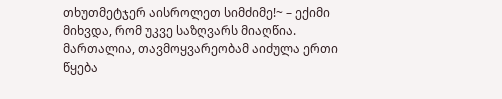თხუთმეტჯერ აისროლეთ სიმძიმე!~ – ექიმი მიხვდა, რომ უკვე საზღვარს მიაღწია. მართალია, თავმოყვარეობამ აიძულა ერთი წყება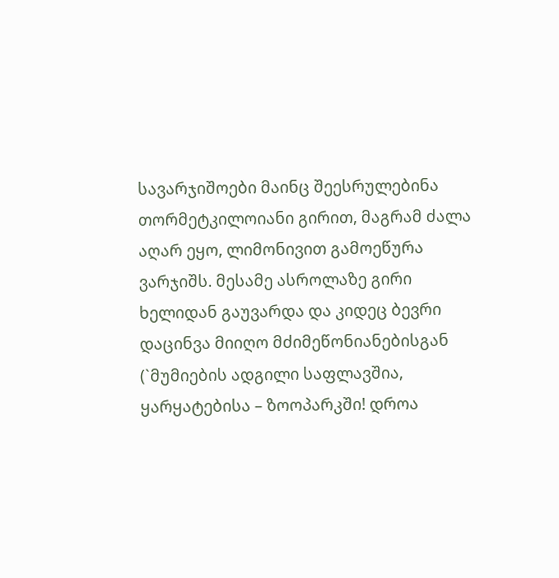სავარჯიშოები მაინც შეესრულებინა თორმეტკილოიანი გირით, მაგრამ ძალა აღარ ეყო, ლიმონივით გამოეწურა ვარჯიშს. მესამე ასროლაზე გირი ხელიდან გაუვარდა და კიდეც ბევრი დაცინვა მიიღო მძიმეწონიანებისგან (`მუმიების ადგილი საფლავშია, ყარყატებისა – ზოოპარკში! დროა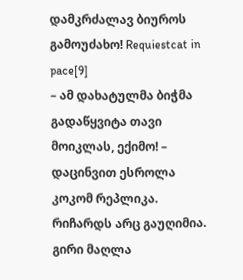დამკრძალავ ბიუროს გამოუძახო! Requiestcat in pace[9]
– ამ დახატულმა ბიჭმა გადაწყვიტა თავი მოიკლას, ექიმო! – დაცინვით ესროლა კოკომ რეპლიკა.
რიჩარდს არც გაუღიმია. გირი მაღლა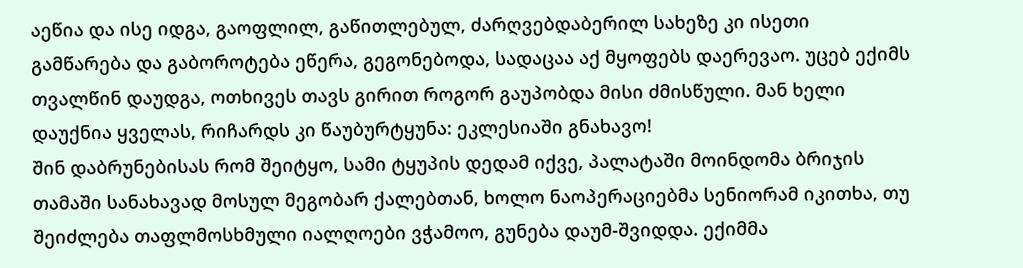აეწია და ისე იდგა, გაოფლილ, გაწითლებულ, ძარღვებდაბერილ სახეზე კი ისეთი გამწარება და გაბოროტება ეწერა, გეგონებოდა, სადაცაა აქ მყოფებს დაერევაო. უცებ ექიმს თვალწინ დაუდგა, ოთხივეს თავს გირით როგორ გაუპობდა მისი ძმისწული. მან ხელი დაუქნია ყველას, რიჩარდს კი წაუბურტყუნა: ეკლესიაში გნახავო!
შინ დაბრუნებისას რომ შეიტყო, სამი ტყუპის დედამ იქვე, პალატაში მოინდომა ბრიჯის თამაში სანახავად მოსულ მეგობარ ქალებთან, ხოლო ნაოპერაციებმა სენიორამ იკითხა, თუ შეიძლება თაფლმოსხმული იალღოები ვჭამოო, გუნება დაუმ-შვიდდა. ექიმმა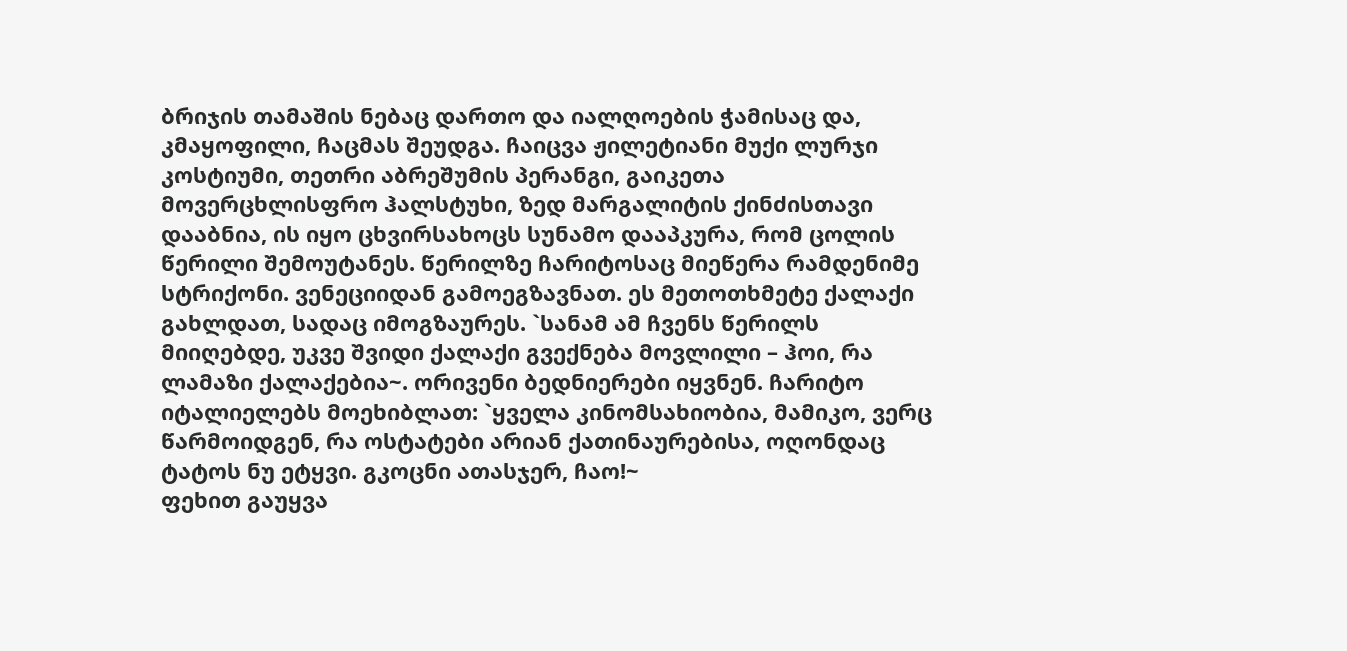ბრიჯის თამაშის ნებაც დართო და იალღოების ჭამისაც და, კმაყოფილი, ჩაცმას შეუდგა. ჩაიცვა ჟილეტიანი მუქი ლურჯი კოსტიუმი, თეთრი აბრეშუმის პერანგი, გაიკეთა მოვერცხლისფრო ჰალსტუხი, ზედ მარგალიტის ქინძისთავი დააბნია, ის იყო ცხვირსახოცს სუნამო დააპკურა, რომ ცოლის წერილი შემოუტანეს. წერილზე ჩარიტოსაც მიეწერა რამდენიმე სტრიქონი. ვენეციიდან გამოეგზავნათ. ეს მეთოთხმეტე ქალაქი გახლდათ, სადაც იმოგზაურეს. `სანამ ამ ჩვენს წერილს მიიღებდე, უკვე შვიდი ქალაქი გვექნება მოვლილი – ჰოი, რა ლამაზი ქალაქებია~. ორივენი ბედნიერები იყვნენ. ჩარიტო იტალიელებს მოეხიბლათ: `ყველა კინომსახიობია, მამიკო, ვერც წარმოიდგენ, რა ოსტატები არიან ქათინაურებისა, ოღონდაც ტატოს ნუ ეტყვი. გკოცნი ათასჯერ, ჩაო!~
ფეხით გაუყვა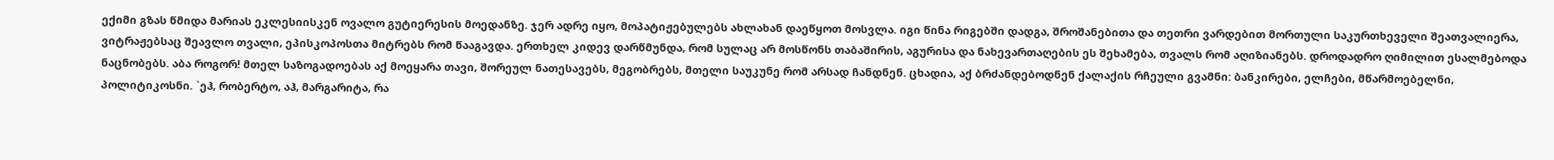ექიმი გზას წმიდა მარიას ეკლესიისკენ ოვალო გუტიერესის მოედანზე. ჯერ ადრე იყო, მოპატიჟებულებს ახლახან დაეწყოთ მოსვლა. იგი წინა რიგებში დადგა, შროშანებითა და თეთრი ვარდებით მორთული საკურთხეველი შეათვალიერა, ვიტრაჟებსაც შეავლო თვალი, ეპისკოპოსთა მიტრებს რომ წააგავდა. ერთხელ კიდევ დარწმუნდა, რომ სულაც არ მოსწონს თაბაშირის, აგურისა და ნახევართაღების ეს შეხამება, თვალს რომ აღიზიანებს. დროდადრო ღიმილით ესალმებოდა ნაცნობებს. აბა როგორ! მთელ საზოგადოებას აქ მოეყარა თავი, შორეულ ნათესავებს, მეგობრებს, მთელი საუკუნე რომ არსად ჩანდნენ. ცხადია, აქ ბრძანდებოდნენ ქალაქის რჩეული გვამნი: ბანკირები, ელჩები, მწარმოებელნი, პოლიტიკოსნი. `ეჰ, რობერტო, აჰ, მარგარიტა, რა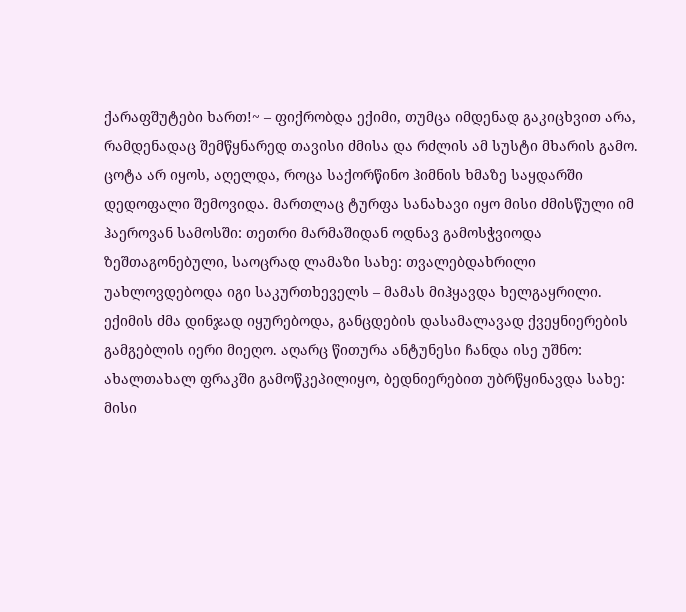ქარაფშუტები ხართ!~ – ფიქრობდა ექიმი, თუმცა იმდენად გაკიცხვით არა, რამდენადაც შემწყნარედ თავისი ძმისა და რძლის ამ სუსტი მხარის გამო. ცოტა არ იყოს, აღელდა, როცა საქორწინო ჰიმნის ხმაზე საყდარში დედოფალი შემოვიდა. მართლაც ტურფა სანახავი იყო მისი ძმისწული იმ ჰაეროვან სამოსში: თეთრი მარმაშიდან ოდნავ გამოსჭვიოდა ზეშთაგონებული, საოცრად ლამაზი სახე: თვალებდახრილი უახლოვდებოდა იგი საკურთხეველს – მამას მიჰყავდა ხელგაყრილი. ექიმის ძმა დინჯად იყურებოდა, განცდების დასამალავად ქვეყნიერების გამგებლის იერი მიეღო. აღარც წითურა ანტუნესი ჩანდა ისე უშნო: ახალთახალ ფრაკში გამოწკეპილიყო, ბედნიერებით უბრწყინავდა სახე: მისი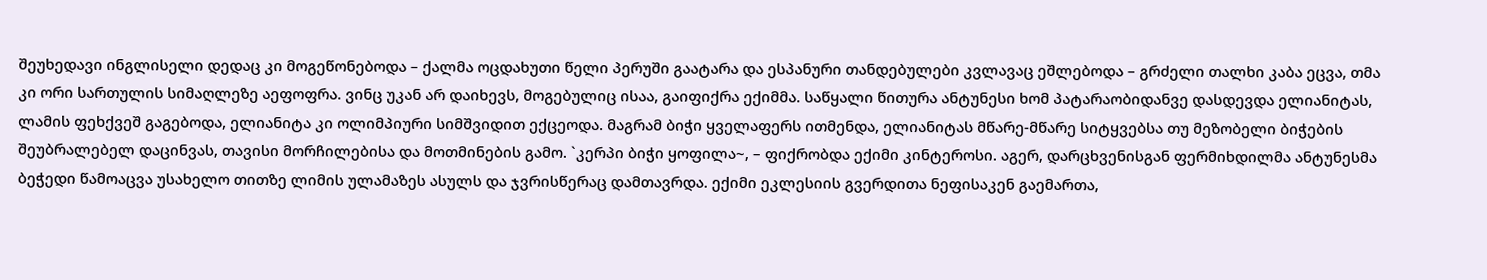შეუხედავი ინგლისელი დედაც კი მოგეწონებოდა – ქალმა ოცდახუთი წელი პერუში გაატარა და ესპანური თანდებულები კვლავაც ეშლებოდა – გრძელი თალხი კაბა ეცვა, თმა კი ორი სართულის სიმაღლეზე აეფოფრა. ვინც უკან არ დაიხევს, მოგებულიც ისაა, გაიფიქრა ექიმმა. საწყალი წითურა ანტუნესი ხომ პატარაობიდანვე დასდევდა ელიანიტას, ლამის ფეხქვეშ გაგებოდა, ელიანიტა კი ოლიმპიური სიმშვიდით ექცეოდა. მაგრამ ბიჭი ყველაფერს ითმენდა, ელიანიტას მწარე-მწარე სიტყვებსა თუ მეზობელი ბიჭების შეუბრალებელ დაცინვას, თავისი მორჩილებისა და მოთმინების გამო. `კერპი ბიჭი ყოფილა~, – ფიქრობდა ექიმი კინტეროსი. აგერ, დარცხვენისგან ფერმიხდილმა ანტუნესმა ბეჭედი წამოაცვა უსახელო თითზე ლიმის ულამაზეს ასულს და ჯვრისწერაც დამთავრდა. ექიმი ეკლესიის გვერდითა ნეფისაკენ გაემართა,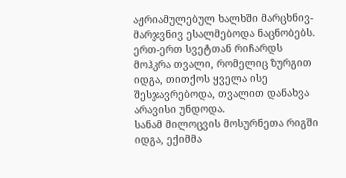აჟრიამულებულ ხალხში მარცხნივ-მარჯვნივ ესალმებოდა ნაცნობებს. ერთ-ერთ სვეტთან რიჩარდს მოჰკრა თვალი, რომელიც ზურგით იდგა, თითქოს ყველა ისე შესჯავრებოდა, თვალით დანახვა არავისი უნდოდა.
სანამ მილოცვის მოსურნეთა რიგში იდგა, ექიმმა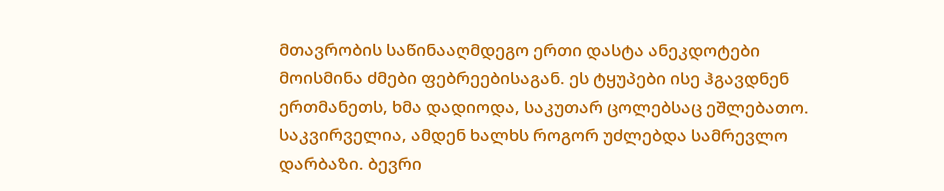მთავრობის საწინააღმდეგო ერთი დასტა ანეკდოტები მოისმინა ძმები ფებრეებისაგან. ეს ტყუპები ისე ჰგავდნენ ერთმანეთს, ხმა დადიოდა, საკუთარ ცოლებსაც ეშლებათო. საკვირველია, ამდენ ხალხს როგორ უძლებდა სამრევლო დარბაზი. ბევრი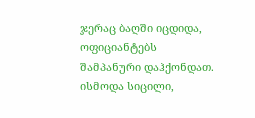ჯერაც ბაღში იცდიდა, ოფიციანტებს შამპანური დაჰქონდათ. ისმოდა სიცილი,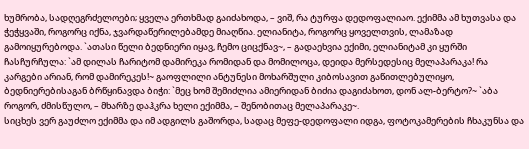ხუმრობა, სადღეგრძელოები; ყველა ერთხმად გაიძახოდა, – ვიშ, რა ტურფა დედოფალიაო. ექიმმა ამ ხუთვასა და ჭეჭყვაში, როგორც იქნა, ჯვარდაწერილებამდე მიაღწია. ელიანიტა, როგორც ყოველთვის, ლამაზად გამოიყურებოდა. `ათასი წელი ბედნიერი იყავ, ჩემო ციცქნავ~, – გადაეხვია ექიმი, ელიანიტამ კი ყურში ჩასჩურჩულა: `ამ დილას ჩარიტომ დამირეკა რომიდან და მომილოცა, დეიდა მერსედესიც მელაპარაკა! რა კარგები არიან, რომ დამირეკეს!~ გაოფლილი ანტუნესი მოხარშული კიბოსავით გაწითლებულიყო, ბედნიერებისაგან ბრწყინავდა ბიჭი: `მეც ხომ შემიძლია ამიერიდან ბიძია დაგიძახოთ, დონ ალ-ბერტო?~ `აბა როგორ, ძმისწულო, – მხარზე დაჰკრა ხელი ექიმმა, – შენობითაც მელაპარაკე~.
სიცხეს ვერ გაუძლო ექიმმა და იმ ადგილს გაშორდა, სადაც მეფე-დედოფალი იდგა, ფოტოკამერების ჩხაკუნსა და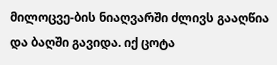მილოცვე-ბის ნიაღვარში ძლივს გააღწია და ბაღში გავიდა. იქ ცოტა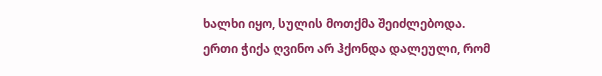ხალხი იყო, სულის მოთქმა შეიძლებოდა. ერთი ჭიქა ღვინო არ ჰქონდა დალეული, რომ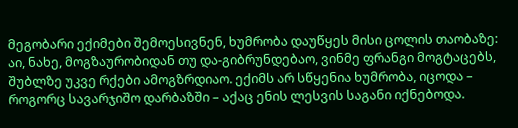მეგობარი ექიმები შემოესივნენ, ხუმრობა დაუწყეს მისი ცოლის თაობაზე: აი, ნახე, მოგზაურობიდან თუ და-გიბრუნდებაო, ვინმე ფრანგი მოგტაცებს, შუბლზე უკვე რქები ამოგზრდიაო. ექიმს არ სწყენია ხუმრობა, იცოდა – როგორც სავარჯიშო დარბაზში – აქაც ენის ლესვის საგანი იქნებოდა.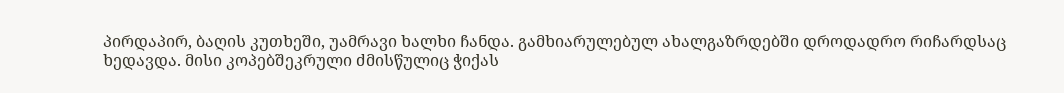პირდაპირ, ბაღის კუთხეში, უამრავი ხალხი ჩანდა. გამხიარულებულ ახალგაზრდებში დროდადრო რიჩარდსაც ხედავდა. მისი კოპებშეკრული ძმისწულიც ჭიქას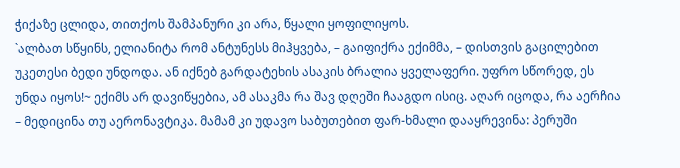ჭიქაზე ცლიდა, თითქოს შამპანური კი არა, წყალი ყოფილიყოს.
`ალბათ სწყინს, ელიანიტა რომ ანტუნესს მიჰყვება, – გაიფიქრა ექიმმა, – დისთვის გაცილებით უკეთესი ბედი უნდოდა. ან იქნებ გარდატეხის ასაკის ბრალია ყველაფერი. უფრო სწორედ, ეს უნდა იყოს!~ ექიმს არ დავიწყებია, ამ ასაკმა რა შავ დღეში ჩააგდო ისიც. აღარ იცოდა, რა აერჩია – მედიცინა თუ აერონავტიკა. მამამ კი უდავო საბუთებით ფარ-ხმალი დააყრევინა: პერუში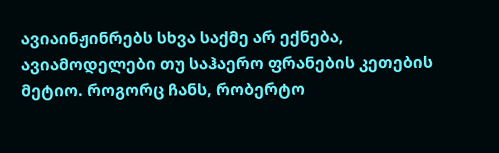ავიაინჟინრებს სხვა საქმე არ ექნება, ავიამოდელები თუ საჰაერო ფრანების კეთების მეტიო. როგორც ჩანს, რობერტო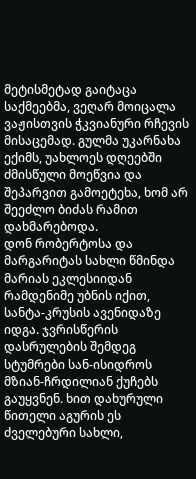მეტისმეტად გაიტაცა საქმეებმა, ვეღარ მოიცალა ვაჟისთვის ჭკვიანური რჩევის მისაცემად. გულმა უკარნახა ექიმს, უახლოეს დღეებში ძმისწული მოეწვია და შეპარვით გამოეტეხა, ხომ არ შეეძლო ბიძას რამით დახმარებოდა.
დონ რობერტოსა და მარგარიტას სახლი წმინდა მარიას ეკლესიიდან რამდენიმე უბნის იქით, სანტა-კრუსის ავენიდაზე იდგა. ჯვრისწერის დასრულების შემდეგ სტუმრები სან-ისიდროს მზიან-ჩრდილიან ქუჩებს გაუყვნენ. ხით დახურული წითელი აგურის ეს ძველებური სახლი,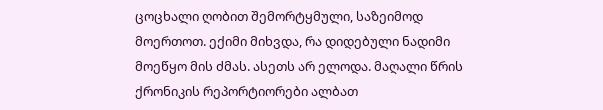ცოცხალი ღობით შემორტყმული, საზეიმოდ მოერთოთ. ექიმი მიხვდა, რა დიდებული ნადიმი მოეწყო მის ძმას. ასეთს არ ელოდა. მაღალი წრის ქრონიკის რეპორტიორები ალბათ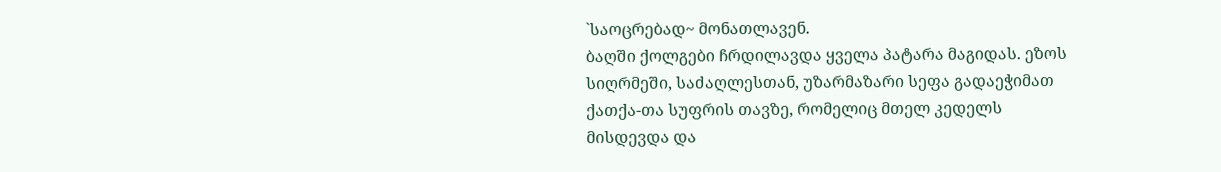`საოცრებად~ მონათლავენ.
ბაღში ქოლგები ჩრდილავდა ყველა პატარა მაგიდას. ეზოს სიღრმეში, საძაღლესთან, უზარმაზარი სეფა გადაეჭიმათ ქათქა-თა სუფრის თავზე, რომელიც მთელ კედელს მისდევდა და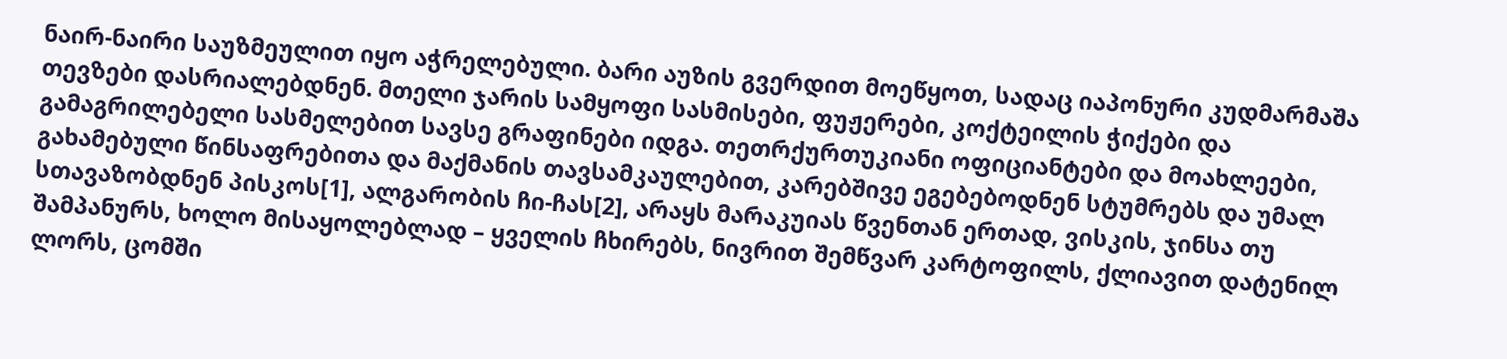ნაირ-ნაირი საუზმეულით იყო აჭრელებული. ბარი აუზის გვერდით მოეწყოთ, სადაც იაპონური კუდმარმაშა თევზები დასრიალებდნენ. მთელი ჯარის სამყოფი სასმისები, ფუჟერები, კოქტეილის ჭიქები და გამაგრილებელი სასმელებით სავსე გრაფინები იდგა. თეთრქურთუკიანი ოფიციანტები და მოახლეები, გახამებული წინსაფრებითა და მაქმანის თავსამკაულებით, კარებშივე ეგებებოდნენ სტუმრებს და უმალ სთავაზობდნენ პისკოს[1], ალგარობის ჩი-ჩას[2], არაყს მარაკუიას წვენთან ერთად, ვისკის, ჯინსა თუ შამპანურს, ხოლო მისაყოლებლად – ყველის ჩხირებს, ნივრით შემწვარ კარტოფილს, ქლიავით დატენილ ლორს, ცომში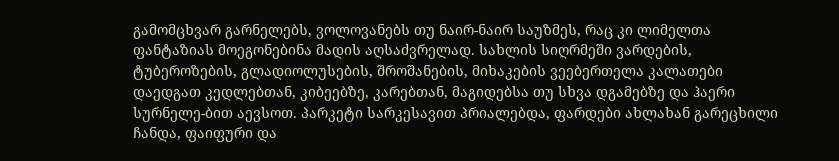გამომცხვარ გარნელებს, ვოლოვანებს თუ ნაირ-ნაირ საუზმეს, რაც კი ლიმელთა ფანტაზიას მოეგონებინა მადის აღსაძვრელად. სახლის სიღრმეში ვარდების, ტუბეროზების, გლადიოლუსების, შროშანების, მიხაკების ვეებერთელა კალათები დაედგათ კედლებთან, კიბეებზე, კარებთან, მაგიდებსა თუ სხვა დგამებზე და ჰაერი სურნელე-ბით აევსოთ. პარკეტი სარკესავით პრიალებდა, ფარდები ახლახან გარეცხილი ჩანდა, ფაიფური და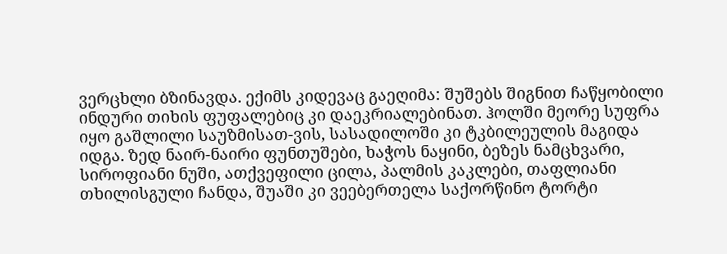ვერცხლი ბზინავდა. ექიმს კიდევაც გაეღიმა: შუშებს შიგნით ჩაწყობილი ინდური თიხის ფუფალებიც კი დაეკრიალებინათ. ჰოლში მეორე სუფრა იყო გაშლილი საუზმისათ-ვის, სასადილოში კი ტკბილეულის მაგიდა იდგა. ზედ ნაირ-ნაირი ფუნთუშები, ხაჭოს ნაყინი, ბეზეს ნამცხვარი, სიროფიანი ნუში, ათქვეფილი ცილა, პალმის კაკლები, თაფლიანი თხილისგული ჩანდა, შუაში კი ვეებერთელა საქორწინო ტორტი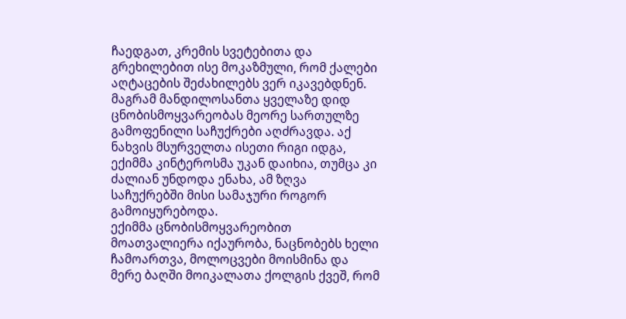ჩაედგათ, კრემის სვეტებითა და გრეხილებით ისე მოკაზმული, რომ ქალები აღტაცების შეძახილებს ვერ იკავებდნენ. მაგრამ მანდილოსანთა ყველაზე დიდ ცნობისმოყვარეობას მეორე სართულზე გამოფენილი საჩუქრები აღძრავდა. აქ ნახვის მსურველთა ისეთი რიგი იდგა, ექიმმა კინტეროსმა უკან დაიხია, თუმცა კი ძალიან უნდოდა ენახა, ამ ზღვა საჩუქრებში მისი სამაჯური როგორ გამოიყურებოდა.
ექიმმა ცნობისმოყვარეობით მოათვალიერა იქაურობა, ნაცნობებს ხელი ჩამოართვა, მოლოცვები მოისმინა და მერე ბაღში მოიკალათა ქოლგის ქვეშ, რომ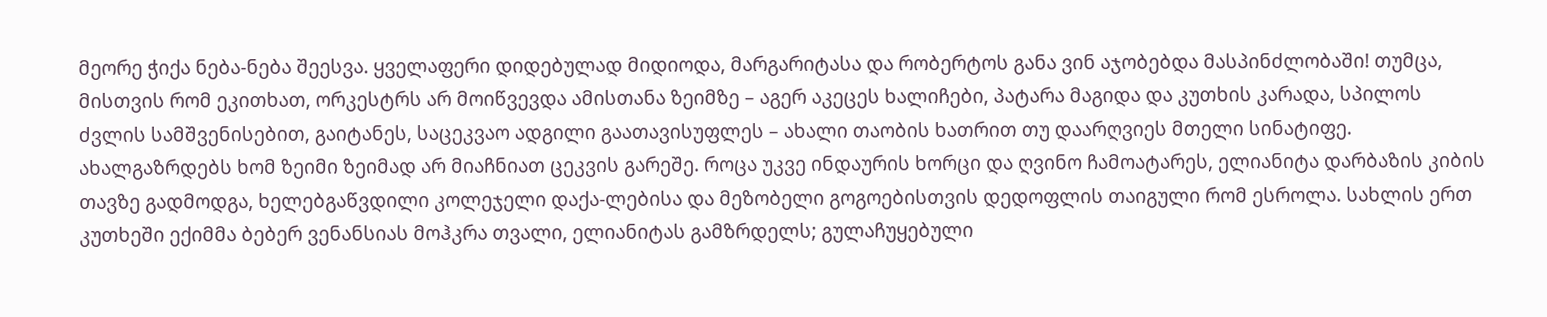მეორე ჭიქა ნება-ნება შეესვა. ყველაფერი დიდებულად მიდიოდა, მარგარიტასა და რობერტოს განა ვინ აჯობებდა მასპინძლობაში! თუმცა, მისთვის რომ ეკითხათ, ორკესტრს არ მოიწვევდა ამისთანა ზეიმზე – აგერ აკეცეს ხალიჩები, პატარა მაგიდა და კუთხის კარადა, სპილოს ძვლის სამშვენისებით, გაიტანეს, საცეკვაო ადგილი გაათავისუფლეს – ახალი თაობის ხათრით თუ დაარღვიეს მთელი სინატიფე. ახალგაზრდებს ხომ ზეიმი ზეიმად არ მიაჩნიათ ცეკვის გარეშე. როცა უკვე ინდაურის ხორცი და ღვინო ჩამოატარეს, ელიანიტა დარბაზის კიბის თავზე გადმოდგა, ხელებგაწვდილი კოლეჯელი დაქა-ლებისა და მეზობელი გოგოებისთვის დედოფლის თაიგული რომ ესროლა. სახლის ერთ კუთხეში ექიმმა ბებერ ვენანსიას მოჰკრა თვალი, ელიანიტას გამზრდელს; გულაჩუყებული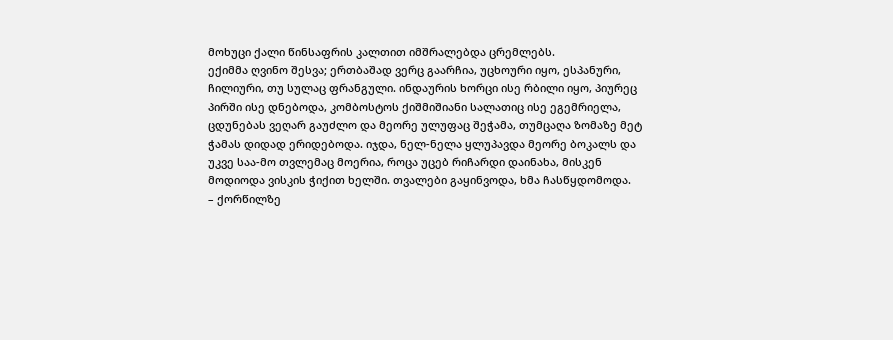მოხუცი ქალი წინსაფრის კალთით იმშრალებდა ცრემლებს.
ექიმმა ღვინო შესვა; ერთბაშად ვერც გაარჩია, უცხოური იყო, ესპანური, ჩილიური, თუ სულაც ფრანგული. ინდაურის ხორცი ისე რბილი იყო, პიურეც პირში ისე დნებოდა, კომბოსტოს ქიშმიშიანი სალათიც ისე ეგემრიელა, ცდუნებას ვეღარ გაუძლო და მეორე ულუფაც შეჭამა, თუმცაღა ზომაზე მეტ ჭამას დიდად ერიდებოდა. იჯდა, ნელ-ნელა ყლუპავდა მეორე ბოკალს და უკვე საა-მო თვლემაც მოერია, როცა უცებ რიჩარდი დაინახა, მისკენ მოდიოდა ვისკის ჭიქით ხელში. თვალები გაყინვოდა, ხმა ჩასწყდომოდა.
– ქორწილზე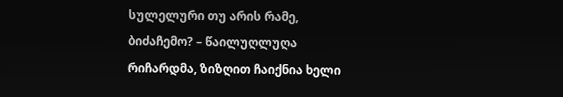სულელური თუ არის რამე, ბიძაჩემო? – წაილუღლუღა რიჩარდმა, ზიზღით ჩაიქნია ხელი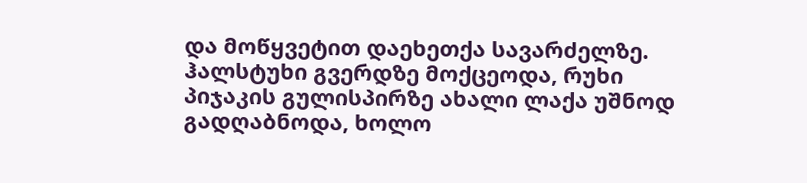და მოწყვეტით დაეხეთქა სავარძელზე. ჰალსტუხი გვერდზე მოქცეოდა, რუხი პიჯაკის გულისპირზე ახალი ლაქა უშნოდ გადღაბნოდა, ხოლო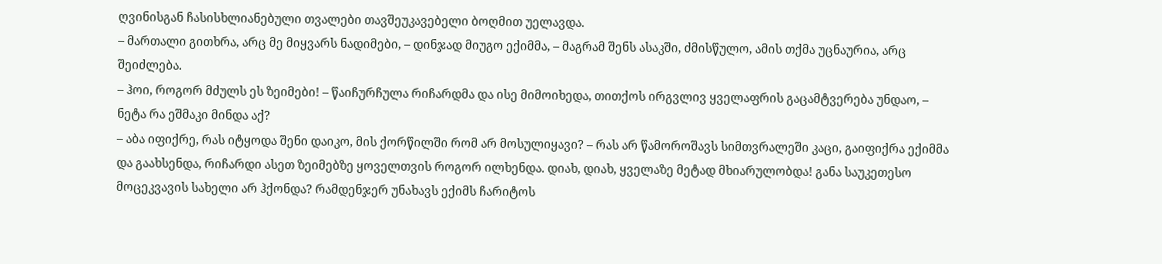ღვინისგან ჩასისხლიანებული თვალები თავშეუკავებელი ბოღმით უელავდა.
– მართალი გითხრა, არც მე მიყვარს ნადიმები, – დინჯად მიუგო ექიმმა, – მაგრამ შენს ასაკში, ძმისწულო, ამის თქმა უცნაურია, არც შეიძლება.
– ჰოი, როგორ მძულს ეს ზეიმები! – წაიჩურჩულა რიჩარდმა და ისე მიმოიხედა, თითქოს ირგვლივ ყველაფრის გაცამტვერება უნდაო, – ნეტა რა ეშმაკი მინდა აქ?
– აბა იფიქრე, რას იტყოდა შენი დაიკო, მის ქორწილში რომ არ მოსულიყავი? – რას არ წამოროშავს სიმთვრალეში კაცი, გაიფიქრა ექიმმა და გაახსენდა, რიჩარდი ასეთ ზეიმებზე ყოველთვის როგორ ილხენდა. დიახ, დიახ, ყველაზე მეტად მხიარულობდა! განა საუკეთესო მოცეკვავის სახელი არ ჰქონდა? რამდენჯერ უნახავს ექიმს ჩარიტოს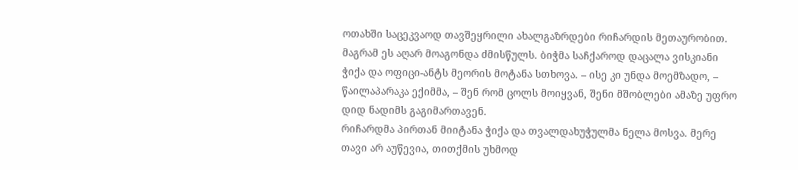ოთახში საცეკვაოდ თავშეყრილი ახალგაზრდები რიჩარდის მეთაურობით. მაგრამ ეს აღარ მოაგონდა ძმისწულს. ბიჭმა საჩქაროდ დაცალა ვისკიანი ჭიქა და ოფიცი-ანტს მეორის მოტანა სთხოვა. – ისე კი უნდა მოემზადო, – წაილაპარაკა ექიმმა, – შენ რომ ცოლს მოიყვან, შენი მშობლები ამაზე უფრო დიდ ნადიმს გაგიმართავენ.
რიჩარდმა პირთან მიიტანა ჭიქა და თვალდახუჭულმა ნელა მოსვა. მერე თავი არ აუწევია, თითქმის უხმოდ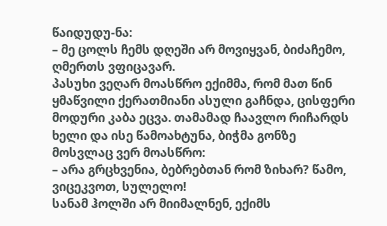წაიდუდუ-ნა:
– მე ცოლს ჩემს დღეში არ მოვიყვან, ბიძაჩემო, ღმერთს ვფიცავარ.
პასუხი ვეღარ მოასწრო ექიმმა, რომ მათ წინ ყმაწვილი ქერათმიანი ასული გაჩნდა, ცისფერი მოდური კაბა ეცვა. თამამად ჩაავლო რიჩარდს ხელი და ისე წამოახტუნა, ბიჭმა გონზე მოსვლაც ვერ მოასწრო:
– არა გრცხვენია, ბებრებთან რომ ზიხარ? წამო, ვიცეკვოთ, სულელო!
სანამ ჰოლში არ მიიმალნენ, ექიმს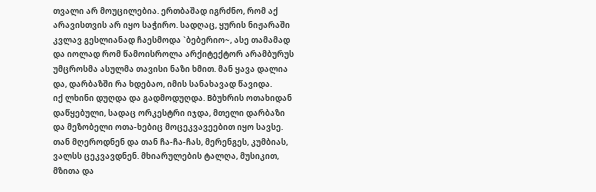თვალი არ მოუცილებია. ერთბაშად იგრძნო, რომ აქ არავისთვის არ იყო საჭირო. სადღაც, ყურის ნიჟარაში კვლავ გესლიანად ჩაესმოდა `ბებერიო~, ასე თამამად და იოლად რომ წამოისროლა არქიტექტორ არამბურუს უმცროსმა ასულმა თავისი ნაზი ხმით. მან ყავა დალია და, დარბაზში რა ხდებაო, იმის სანახავად წავიდა.
იქ ლხინი დუღდა და გადმოდუღდა. Bბუხრის ოთახიდან დაწყებული, სადაც ორკესტრი იჯდა, მთელი დარბაზი და მეზობელი ოთა-ხებიც მოცეკვავეებით იყო სავსე. თან მღეროდნენ და თან ჩა-ჩა-ჩას, მერენგეს, კუმბიას, ვალსს ცეკვავდნენ. მხიარულების ტალღა, მუსიკით, მზითა და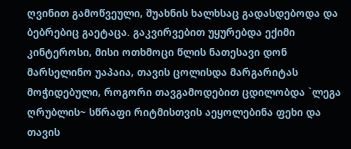ღვინით გამოწვეული, შუახნის ხალხსაც გადასდებოდა და ბებრებიც გაეტაცა. გაკვირვებით უყურებდა ექიმი კინტეროსი, მისი ოთხმოცი წლის ნათესავი დონ მარსელინო უაპაია, თავის ცოლისდა მარგარიტას მოჭიდებული, როგორი თავგამოდებით ცდილობდა `ლეგა ღრუბლის~ სწრაფი რიტმისთვის აეყოლებინა ფეხი და თავის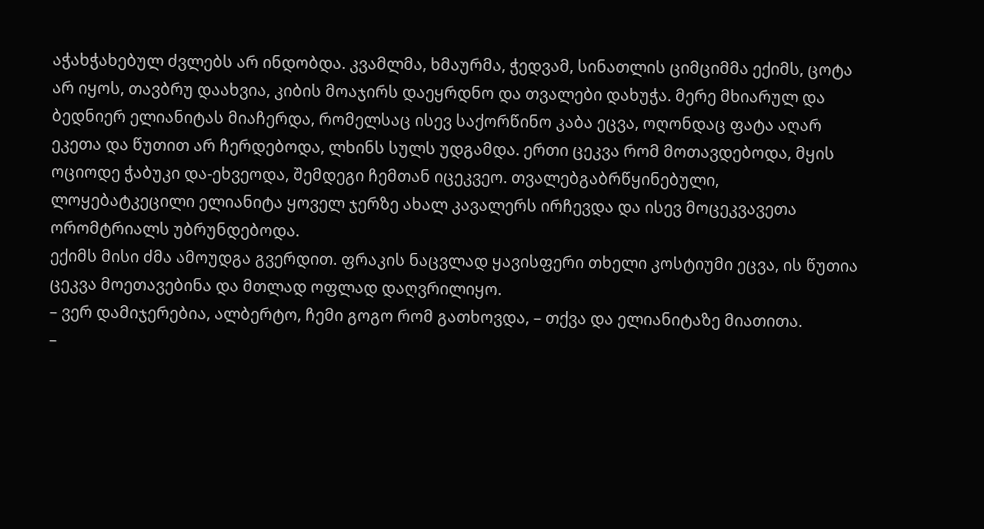აჭახჭახებულ ძვლებს არ ინდობდა. კვამლმა, ხმაურმა, ჭედვამ, სინათლის ციმციმმა ექიმს, ცოტა არ იყოს, თავბრუ დაახვია, კიბის მოაჯირს დაეყრდნო და თვალები დახუჭა. მერე მხიარულ და ბედნიერ ელიანიტას მიაჩერდა, რომელსაც ისევ საქორწინო კაბა ეცვა, ოღონდაც ფატა აღარ ეკეთა და წუთით არ ჩერდებოდა, ლხინს სულს უდგამდა. ერთი ცეკვა რომ მოთავდებოდა, მყის ოციოდე ჭაბუკი და-ეხვეოდა, შემდეგი ჩემთან იცეკვეო. თვალებგაბრწყინებული, ლოყებატკეცილი ელიანიტა ყოველ ჯერზე ახალ კავალერს ირჩევდა და ისევ მოცეკვავეთა ორომტრიალს უბრუნდებოდა.
ექიმს მისი ძმა ამოუდგა გვერდით. ფრაკის ნაცვლად ყავისფერი თხელი კოსტიუმი ეცვა, ის წუთია ცეკვა მოეთავებინა და მთლად ოფლად დაღვრილიყო.
– ვერ დამიჯერებია, ალბერტო, ჩემი გოგო რომ გათხოვდა, – თქვა და ელიანიტაზე მიათითა.
–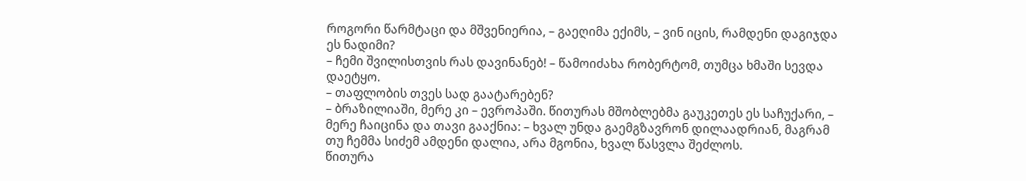როგორი წარმტაცი და მშვენიერია, – გაეღიმა ექიმს, – ვინ იცის, რამდენი დაგიჯდა ეს ნადიმი?
– ჩემი შვილისთვის რას დავინანებ! – წამოიძახა რობერტომ, თუმცა ხმაში სევდა დაეტყო.
– თაფლობის თვეს სად გაატარებენ?
– ბრაზილიაში, მერე კი – ევროპაში. წითურას მშობლებმა გაუკეთეს ეს საჩუქარი, – მერე ჩაიცინა და თავი გააქნია: – ხვალ უნდა გაემგზავრონ დილაადრიან, მაგრამ თუ ჩემმა სიძემ ამდენი დალია, არა მგონია, ხვალ წასვლა შეძლოს.
წითურა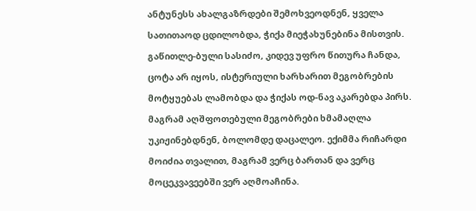ანტუნესს ახალგაზრდები შემოხვეოდნენ, ყველა სათითაოდ ცდილობდა, ჭიქა მიეჭახუნებინა მისთვის. გაწითლე-ბული სასიძო, კიდევ უფრო წითურა ჩანდა, ცოტა არ იყოს, ისტერიული ხარხარით მეგობრების მოტყუებას ლამობდა და ჭიქას ოდ-ნავ აკარებდა პირს. მაგრამ აღშფოთებული მეგობრები ხმამაღლა უკიჟინებდნენ, ბოლომდე დაცალეო. ექიმმა რიჩარდი მოიძია თვალით, მაგრამ ვერც ბართან და ვერც მოცეკვავეებში ვერ აღმოაჩინა.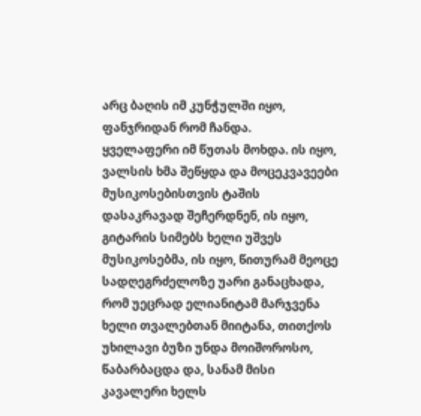არც ბაღის იმ კუნჭულში იყო, ფანჯრიდან რომ ჩანდა.
ყველაფერი იმ წუთას მოხდა. ის იყო, ვალსის ხმა შეწყდა და მოცეკვავეები მუსიკოსებისთვის ტაშის დასაკრავად შეჩერდნენ, ის იყო, გიტარის სიმებს ხელი უშვეს მუსიკოსებმა, ის იყო, წითურამ მეოცე სადღეგრძელოზე უარი განაცხადა, რომ უეცრად ელიანიტამ მარჯვენა ხელი თვალებთან მიიტანა, თითქოს უხილავი ბუზი უნდა მოიშოროსო, წაბარბაცდა და, სანამ მისი კავალერი ხელს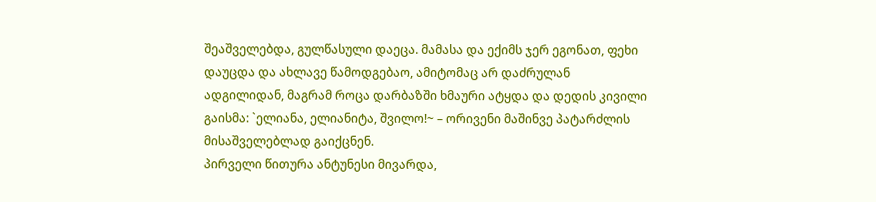შეაშველებდა, გულწასული დაეცა. მამასა და ექიმს ჯერ ეგონათ, ფეხი დაუცდა და ახლავე წამოდგებაო, ამიტომაც არ დაძრულან ადგილიდან, მაგრამ როცა დარბაზში ხმაური ატყდა და დედის კივილი გაისმა: `ელიანა, ელიანიტა, შვილო!~ – ორივენი მაშინვე პატარძლის მისაშველებლად გაიქცნენ.
პირველი წითურა ანტუნესი მივარდა,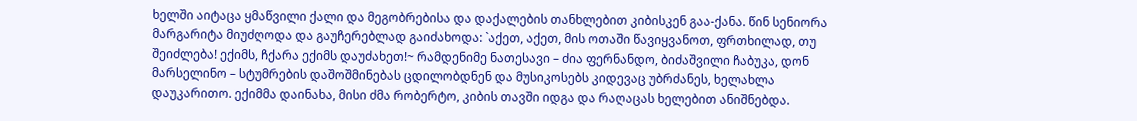ხელში აიტაცა ყმაწვილი ქალი და მეგობრებისა და დაქალების თანხლებით კიბისკენ გაა-ქანა. წინ სენიორა მარგარიტა მიუძღოდა და გაუჩერებლად გაიძახოდა: `აქეთ, აქეთ, მის ოთაში წავიყვანოთ, ფრთხილად, თუ შეიძლება! ექიმს, ჩქარა ექიმს დაუძახეთ!~ რამდენიმე ნათესავი – ძია ფერნანდო, ბიძაშვილი ჩაბუკა, დონ მარსელინო – სტუმრების დაშოშმინებას ცდილობდნენ და მუსიკოსებს კიდევაც უბრძანეს, ხელახლა დაუკარითო. ექიმმა დაინახა, მისი ძმა რობერტო, კიბის თავში იდგა და რაღაცას ხელებით ანიშნებდა.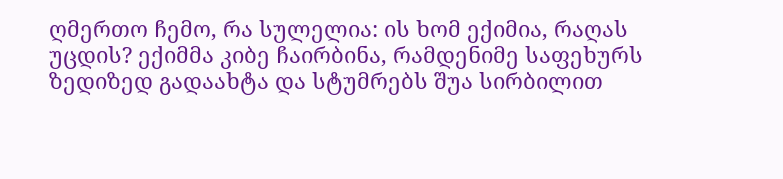ღმერთო ჩემო, რა სულელია: ის ხომ ექიმია, რაღას უცდის? ექიმმა კიბე ჩაირბინა, რამდენიმე საფეხურს ზედიზედ გადაახტა და სტუმრებს შუა სირბილით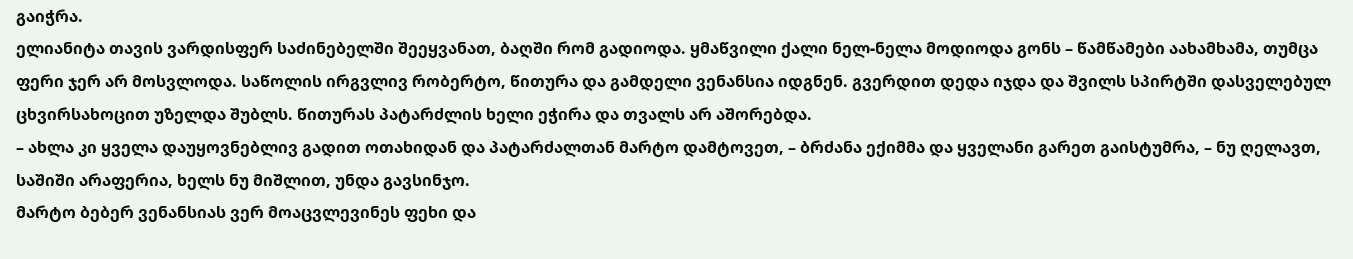გაიჭრა.
ელიანიტა თავის ვარდისფერ საძინებელში შეეყვანათ, ბაღში რომ გადიოდა. ყმაწვილი ქალი ნელ-ნელა მოდიოდა გონს – წამწამები აახამხამა, თუმცა ფერი ჯერ არ მოსვლოდა. საწოლის ირგვლივ რობერტო, წითურა და გამდელი ვენანსია იდგნენ. გვერდით დედა იჯდა და შვილს სპირტში დასველებულ ცხვირსახოცით უზელდა შუბლს. წითურას პატარძლის ხელი ეჭირა და თვალს არ აშორებდა.
– ახლა კი ყველა დაუყოვნებლივ გადით ოთახიდან და პატარძალთან მარტო დამტოვეთ, – ბრძანა ექიმმა და ყველანი გარეთ გაისტუმრა, – ნუ ღელავთ, საშიში არაფერია, ხელს ნუ მიშლით, უნდა გავსინჯო.
მარტო ბებერ ვენანსიას ვერ მოაცვლევინეს ფეხი და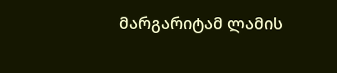მარგარიტამ ლამის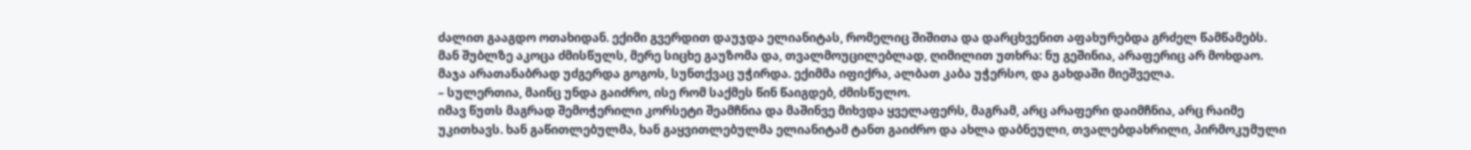ძალით გააგდო ოთახიდან. ექიმი გვერდით დაუჯდა ელიანიტას, რომელიც შიშითა და დარცხვენით აფახურებდა გრძელ წამწამებს. მან შუბლზე აკოცა ძმისწულს, მერე სიცხე გაუზომა და, თვალმოუცილებლად, ღიმილით უთხრა: ნუ გეშინია, არაფერიც არ მოხდაო. მაჯა არათანაბრად უძგერდა გოგოს, სუნთქვაც უჭირდა. ექიმმა იფიქრა, ალბათ კაბა უჭერსო, და გახდაში მიეშველა.
– სულერთია, მაინც უნდა გაიძრო, ისე რომ საქმეს წინ წაიგდებ, ძმისწულო.
იმავ წუთს მაგრად შემოჭერილი კორსეტი შეამჩნია და მაშინვე მიხვდა ყველაფერს, მაგრამ, არც არაფერი დაიმჩნია, არც რაიმე უკითხავს. ხან გაწითლებულმა, ხან გაყვითლებულმა ელიანიტამ ტანთ გაიძრო და ახლა დაბნეული, თვალებდახრილი, პირმოკუმული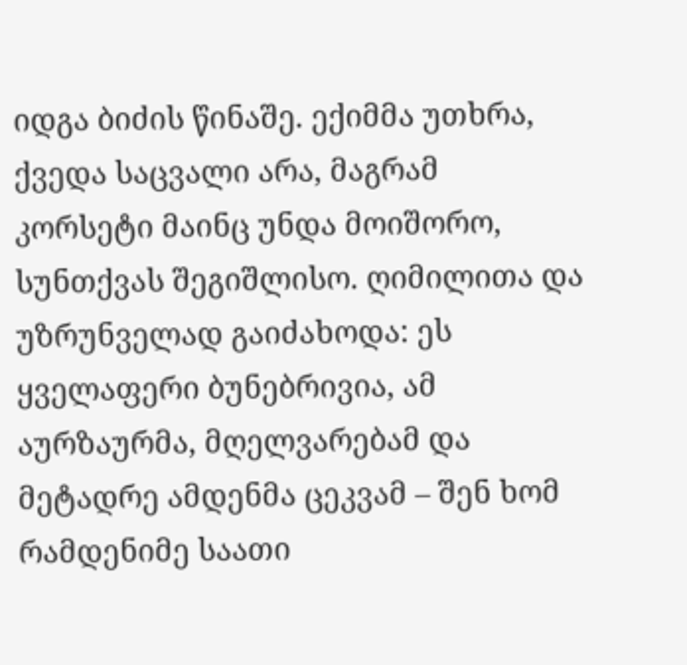იდგა ბიძის წინაშე. ექიმმა უთხრა, ქვედა საცვალი არა, მაგრამ კორსეტი მაინც უნდა მოიშორო, სუნთქვას შეგიშლისო. ღიმილითა და უზრუნველად გაიძახოდა: ეს ყველაფერი ბუნებრივია, ამ აურზაურმა, მღელვარებამ და მეტადრე ამდენმა ცეკვამ – შენ ხომ რამდენიმე საათი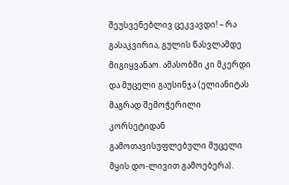შეუსვენებლივ ცეკვავდი! – რა გასაკვირია, გულის წასვლამდე მიგიყვანაო. ამასობში კი მკერდი და მუცელი გაუსინჯა (ელიანიტას მაგრად შემოჭერილი კორსეტიდან გამოთავისუფლებული მუცელი მყის დო-ლივით გამოებერა).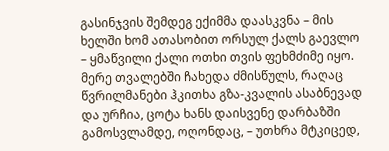გასინჯვის შემდეგ ექიმმა დაასკვნა – მის ხელში ხომ ათასობით ორსულ ქალს გაევლო – ყმაწვილი ქალი ოთხი თვის ფეხმძიმე იყო. მერე თვალებში ჩახედა ძმისწულს, რაღაც წვრილმანები ჰკითხა გზა-კვალის ასაბნევად და ურჩია, ცოტა ხანს დაისვენე დარბაზში გამოსვლამდე, ოღონდაც, – უთხრა მტკიცედ,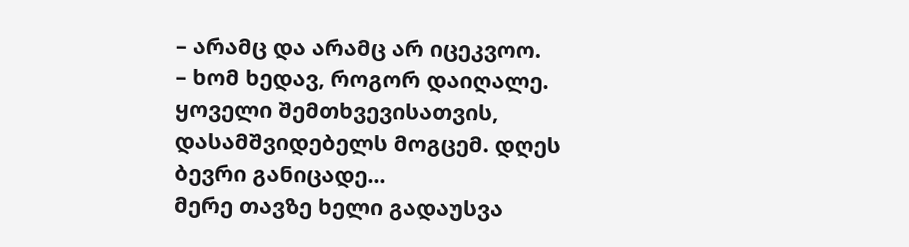– არამც და არამც არ იცეკვოო.
– ხომ ხედავ, როგორ დაიღალე. ყოველი შემთხვევისათვის, დასამშვიდებელს მოგცემ. დღეს ბევრი განიცადე...
მერე თავზე ხელი გადაუსვა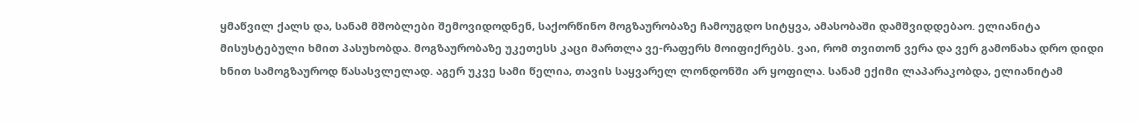ყმაწვილ ქალს და, სანამ მშობლები შემოვიდოდნენ, საქორწინო მოგზაურობაზე ჩამოუგდო სიტყვა, ამასობაში დამშვიდდებაო. ელიანიტა მისუსტებული ხმით პასუხობდა. მოგზაურობაზე უკეთესს კაცი მართლა ვე-რაფერს მოიფიქრებს. ვაი, რომ თვითონ ვერა და ვერ გამონახა დრო დიდი ხნით სამოგზაუროდ წასასვლელად. აგერ უკვე სამი წელია, თავის საყვარელ ლონდონში არ ყოფილა. სანამ ექიმი ლაპარაკობდა, ელიანიტამ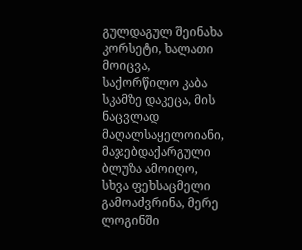გულდაგულ შეინახა კორსეტი, ხალათი მოიცვა, საქორწილო კაბა სკამზე დაკეცა, მის ნაცვლად მაღალსაყელოიანი, მაჯებდაქარგული ბლუზა ამოიღო, სხვა ფეხსაცმელი გამოაძვრინა, მერე ლოგინში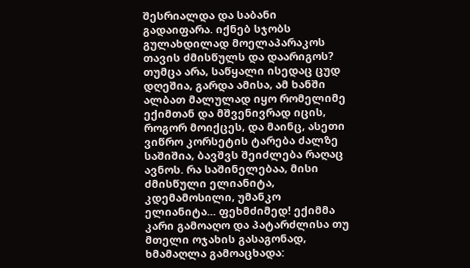შესრიალდა და საბანი გადაიფარა. იქნებ სჯობს გულახდილად მოელაპარაკოს თავის ძმისწულს და დაარიგოს? თუმცა არა, საწყალი ისედაც ცუდ დღეშია, გარდა ამისა, ამ ხანში ალბათ მალულად იყო რომელიმე ექიმთან და მშვენივრად იცის, როგორ მოიქცეს, და მაინც, ასეთი ვიწრო კორსეტის ტარება ძალზე საშიშია, ბავშვს შეიძლება რაღაც ავნოს. რა საშინელებაა, მისი ძმისწული ელიანიტა, კდემამოსილი, უმანკო ელიანიტა... ფეხმძიმედ! ექიმმა კარი გამოაღო და პატარძლისა თუ მთელი ოჯახის გასაგონად, ხმამაღლა გამოაცხადა: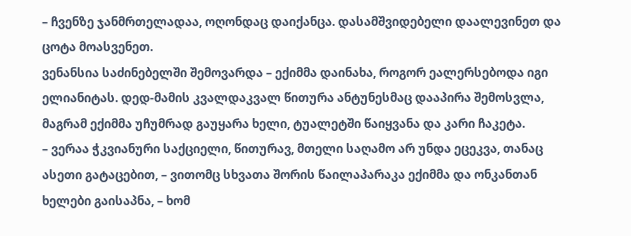– ჩვენზე ჯანმრთელადაა, ოღონდაც დაიქანცა. დასამშვიდებელი დაალევინეთ და ცოტა მოასვენეთ.
ვენანსია საძინებელში შემოვარდა – ექიმმა დაინახა, როგორ ეალერსებოდა იგი ელიანიტას. დედ-მამის კვალდაკვალ წითურა ანტუნესმაც დააპირა შემოსვლა, მაგრამ ექიმმა უჩუმრად გაუყარა ხელი, ტუალეტში წაიყვანა და კარი ჩაკეტა.
– ვერაა ჭკვიანური საქციელი, წითურავ, მთელი საღამო არ უნდა ეცეკვა, თანაც ასეთი გატაცებით, – ვითომც სხვათა შორის წაილაპარაკა ექიმმა და ონკანთან ხელები გაისაპნა, – ხომ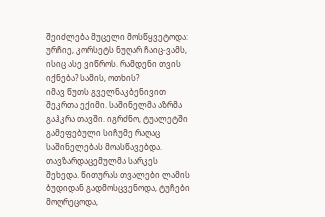შეიძლება მუცელი მოსწყვეტოდა: ურჩიე, კორსეტს ნუღარ ჩაიც-ვამს, ისიც ასე ვიწროს. რამდენი თვის იქნება? სამის, ოთხის?
იმავ წუთს გველნაკბენივით შეკრთა ექიმი. საშინელმა აზრმა გაჰკრა თავში. იგრძნო, ტუალეტში გამეფებული სიჩუმე რაღაც საშინელებას მოასწავებდა. თავზარდაცემულმა სარკეს შეხედა. წითურას თვალები ლამის ბუდიდან გადმოსცვენოდა, ტუჩები მოღრეცოდა,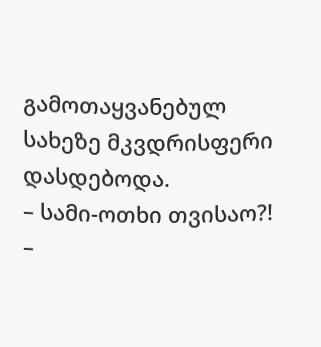გამოთაყვანებულ სახეზე მკვდრისფერი დასდებოდა.
– სამი-ოთხი თვისაო?! –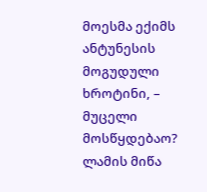მოესმა ექიმს ანტუნესის მოგუდული ხროტინი, – მუცელი მოსწყდებაო?
ლამის მიწა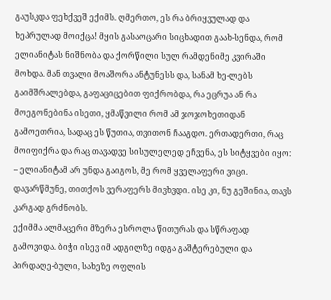გაუსკდა ფეხქვეშ ექიმს. ღმერთო, ეს რა ბრიყვულად და ხეპრულად მოიქცა! მყის გასაოცარი სიცხადით გაახ-სენდა, რომ ელიანიტას ნიშნობა და ქორწილი სულ რამდენიმე კვირაში მოხდა. მან თვალი მოაშორა ანტუნესს და, სანამ ხე-ლებს გაიმშრალებდა, გაფაციცებით ფიქრობდა, რა ეცრუა ან რა მოეგონებინა ისეთი, ყმაწვილი რომ ამ ჯოჯოხეთიდან გამოეთრია, სადაც ეს წუთია, თვითონ ჩააგდო. ერთადერთი, რაც მოიფიქრა და რაც თავადვე სისულელედ ეჩვენა, ეს სიტყვები იყო:
– ელიანიტამ არ უნდა გაიგოს, მე რომ ყველაფერი ვიცი. დავარწმუნე, თითქოს ვერაფერს მივხვდი. ისე კი, ნუ გეშინია, თავს კარგად გრძნობს.
ექიმმა ალმაცერი მზერა ესროლა წითურას და სწრაფად გამოვიდა. ბიჭი ისევ იმ ადგილზე იდგა გაშტერებული და პირდაღე-ბული, სახეზე ოფლის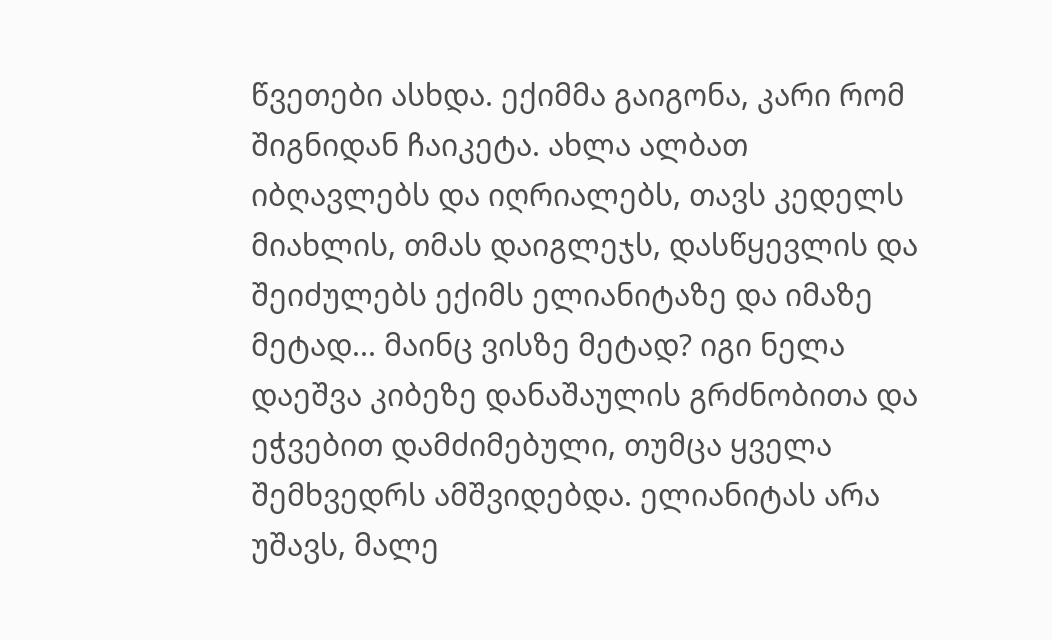წვეთები ასხდა. ექიმმა გაიგონა, კარი რომ შიგნიდან ჩაიკეტა. ახლა ალბათ იბღავლებს და იღრიალებს, თავს კედელს მიახლის, თმას დაიგლეჯს, დასწყევლის და შეიძულებს ექიმს ელიანიტაზე და იმაზე მეტად... მაინც ვისზე მეტად? იგი ნელა დაეშვა კიბეზე დანაშაულის გრძნობითა და ეჭვებით დამძიმებული, თუმცა ყველა შემხვედრს ამშვიდებდა. ელიანიტას არა უშავს, მალე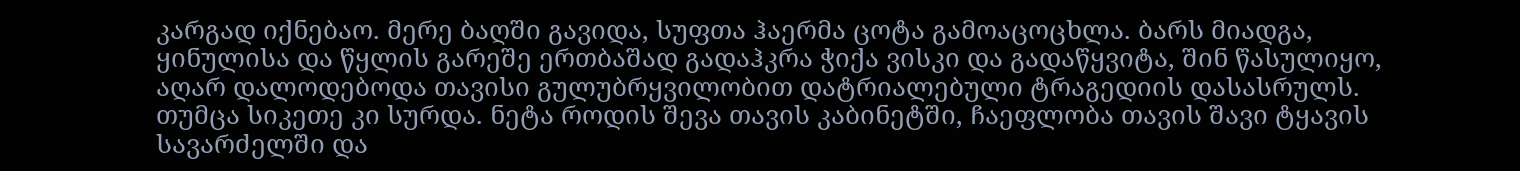კარგად იქნებაო. მერე ბაღში გავიდა, სუფთა ჰაერმა ცოტა გამოაცოცხლა. ბარს მიადგა, ყინულისა და წყლის გარეშე ერთბაშად გადაჰკრა ჭიქა ვისკი და გადაწყვიტა, შინ წასულიყო, აღარ დალოდებოდა თავისი გულუბრყვილობით დატრიალებული ტრაგედიის დასასრულს. თუმცა სიკეთე კი სურდა. ნეტა როდის შევა თავის კაბინეტში, ჩაეფლობა თავის შავი ტყავის სავარძელში და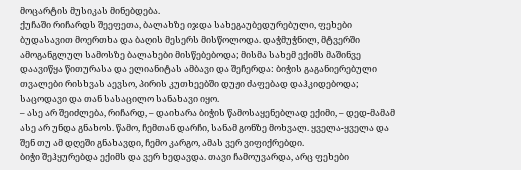მოცარტის მუსიკას მინებდება.
ქუჩაში რიჩარდს შეეფეთა, ბალახზე იჯდა სახეგაუბედურებული, ფეხები ბუდასავით მოერთხა და ბაღის მესერს მისწოლოდა. დაჭმუჭნილ, მტვერში ამოგანგლულ სამოსზე ბალახები მისწებებოდა; მისმა სახემ ექიმს მაშინვე დაავიწყა წითურასა და ელიანიტას ამბავი და შეჩერდა: ბიჭის გაგანიერებული თვალები რისხვას აევსო, პირის კუთხეებში დუჟი ძაფებად დაჰკიდებოდა; საცოდავი და თან სასაცილო სანახავი იყო.
– ასე არ შეიძლება, რიჩარდ, – დაიხარა ბიჭის წამოსაყენებლად ექიმი, – დედ-მამამ ასე არ უნდა გნახოს. წამო, ჩემთან დარჩი, სანამ გონზე მოხვალ. ყველა-ყველა და შენ თუ ამ დღეში გნახავდი, ჩემო კარგო, ამას ვერ ვიფიქრებდი.
ბიჭი შეჰყურებდა ექიმს და ვერ ხედავდა. თავი ჩამოუვარდა, არც ფეხები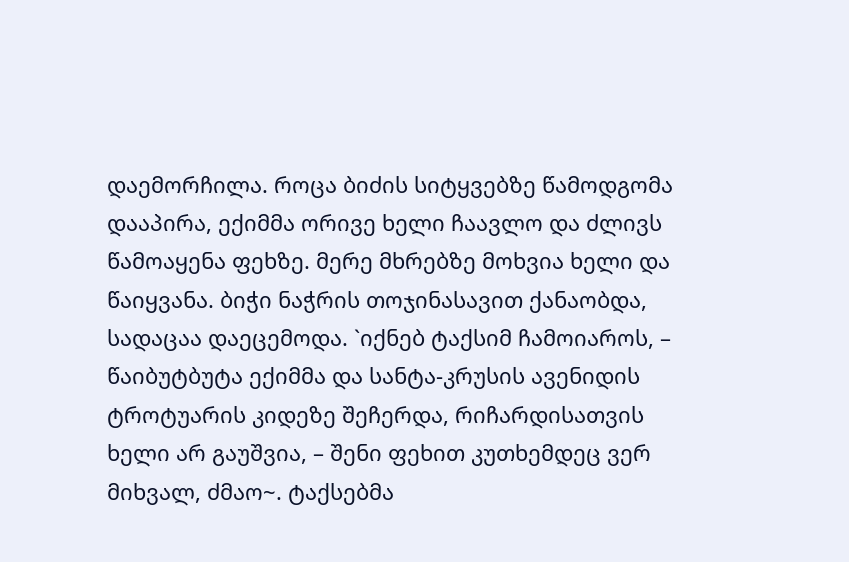დაემორჩილა. როცა ბიძის სიტყვებზე წამოდგომა დააპირა, ექიმმა ორივე ხელი ჩაავლო და ძლივს წამოაყენა ფეხზე. მერე მხრებზე მოხვია ხელი და წაიყვანა. ბიჭი ნაჭრის თოჯინასავით ქანაობდა, სადაცაა დაეცემოდა. `იქნებ ტაქსიმ ჩამოიაროს, – წაიბუტბუტა ექიმმა და სანტა-კრუსის ავენიდის ტროტუარის კიდეზე შეჩერდა, რიჩარდისათვის ხელი არ გაუშვია, – შენი ფეხით კუთხემდეც ვერ მიხვალ, ძმაო~. ტაქსებმა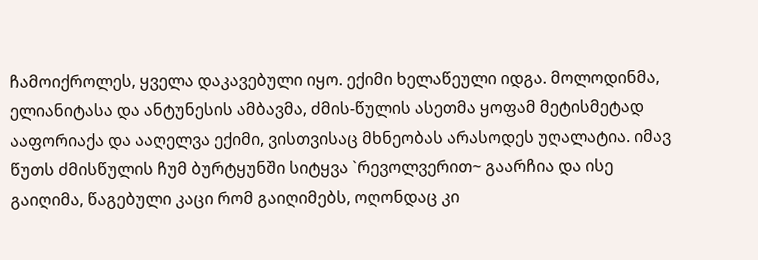ჩამოიქროლეს, ყველა დაკავებული იყო. ექიმი ხელაწეული იდგა. მოლოდინმა, ელიანიტასა და ანტუნესის ამბავმა, ძმის-წულის ასეთმა ყოფამ მეტისმეტად ააფორიაქა და ააღელვა ექიმი, ვისთვისაც მხნეობას არასოდეს უღალატია. იმავ წუთს ძმისწულის ჩუმ ბურტყუნში სიტყვა `რევოლვერით~ გაარჩია და ისე გაიღიმა, წაგებული კაცი რომ გაიღიმებს, ოღონდაც კი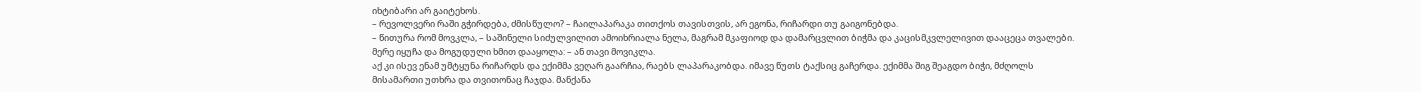იხტიბარი არ გაიტეხოს.
– რევოლვერი რაში გჭირდება, ძმისწულო? – ჩაილაპარაკა თითქოს თავისთვის, არ ეგონა, რიჩარდი თუ გაიგონებდა.
– წითურა რომ მოვკლა, – საშინელი სიძულვილით ამოიხრიალა ნელა, მაგრამ მკაფიოდ და დამარცვლით ბიჭმა და კაცისმკვლელივით დააცეცა თვალები. მერე იყუჩა და მოგუდული ხმით დააყოლა: – ან თავი მოვიკლა.
აქ კი ისევ ენამ უმტყუნა რიჩარდს და ექიმმა ვეღარ გაარჩია, რაებს ლაპარაკობდა. იმავე წუთს ტაქსიც გაჩერდა. ექიმმა შიგ შეაგდო ბიჭი, მძღოლს მისამართი უთხრა და თვითონაც ჩაჯდა. მანქანა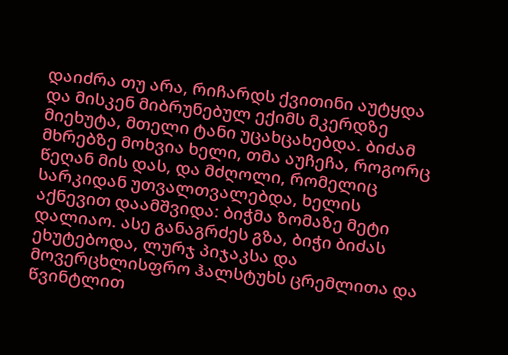დაიძრა თუ არა, რიჩარდს ქვითინი აუტყდა და მისკენ მიბრუნებულ ექიმს მკერდზე მიეხუტა, მთელი ტანი უცახცახებდა. ბიძამ მხრებზე მოხვია ხელი, თმა აუჩეჩა, როგორც წეღან მის დას, და მძღოლი, რომელიც სარკიდან უთვალთვალებდა, ხელის აქნევით დაამშვიდა: ბიჭმა ზომაზე მეტი დალიაო. ასე განაგრძეს გზა, ბიჭი ბიძას ეხუტებოდა, ლურჯ პიჯაკსა და მოვერცხლისფრო ჰალსტუხს ცრემლითა და წვინტლით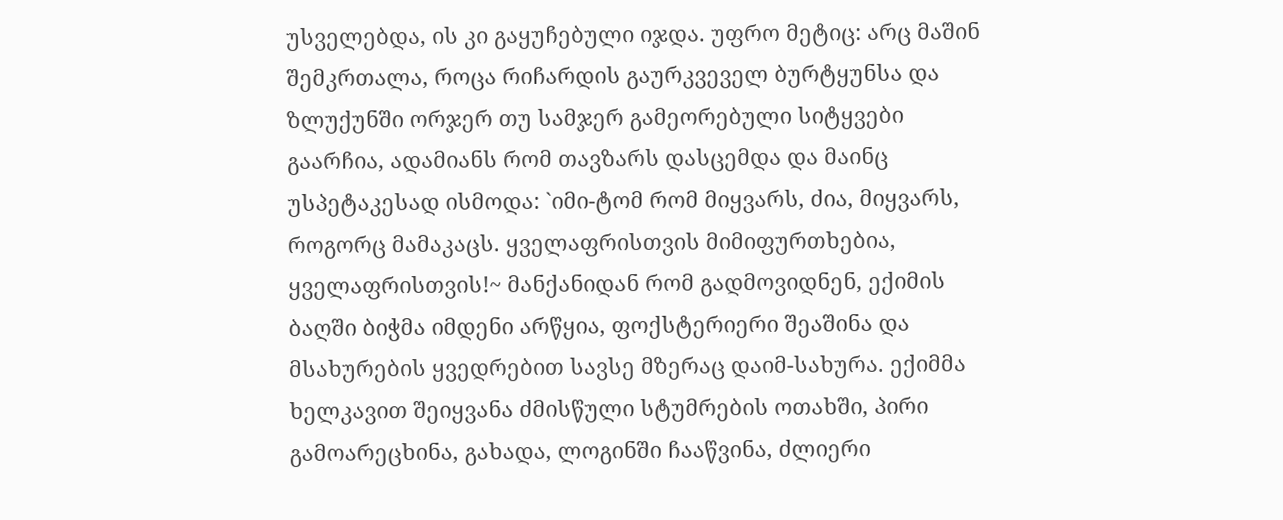უსველებდა, ის კი გაყუჩებული იჯდა. უფრო მეტიც: არც მაშინ შემკრთალა, როცა რიჩარდის გაურკვეველ ბურტყუნსა და ზლუქუნში ორჯერ თუ სამჯერ გამეორებული სიტყვები გაარჩია, ადამიანს რომ თავზარს დასცემდა და მაინც უსპეტაკესად ისმოდა: `იმი-ტომ რომ მიყვარს, ძია, მიყვარს, როგორც მამაკაცს. ყველაფრისთვის მიმიფურთხებია, ყველაფრისთვის!~ მანქანიდან რომ გადმოვიდნენ, ექიმის ბაღში ბიჭმა იმდენი არწყია, ფოქსტერიერი შეაშინა და მსახურების ყვედრებით სავსე მზერაც დაიმ-სახურა. ექიმმა ხელკავით შეიყვანა ძმისწული სტუმრების ოთახში, პირი გამოარეცხინა, გახადა, ლოგინში ჩააწვინა, ძლიერი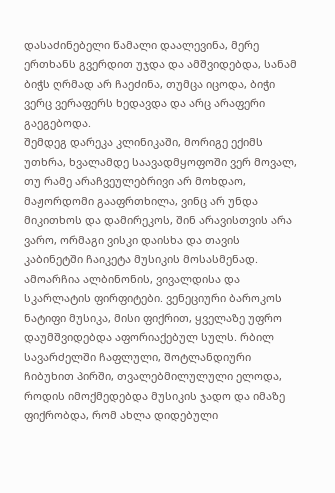დასაძინებელი წამალი დაალევინა, მერე ერთხანს გვერდით უჯდა და ამშვიდებდა, სანამ ბიჭს ღრმად არ ჩაეძინა, თუმცა იცოდა, ბიჭი ვერც ვერაფერს ხედავდა და არც არაფერი გაეგებოდა.
შემდეგ დარეკა კლინიკაში, მორიგე ექიმს უთხრა, ხვალამდე საავადმყოფოში ვერ მოვალ, თუ რამე არაჩვეულებრივი არ მოხდაო, მაჟორდომი გააფრთხილა, ვინც არ უნდა მიკითხოს და დამირეკოს, შინ არავისთვის არა ვარო, ორმაგი ვისკი დაისხა და თავის კაბინეტში ჩაიკეტა მუსიკის მოსასმენად. ამოარჩია ალბინონის, ვივალდისა და სკარლატის ფირფიტები. ვენეციური ბაროკოს ნატიფი მუსიკა, მისი ფიქრით, ყველაზე უფრო დაუმშვიდებდა აფორიაქებულ სულს. რბილ სავარძელში ჩაფლული, შოტლანდიური ჩიბუხით პირში, თვალებმილულული ელოდა, როდის იმოქმედებდა მუსიკის ჯადო და იმაზე ფიქრობდა, რომ ახლა დიდებული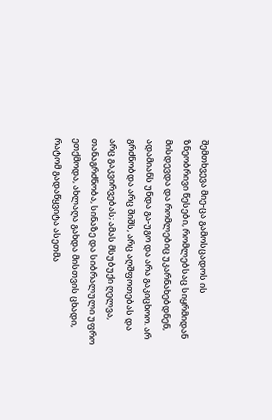შემთხვევა მიე-ცა გამოსცადოს ის ზნეობრივი წესები, რომლებსაც სიყრმიდან მისდევდა და რომლებიც უკარნახებდნენ, ადამიანს უნდა გა-უგო და არა გაკიცხოო. არ გრძნობდა არც შიშს, არც აღშფოთებას და არც გაკვირვებას; ამას მსუბუქი ღელვა, თანაგრძნობა, სინაზე და სიბრალული უფრო ეთქმოდა, ახლაღა გახდა მისთვის ცხადი, რატომ გადაწყვიტა ასეთმა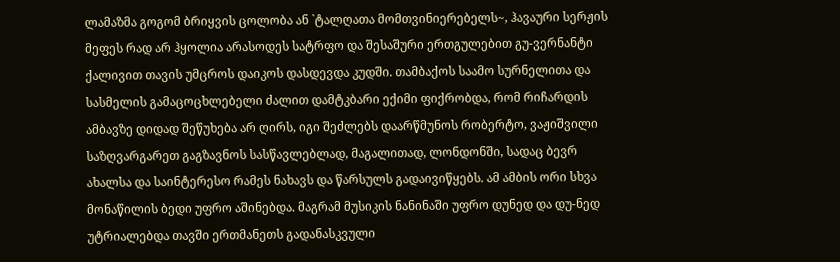ლამაზმა გოგომ ბრიყვის ცოლობა ან `ტალღათა მომთვინიერებელს~, ჰავაური სერჟის მეფეს რად არ ჰყოლია არასოდეს სატრფო და შესაშური ერთგულებით გუ-ვერნანტი ქალივით თავის უმცროს დაიკოს დასდევდა კუდში. თამბაქოს საამო სურნელითა და სასმელის გამაცოცხლებელი ძალით დამტკბარი ექიმი ფიქრობდა, რომ რიჩარდის ამბავზე დიდად შეწუხება არ ღირს, იგი შეძლებს დაარწმუნოს რობერტო, ვაჟიშვილი საზღვარგარეთ გაგზავნოს სასწავლებლად, მაგალითად, ლონდონში, სადაც ბევრ ახალსა და საინტერესო რამეს ნახავს და წარსულს გადაივიწყებს. ამ ამბის ორი სხვა მონაწილის ბედი უფრო აშინებდა. მაგრამ მუსიკის ნანინაში უფრო დუნედ და დუ-ნედ უტრიალებდა თავში ერთმანეთს გადანასკვული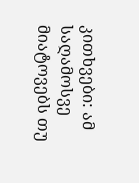კითხვები: ამ საღამოსვე მიატოვებს თუ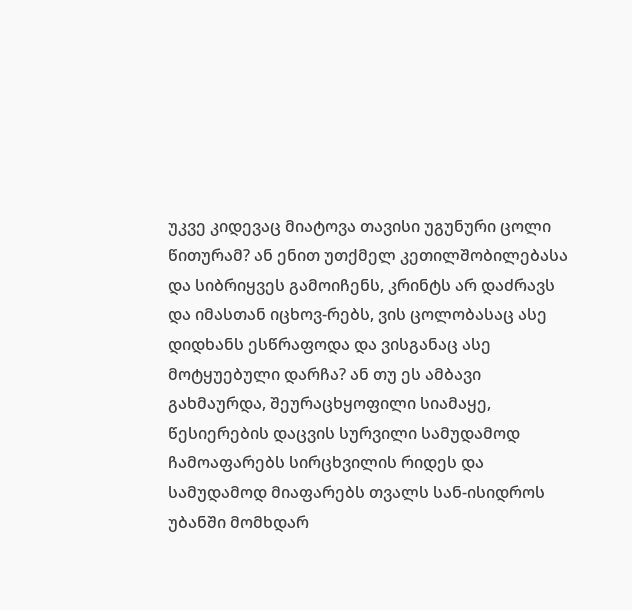უკვე კიდევაც მიატოვა თავისი უგუნური ცოლი წითურამ? ან ენით უთქმელ კეთილშობილებასა და სიბრიყვეს გამოიჩენს, კრინტს არ დაძრავს და იმასთან იცხოვ-რებს, ვის ცოლობასაც ასე დიდხანს ესწრაფოდა და ვისგანაც ასე მოტყუებული დარჩა? ან თუ ეს ამბავი გახმაურდა, შეურაცხყოფილი სიამაყე, წესიერების დაცვის სურვილი სამუდამოდ ჩამოაფარებს სირცხვილის რიდეს და სამუდამოდ მიაფარებს თვალს სან-ისიდროს უბანში მომხდარ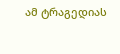ამ ტრაგედიას